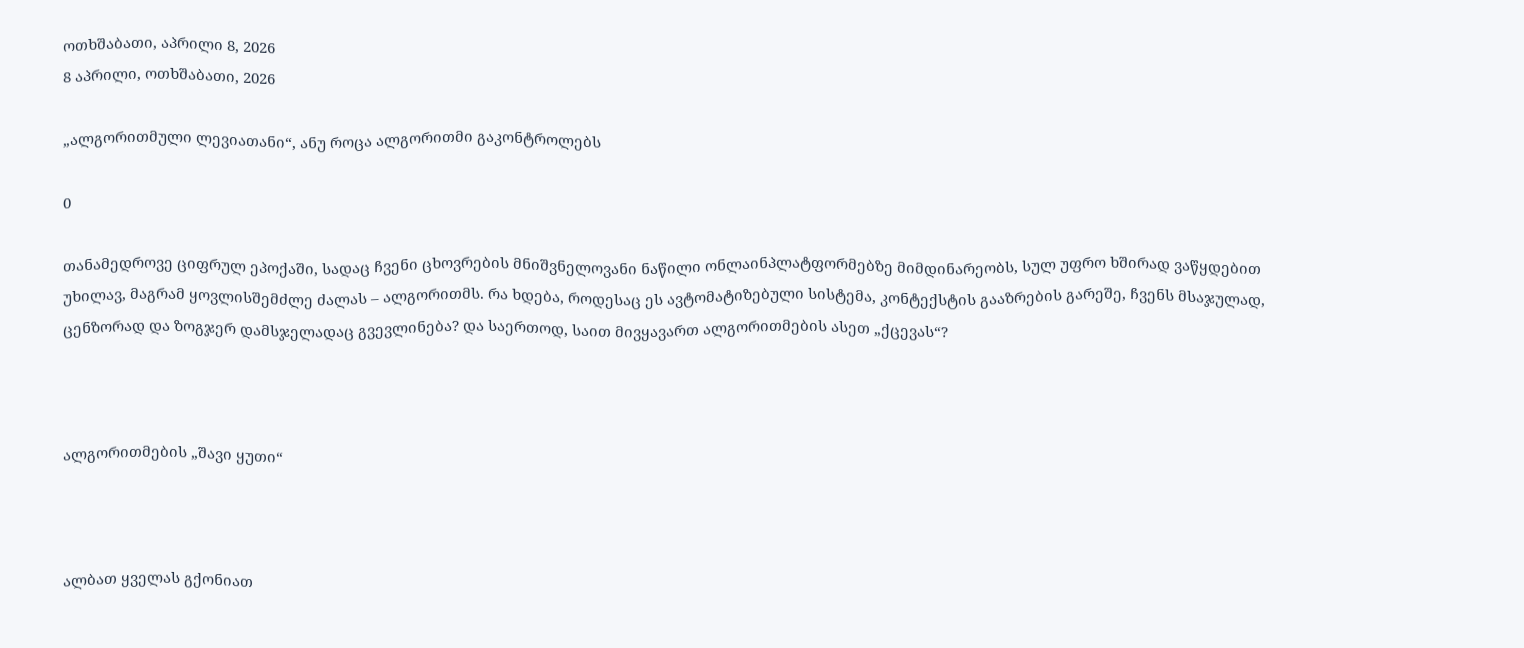ოთხშაბათი, აპრილი 8, 2026
8 აპრილი, ოთხშაბათი, 2026

„ალგორითმული ლევიათანი“, ანუ როცა ალგორითმი გაკონტროლებს

0

თანამედროვე ციფრულ ეპოქაში, სადაც ჩვენი ცხოვრების მნიშვნელოვანი ნაწილი ონლაინპლატფორმებზე მიმდინარეობს, სულ უფრო ხშირად ვაწყდებით უხილავ, მაგრამ ყოვლისშემძლე ძალას – ალგორითმს. რა ხდება, როდესაც ეს ავტომატიზებული სისტემა, კონტექსტის გააზრების გარეშე, ჩვენს მსაჯულად, ცენზორად და ზოგჯერ დამსჯელადაც გვევლინება? და საერთოდ, საით მივყავართ ალგორითმების ასეთ „ქცევას“?



ალგორითმების „შავი ყუთი“



ალბათ ყველას გქონიათ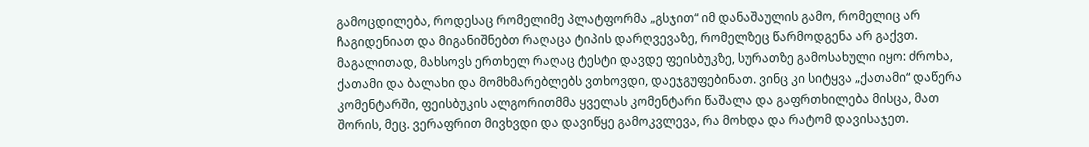გამოცდილება, როდესაც რომელიმე პლატფორმა „გსჯით“ იმ დანაშაულის გამო, რომელიც არ ჩაგიდენიათ და მიგანიშნებთ რაღაცა ტიპის დარღვევაზე, რომელზეც წარმოდგენა არ გაქვთ. მაგალითად, მახსოვს ერთხელ რაღაც ტესტი დავდე ფეისბუკზე, სურათზე გამოსახული იყო: ძროხა, ქათამი და ბალახი და მომხმარებლებს ვთხოვდი, დაეჯგუფებინათ. ვინც კი სიტყვა „ქათამი“ დაწერა კომენტარში, ფეისბუკის ალგორითმმა ყველას კომენტარი წაშალა და გაფრთხილება მისცა, მათ შორის, მეც. ვერაფრით მივხვდი და დავიწყე გამოკვლევა, რა მოხდა და რატომ დავისაჯეთ.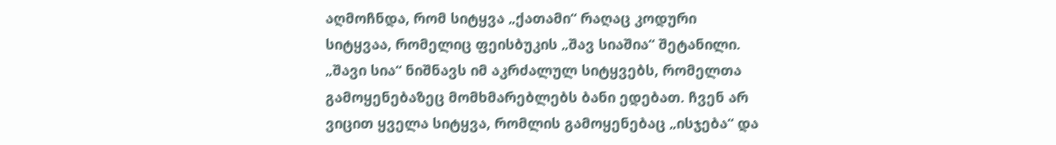აღმოჩნდა, რომ სიტყვა „ქათამი“ რაღაც კოდური სიტყვაა, რომელიც ფეისბუკის „შავ სიაშია“ შეტანილი. „შავი სია“ ნიშნავს იმ აკრძალულ სიტყვებს, რომელთა გამოყენებაზეც მომხმარებლებს ბანი ედებათ. ჩვენ არ ვიცით ყველა სიტყვა, რომლის გამოყენებაც „ისჯება“ და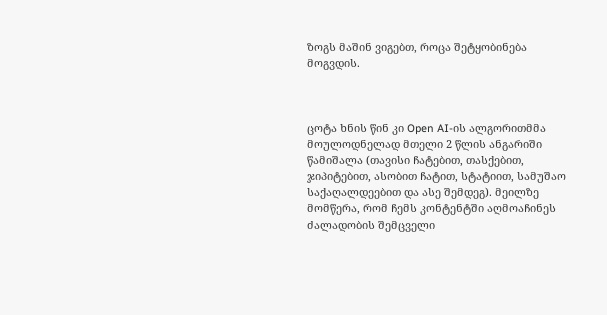ზოგს მაშინ ვიგებთ, როცა შეტყობინება მოგვდის.



ცოტა ხნის წინ კი Open AI-ის ალგორითმმა მოულოდნელად მთელი 2 წლის ანგარიში წამიშალა (თავისი ჩატებით, თასქებით, ჯიპიტებით, ასობით ჩატით, სტატიით, სამუშაო საქაღალდეებით და ასე შემდეგ). მეილზე მომწერა, რომ ჩემს კონტენტში აღმოაჩინეს ძალადობის შემცველი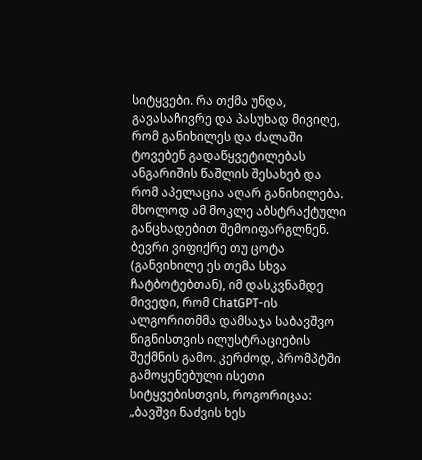სიტყვები. რა თქმა უნდა, გავასაჩივრე და პასუხად მივიღე, რომ განიხილეს და ძალაში ტოვებენ გადაწყვეტილებას ანგარიშის წაშლის შესახებ და რომ აპელაცია აღარ განიხილება. მხოლოდ ამ მოკლე აბსტრაქტული განცხადებით შემოიფარგლნენ. ბევრი ვიფიქრე თუ ცოტა (განვიხილე ეს თემა სხვა ჩატბოტებთან), იმ დასკვნამდე მივედი, რომ ChatGPT-ის ალგორითმმა დამსაჯა საბავშვო წიგნისთვის ილუსტრაციების შექმნის გამო. კერძოდ, პრომპტში გამოყენებული ისეთი სიტყვებისთვის, როგორიცაა: „ბავშვი ნაძვის ხეს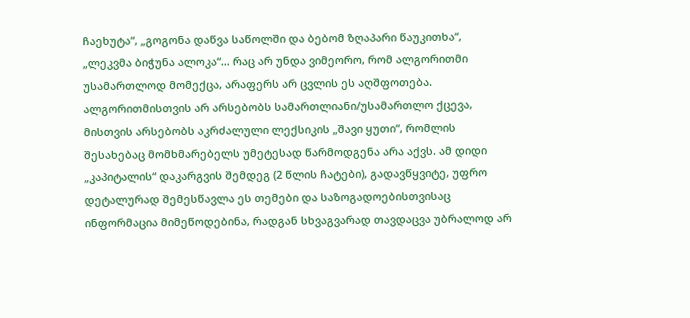ჩაეხუტა“, „გოგონა დაწვა საწოლში და ბებომ ზღაპარი წაუკითხა“, „ლეკვმა ბიჭუნა ალოკა“… რაც არ უნდა ვიმეორო, რომ ალგორითმი უსამართლოდ მომექცა, არაფერს არ ცვლის ეს აღშფოთება. ალგორითმისთვის არ არსებობს სამართლიანი/უსამართლო ქცევა, მისთვის არსებობს აკრძალული ლექსიკის „შავი ყუთი“, რომლის შესახებაც მომხმარებელს უმეტესად წარმოდგენა არა აქვს. ამ დიდი „კაპიტალის“ დაკარგვის შემდეგ (2 წლის ჩატები), გადავწყვიტე, უფრო დეტალურად შემესწავლა ეს თემები და საზოგადოებისთვისაც ინფორმაცია მიმეწოდებინა, რადგან სხვაგვარად თავდაცვა უბრალოდ არ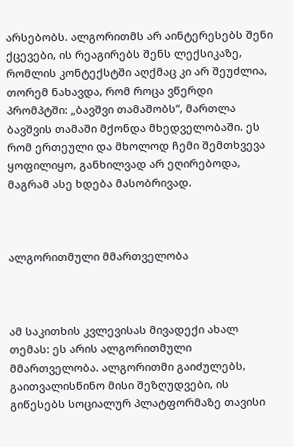არსებობს. ალგორითმს არ აინტერესებს შენი ქცევები, ის რეაგირებს შენს ლექსიკაზე, რომლის კონტექსტში აღქმაც კი არ შეუძლია, თორემ ნახავდა, რომ როცა ვწერდი პრომპტში: „ბავშვი თამაშობს“, მართლა ბავშვის თამაში მქონდა მხედველობაში. ეს რომ ერთეული და მხოლოდ ჩემი შემთხვევა ყოფილიყო, განხილვად არ ეღირებოდა, მაგრამ ასე ხდება მასობრივად.



ალგორითმული მმართველობა



ამ საკითხის კვლევისას მივადექი ახალ თემას: ეს არის ალგორითმული მმართველობა. ალგორითმი გაიძულებს, გაითვალისწინო მისი შეზღუდვები, ის გიწესებს სოციალურ პლატფორმაზე თავისი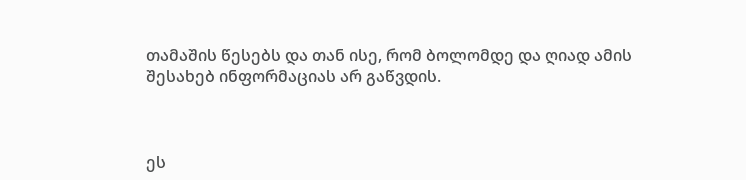თამაშის წესებს და თან ისე, რომ ბოლომდე და ღიად ამის შესახებ ინფორმაციას არ გაწვდის.



ეს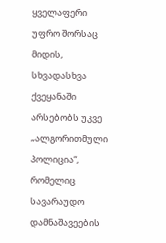ყველაფერი უფრო შორსაც მიდის, სხვადასხვა ქვეყანაში არსებობს უკვე „ალგორითმული პოლიცია“, რომელიც სავარაუდო დამნაშავეების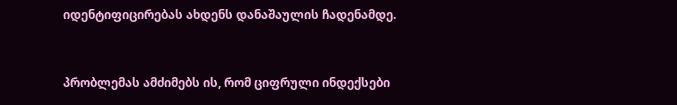იდენტიფიცირებას ახდენს დანაშაულის ჩადენამდე.



პრობლემას ამძიმებს ის, რომ ციფრული ინდექსები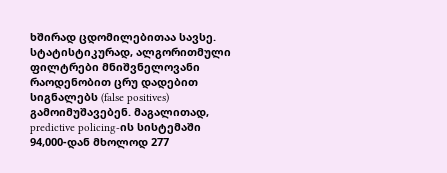ხშირად ცდომილებითაა სავსე. სტატისტიკურად, ალგორითმული ფილტრები მნიშვნელოვანი რაოდენობით ცრუ დადებით სიგნალებს (false positives) გამოიმუშავებენ. მაგალითად, predictive policing-ის სისტემაში 94,000-დან მხოლოდ 277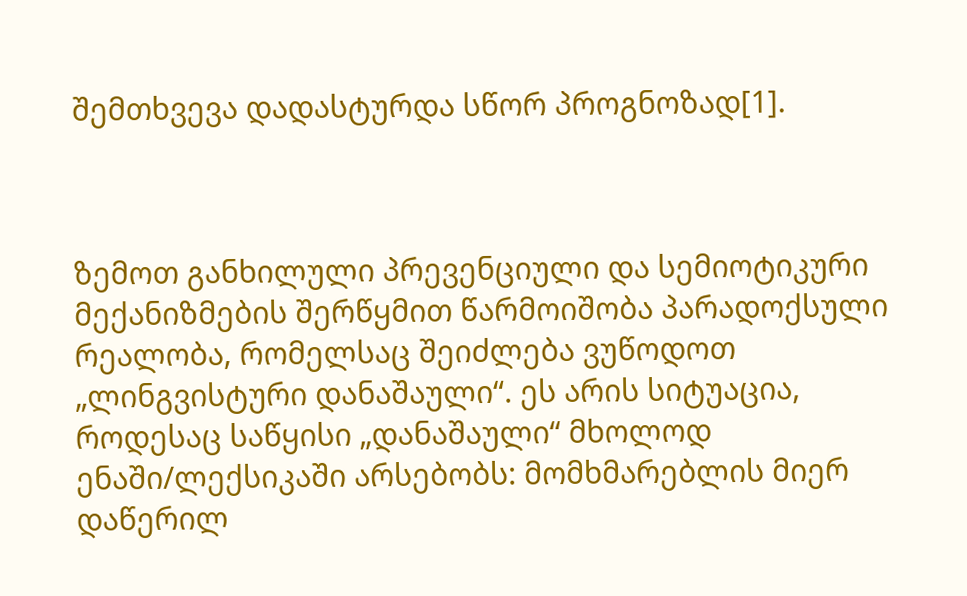შემთხვევა დადასტურდა სწორ პროგნოზად[1].



ზემოთ განხილული პრევენციული და სემიოტიკური მექანიზმების შერწყმით წარმოიშობა პარადოქსული რეალობა, რომელსაც შეიძლება ვუწოდოთ „ლინგვისტური დანაშაული“. ეს არის სიტუაცია, როდესაც საწყისი „დანაშაული“ მხოლოდ ენაში/ლექსიკაში არსებობს: მომხმარებლის მიერ დაწერილ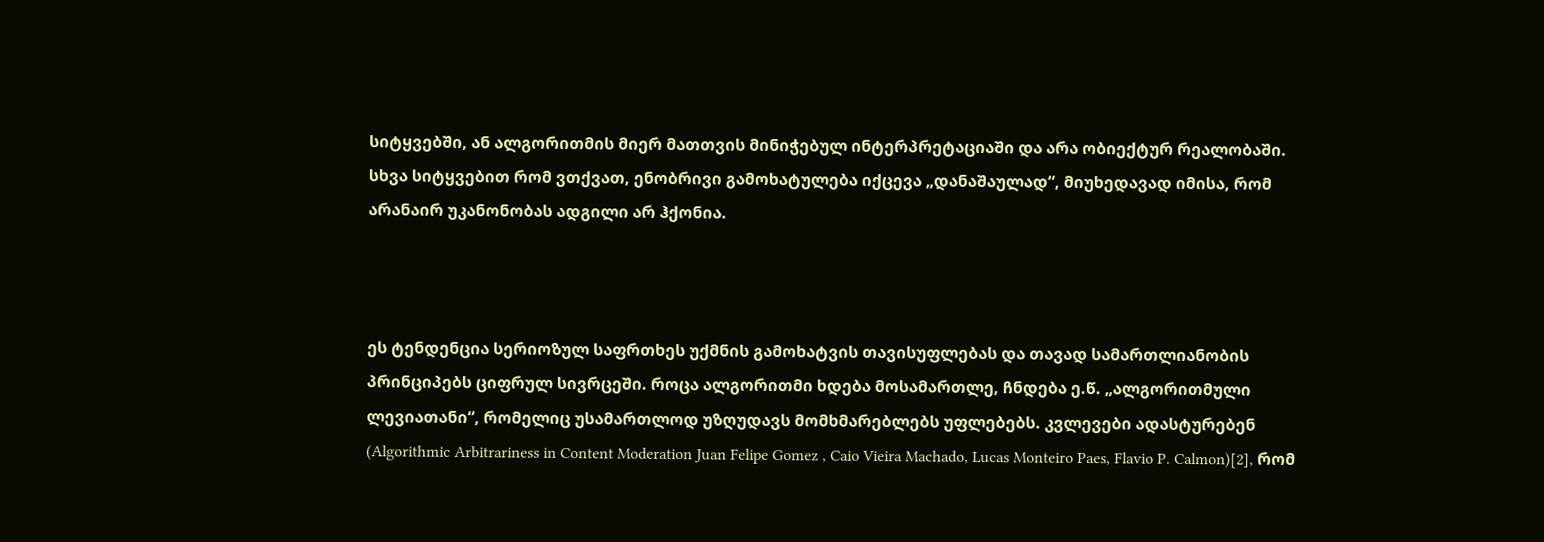სიტყვებში, ან ალგორითმის მიერ მათთვის მინიჭებულ ინტერპრეტაციაში და არა ობიექტურ რეალობაში. სხვა სიტყვებით რომ ვთქვათ, ენობრივი გამოხატულება იქცევა „დანაშაულად“, მიუხედავად იმისა, რომ არანაირ უკანონობას ადგილი არ ჰქონია.



ეს ტენდენცია სერიოზულ საფრთხეს უქმნის გამოხატვის თავისუფლებას და თავად სამართლიანობის პრინციპებს ციფრულ სივრცეში. როცა ალგორითმი ხდება მოსამართლე, ჩნდება ე.წ. „ალგორითმული ლევიათანი“, რომელიც უსამართლოდ უზღუდავს მომხმარებლებს უფლებებს. კვლევები ადასტურებენ (Algorithmic Arbitrariness in Content Moderation Juan Felipe Gomez , Caio Vieira Machado, Lucas Monteiro Paes, Flavio P. Calmon)[2], რომ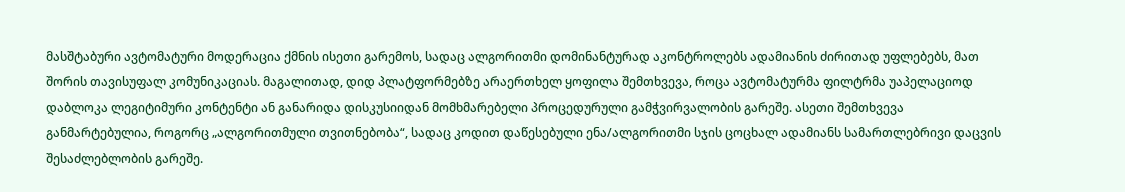მასშტაბური ავტომატური მოდერაცია ქმნის ისეთი გარემოს, სადაც ალგორითმი დომინანტურად აკონტროლებს ადამიანის ძირითად უფლებებს, მათ შორის თავისუფალ კომუნიკაციას. მაგალითად, დიდ პლატფორმებზე არაერთხელ ყოფილა შემთხვევა, როცა ავტომატურმა ფილტრმა უაპელაციოდ დაბლოკა ლეგიტიმური კონტენტი ან განარიდა დისკუსიიდან მომხმარებელი პროცედურული გამჭვირვალობის გარეშე. ასეთი შემთხვევა განმარტებულია, როგორც „ალგორითმული თვითნებობა“, სადაც კოდით დაწესებული ენა/ალგორითმი სჯის ცოცხალ ადამიანს სამართლებრივი დაცვის შესაძლებლობის გარეშე.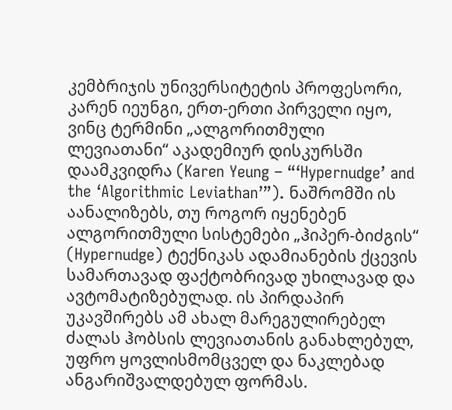კემბრიჯის უნივერსიტეტის პროფესორი, კარენ იეუნგი, ერთ-ერთი პირველი იყო, ვინც ტერმინი „ალგორითმული ლევიათანი“ აკადემიურ დისკურსში დაამკვიდრა (Karen Yeung – “‘Hypernudge’ and the ‘Algorithmic Leviathan’”). ნაშრომში ის აანალიზებს, თუ როგორ იყენებენ ალგორითმული სისტემები „ჰიპერ-ბიძგის“ (Hypernudge) ტექნიკას ადამიანების ქცევის სამართავად ფაქტობრივად უხილავად და ავტომატიზებულად. ის პირდაპირ უკავშირებს ამ ახალ მარეგულირებელ ძალას ჰობსის ლევიათანის განახლებულ, უფრო ყოვლისმომცველ და ნაკლებად ანგარიშვალდებულ ფორმას.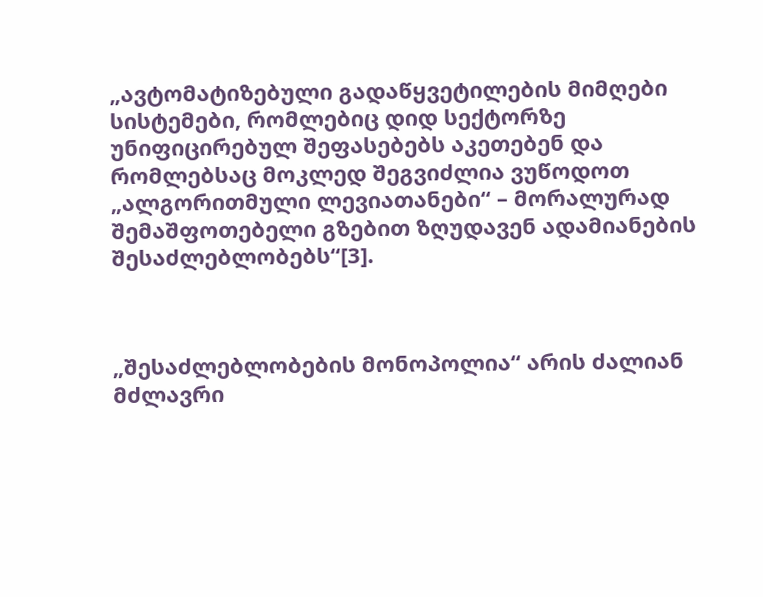„ავტომატიზებული გადაწყვეტილების მიმღები სისტემები, რომლებიც დიდ სექტორზე უნიფიცირებულ შეფასებებს აკეთებენ და რომლებსაც მოკლედ შეგვიძლია ვუწოდოთ „ალგორითმული ლევიათანები“ – მორალურად შემაშფოთებელი გზებით ზღუდავენ ადამიანების შესაძლებლობებს“[3].



„შესაძლებლობების მონოპოლია“ არის ძალიან მძლავრი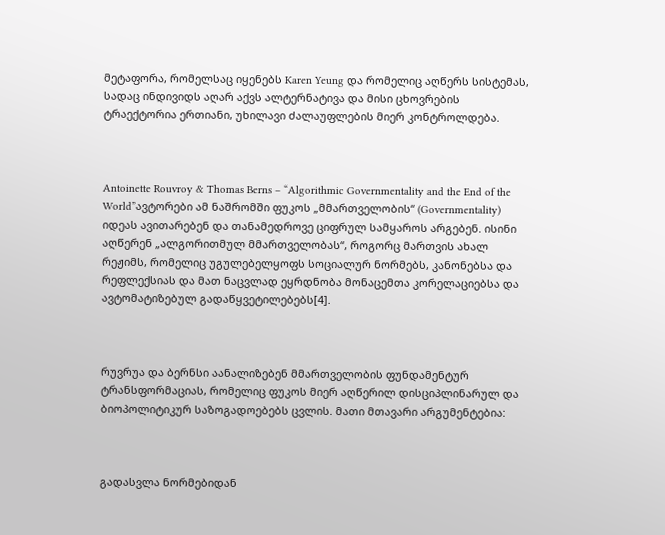მეტაფორა, რომელსაც იყენებს Karen Yeung და რომელიც აღწერს სისტემას, სადაც ინდივიდს აღარ აქვს ალტერნატივა და მისი ცხოვრების ტრაექტორია ერთიანი, უხილავი ძალაუფლების მიერ კონტროლდება.



Antoinette Rouvroy & Thomas Berns – “Algorithmic Governmentality and the End of the World”ავტორები ამ ნაშრომში ფუკოს „მმართველობის“ (Governmentality) იდეას ავითარებენ და თანამედროვე ციფრულ სამყაროს არგებენ. ისინი აღწერენ „ალგორითმულ მმართველობას“, როგორც მართვის ახალ რეჟიმს, რომელიც უგულებელყოფს სოციალურ ნორმებს, კანონებსა და რეფლექსიას და მათ ნაცვლად ეყრდნობა მონაცემთა კორელაციებსა და ავტომატიზებულ გადაწყვეტილებებს[4].



რუვრუა და ბერნსი აანალიზებენ მმართველობის ფუნდამენტურ ტრანსფორმაციას, რომელიც ფუკოს მიერ აღწერილ დისციპლინარულ და ბიოპოლიტიკურ საზოგადოებებს ცვლის. მათი მთავარი არგუმენტებია:



გადასვლა ნორმებიდან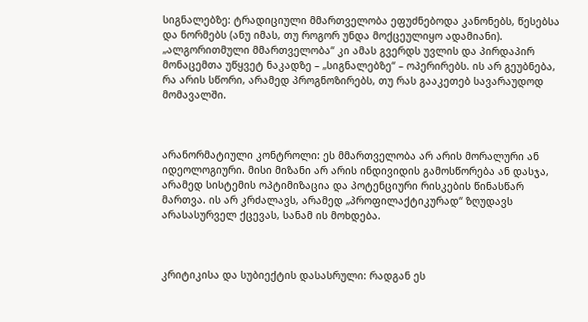სიგნალებზე: ტრადიციული მმართველობა ეფუძნებოდა კანონებს, წესებსა და ნორმებს (ანუ იმას, თუ როგორ უნდა მოქცეულიყო ადამიანი). „ალგორითმული მმართველობა“ კი ამას გვერდს უვლის და პირდაპირ მონაცემთა უწყვეტ ნაკადზე – „სიგნალებზე“ – ოპერირებს. ის არ გეუბნება, რა არის სწორი, არამედ პროგნოზირებს, თუ რას გააკეთებ სავარაუდოდ მომავალში.



არანორმატიული კონტროლი: ეს მმართველობა არ არის მორალური ან იდეოლოგიური. მისი მიზანი არ არის ინდივიდის გამოსწორება ან დასჯა, არამედ სისტემის ოპტიმიზაცია და პოტენციური რისკების წინასწარ მართვა. ის არ კრძალავს, არამედ „პროფილაქტიკურად“ ზღუდავს არასასურველ ქცევას, სანამ ის მოხდება.



კრიტიკისა და სუბიექტის დასასრული: რადგან ეს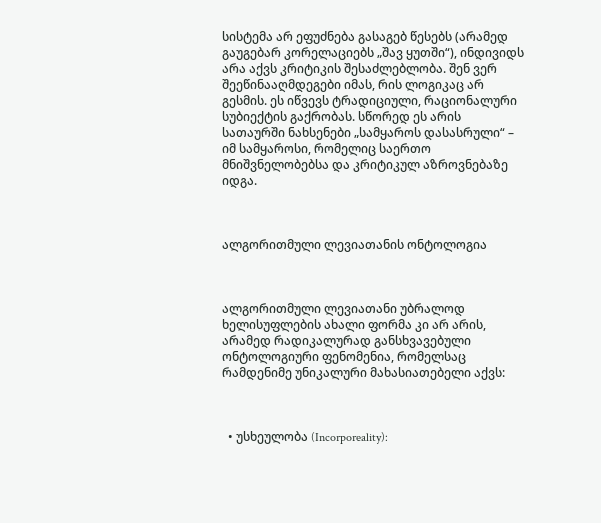სისტემა არ ეფუძნება გასაგებ წესებს (არამედ გაუგებარ კორელაციებს „შავ ყუთში“), ინდივიდს არა აქვს კრიტიკის შესაძლებლობა. შენ ვერ შეეწინააღმდეგები იმას, რის ლოგიკაც არ გესმის. ეს იწვევს ტრადიციული, რაციონალური სუბიექტის გაქრობას. სწორედ ეს არის სათაურში ნახსენები „სამყაროს დასასრული“ – იმ სამყაროსი, რომელიც საერთო მნიშვნელობებსა და კრიტიკულ აზროვნებაზე იდგა.



ალგორითმული ლევიათანის ონტოლოგია



ალგორითმული ლევიათანი უბრალოდ ხელისუფლების ახალი ფორმა კი არ არის, არამედ რადიკალურად განსხვავებული ონტოლოგიური ფენომენია, რომელსაც რამდენიმე უნიკალური მახასიათებელი აქვს:



  • უსხეულობა (Incorporeality):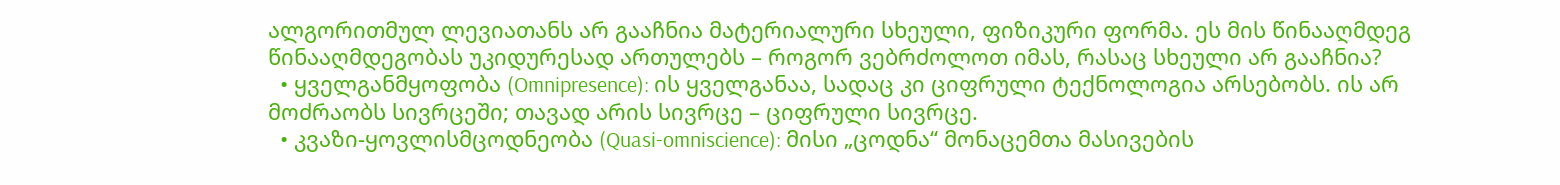ალგორითმულ ლევიათანს არ გააჩნია მატერიალური სხეული, ფიზიკური ფორმა. ეს მის წინააღმდეგ წინააღმდეგობას უკიდურესად ართულებს – როგორ ვებრძოლოთ იმას, რასაც სხეული არ გააჩნია?
  • ყველგანმყოფობა (Omnipresence): ის ყველგანაა, სადაც კი ციფრული ტექნოლოგია არსებობს. ის არ მოძრაობს სივრცეში; თავად არის სივრცე – ციფრული სივრცე.
  • კვაზი-ყოვლისმცოდნეობა (Quasi-omniscience): მისი „ცოდნა“ მონაცემთა მასივების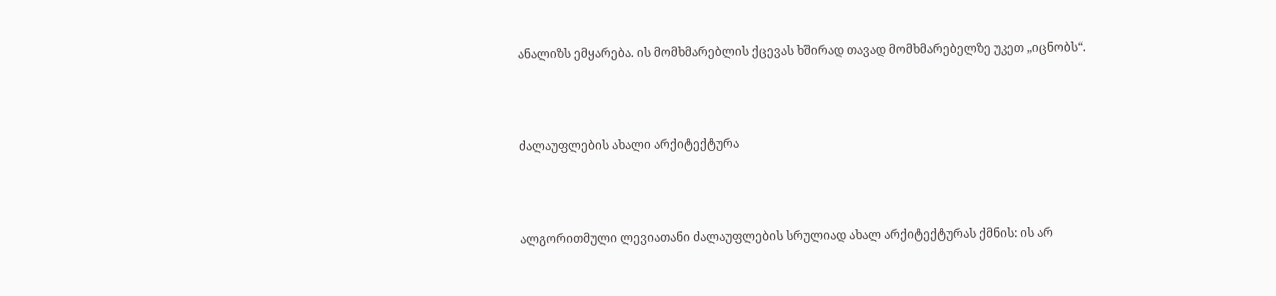ანალიზს ემყარება. ის მომხმარებლის ქცევას ხშირად თავად მომხმარებელზე უკეთ „იცნობს“.



ძალაუფლების ახალი არქიტექტურა



ალგორითმული ლევიათანი ძალაუფლების სრულიად ახალ არქიტექტურას ქმნის: ის არ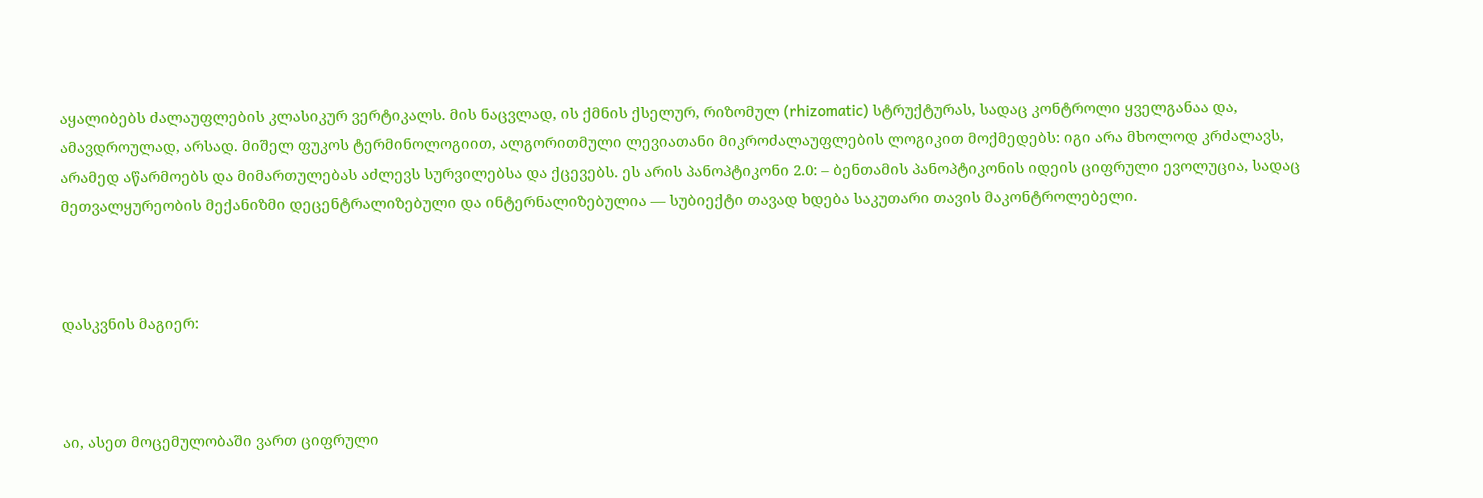აყალიბებს ძალაუფლების კლასიკურ ვერტიკალს. მის ნაცვლად, ის ქმნის ქსელურ, რიზომულ (rhizomatic) სტრუქტურას, სადაც კონტროლი ყველგანაა და, ამავდროულად, არსად. მიშელ ფუკოს ტერმინოლოგიით, ალგორითმული ლევიათანი მიკროძალაუფლების ლოგიკით მოქმედებს: იგი არა მხოლოდ კრძალავს, არამედ აწარმოებს და მიმართულებას აძლევს სურვილებსა და ქცევებს. ეს არის პანოპტიკონი 2.0: – ბენთამის პანოპტიკონის იდეის ციფრული ევოლუცია, სადაც მეთვალყურეობის მექანიზმი დეცენტრალიზებული და ინტერნალიზებულია — სუბიექტი თავად ხდება საკუთარი თავის მაკონტროლებელი.



დასკვნის მაგიერ:



აი, ასეთ მოცემულობაში ვართ ციფრული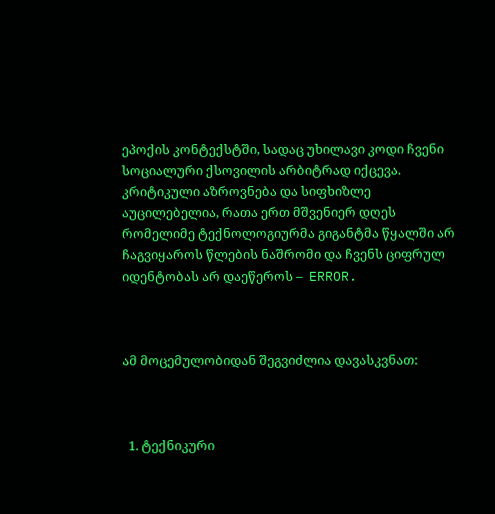ეპოქის კონტექსტში, სადაც უხილავი კოდი ჩვენი სოციალური ქსოვილის არბიტრად იქცევა. კრიტიკული აზროვნება და სიფხიზლე აუცილებელია, რათა ერთ მშვენიერ დღეს რომელიმე ტექნოლოგიურმა გიგანტმა წყალში არ ჩაგვიყაროს წლების ნაშრომი და ჩვენს ციფრულ იდენტობას არ დაეწეროს –  ERROR.



ამ მოცემულობიდან შეგვიძლია დავასკვნათ:



  1. ტექნიკური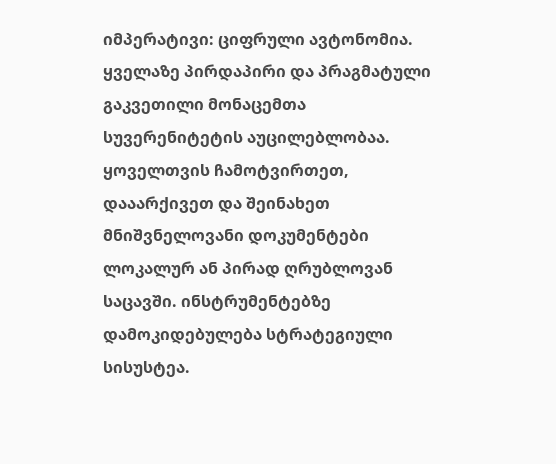იმპერატივი: ციფრული ავტონომია. ყველაზე პირდაპირი და პრაგმატული გაკვეთილი მონაცემთა სუვერენიტეტის აუცილებლობაა. ყოველთვის ჩამოტვირთეთ, დააარქივეთ და შეინახეთ მნიშვნელოვანი დოკუმენტები ლოკალურ ან პირად ღრუბლოვან საცავში. ინსტრუმენტებზე დამოკიდებულება სტრატეგიული სისუსტეა.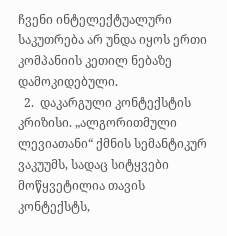ჩვენი ინტელექტუალური საკუთრება არ უნდა იყოს ერთი კომპანიის კეთილ ნებაზე დამოკიდებული.
  2.  დაკარგული კონტექსტის კრიზისი. „ალგორითმული ლევიათანი“ ქმნის სემანტიკურ ვაკუუმს, სადაც სიტყვები მოწყვეტილია თავის კონტექსტს,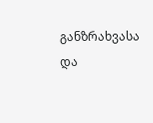განზრახვასა და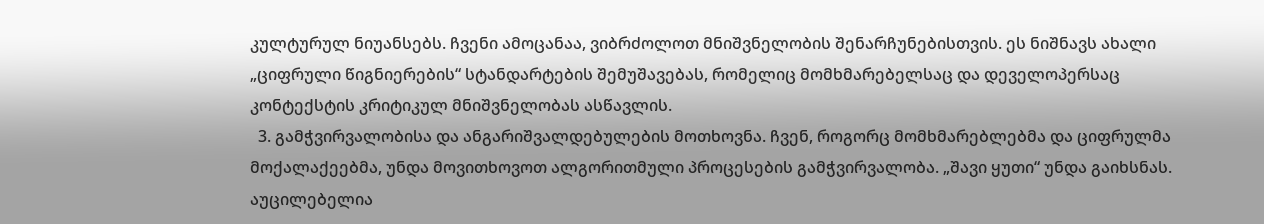კულტურულ ნიუანსებს. ჩვენი ამოცანაა, ვიბრძოლოთ მნიშვნელობის შენარჩუნებისთვის. ეს ნიშნავს ახალი „ციფრული წიგნიერების“ სტანდარტების შემუშავებას, რომელიც მომხმარებელსაც და დეველოპერსაც კონტექსტის კრიტიკულ მნიშვნელობას ასწავლის.
  3. გამჭვირვალობისა და ანგარიშვალდებულების მოთხოვნა. ჩვენ, როგორც მომხმარებლებმა და ციფრულმა მოქალაქეებმა, უნდა მოვითხოვოთ ალგორითმული პროცესების გამჭვირვალობა. „შავი ყუთი“ უნდა გაიხსნას. აუცილებელია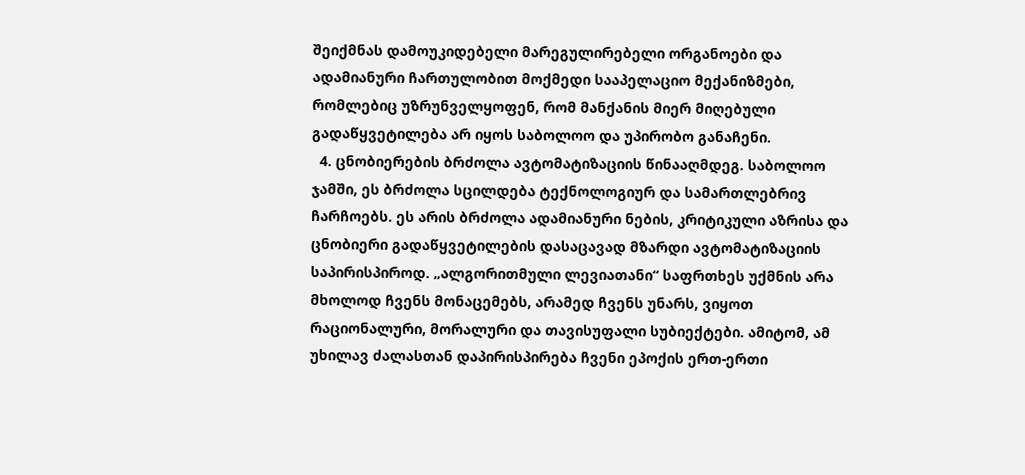შეიქმნას დამოუკიდებელი მარეგულირებელი ორგანოები და ადამიანური ჩართულობით მოქმედი სააპელაციო მექანიზმები, რომლებიც უზრუნველყოფენ, რომ მანქანის მიერ მიღებული გადაწყვეტილება არ იყოს საბოლოო და უპირობო განაჩენი.
  4. ცნობიერების ბრძოლა ავტომატიზაციის წინააღმდეგ. საბოლოო ჯამში, ეს ბრძოლა სცილდება ტექნოლოგიურ და სამართლებრივ ჩარჩოებს. ეს არის ბრძოლა ადამიანური ნების, კრიტიკული აზრისა და ცნობიერი გადაწყვეტილების დასაცავად მზარდი ავტომატიზაციის საპირისპიროდ. „ალგორითმული ლევიათანი“ საფრთხეს უქმნის არა მხოლოდ ჩვენს მონაცემებს, არამედ ჩვენს უნარს, ვიყოთ რაციონალური, მორალური და თავისუფალი სუბიექტები. ამიტომ, ამ უხილავ ძალასთან დაპირისპირება ჩვენი ეპოქის ერთ-ერთი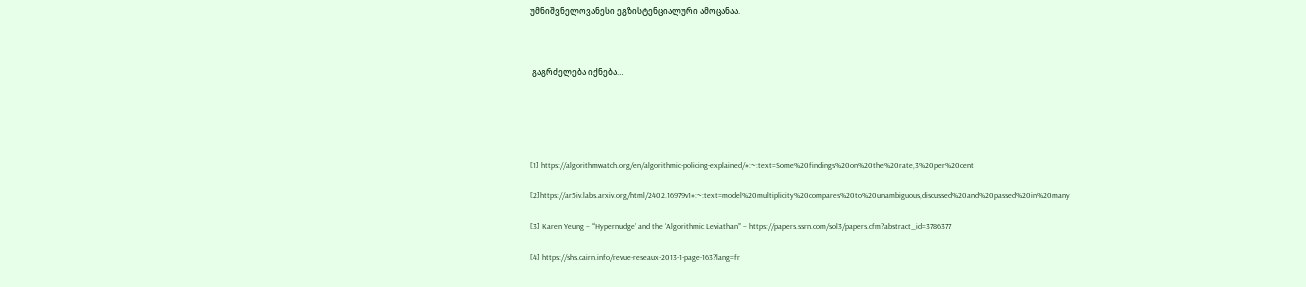უმნიშვნელოვანესი ეგზისტენციალური ამოცანაა.



 გაგრძელება იქნება…





[1] https://algorithmwatch.org/en/algorithmic-policing-explained/#:~:text=Some%20findings%20on%20the%20rate,3%20per%20cent

[2]https://ar5iv.labs.arxiv.org/html/2402.16979v1#:~:text=model%20multiplicity%20compares%20to%20unambiguous,discussed%20and%20passed%20in%20many

[3] Karen Yeung – “‘Hypernudge’ and the ‘Algorithmic Leviathan’” – https://papers.ssrn.com/sol3/papers.cfm?abstract_id=3786377

[4] https://shs.cairn.info/revue-reseaux-2013-1-page-163?lang=fr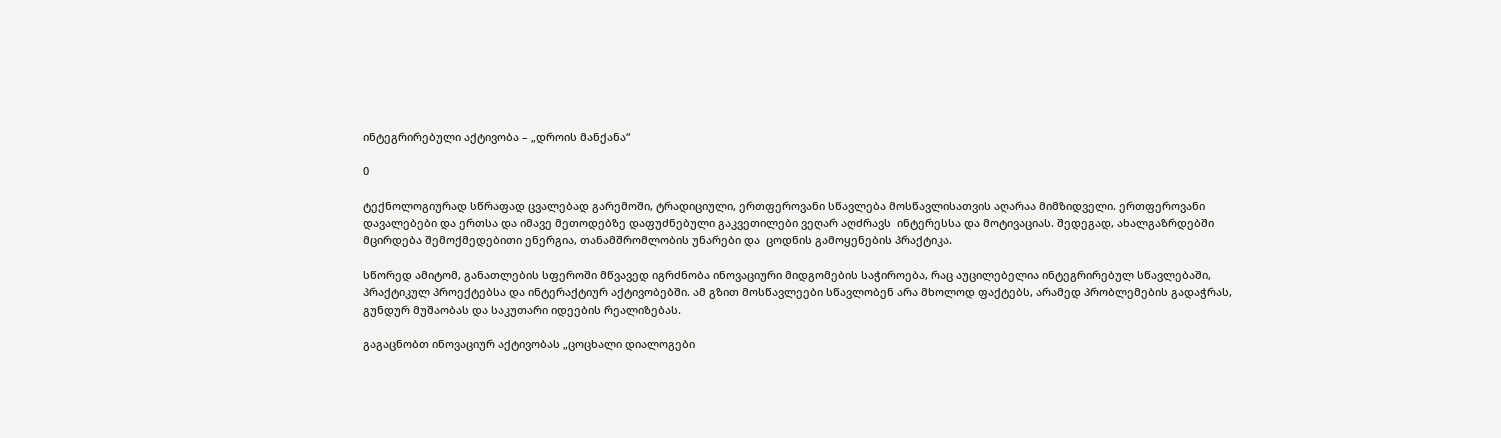ინტეგრირებული აქტივობა – „დროის მანქანა“

0

ტექნოლოგიურად სწრაფად ცვალებად გარემოში, ტრადიციული, ერთფეროვანი სწავლება მოსწავლისათვის აღარაა მიმზიდველი. ერთფეროვანი დავალებები და ერთსა და იმავე მეთოდებზე დაფუძნებული გაკვეთილები ვეღარ აღძრავს  ინტერესსა და მოტივაციას. შედეგად, ახალგაზრდებში მცირდება შემოქმედებითი ენერგია, თანამშრომლობის უნარები და  ცოდნის გამოყენების პრაქტიკა.

სწორედ ამიტომ, განათლების სფეროში მწვავედ იგრძნობა ინოვაციური მიდგომების საჭიროება, რაც აუცილებელია ინტეგრირებულ სწავლებაში, პრაქტიკულ პროექტებსა და ინტერაქტიურ აქტივობებში. ამ გზით მოსწავლეები სწავლობენ არა მხოლოდ ფაქტებს, არამედ პრობლემების გადაჭრას, გუნდურ მუშაობას და საკუთარი იდეების რეალიზებას.

გაგაცნობთ ინოვაციურ აქტივობას „ცოცხალი დიალოგები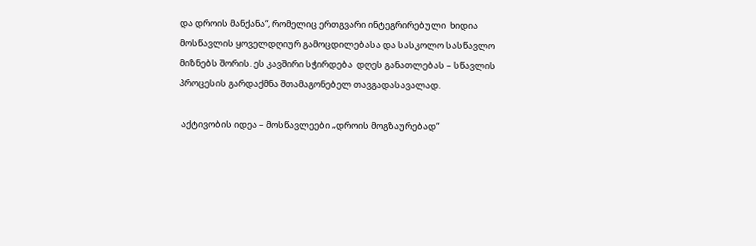და დროის მანქანა“, რომელიც ერთგვარი ინტეგრირებული  ხიდია მოსწავლის ყოველდღიურ გამოცდილებასა და სასკოლო სასწავლო მიზნებს შორის. ეს კავშირი სჭირდება  დღეს განათლებას – სწავლის პროცესის გარდაქმნა შთამაგონებელ თავგადასავალად.

 აქტივობის იდეა – მოსწავლეები „დროის მოგზაურებად“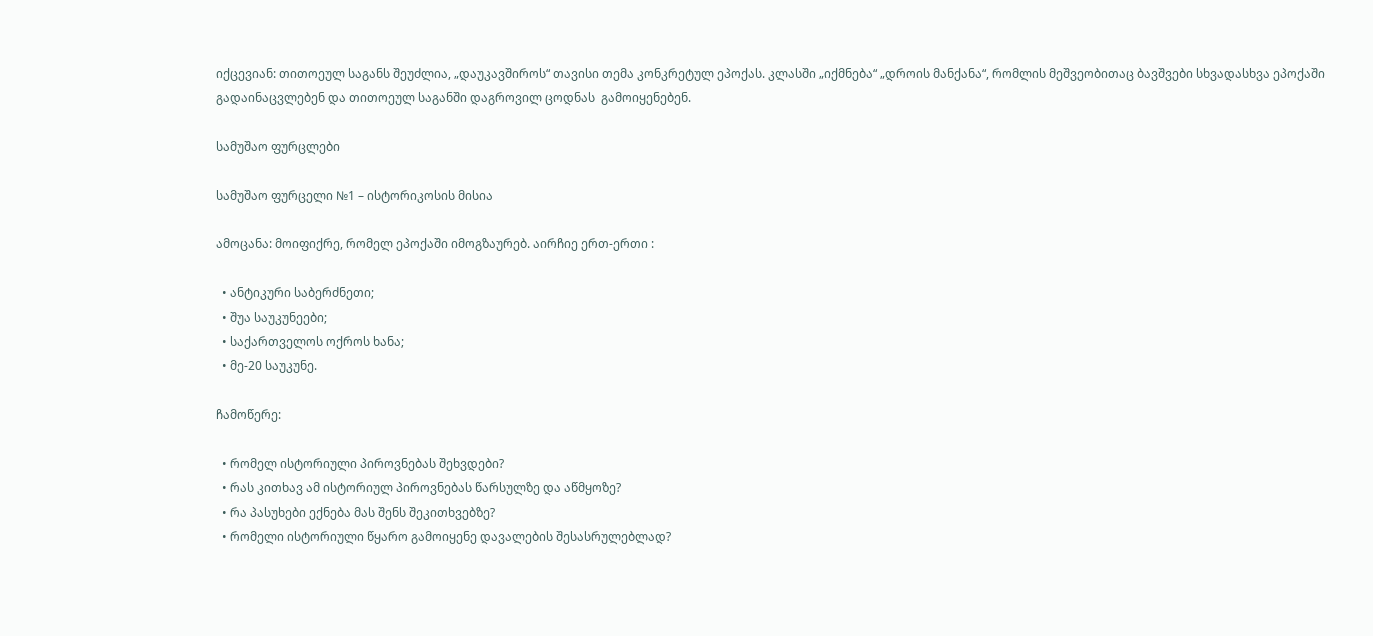იქცევიან: თითოეულ საგანს შეუძლია, „დაუკავშიროს“ თავისი თემა კონკრეტულ ეპოქას. კლასში „იქმნება“ „დროის მანქანა“, რომლის მეშვეობითაც ბავშვები სხვადასხვა ეპოქაში გადაინაცვლებენ და თითოეულ საგანში დაგროვილ ცოდნას  გამოიყენებენ.

სამუშაო ფურცლები

სამუშაო ფურცელი №1 – ისტორიკოსის მისია

ამოცანა: მოიფიქრე, რომელ ეპოქაში იმოგზაურებ. აირჩიე ერთ-ერთი :

  • ანტიკური საბერძნეთი;
  • შუა საუკუნეები;
  • საქართველოს ოქროს ხანა;
  • მე-20 საუკუნე.

ჩამოწერე:

  • რომელ ისტორიული პიროვნებას შეხვდები?
  • რას კითხავ ამ ისტორიულ პიროვნებას წარსულზე და აწმყოზე?
  • რა პასუხები ექნება მას შენს შეკითხვებზე?
  • რომელი ისტორიული წყარო გამოიყენე დავალების შესასრულებლად?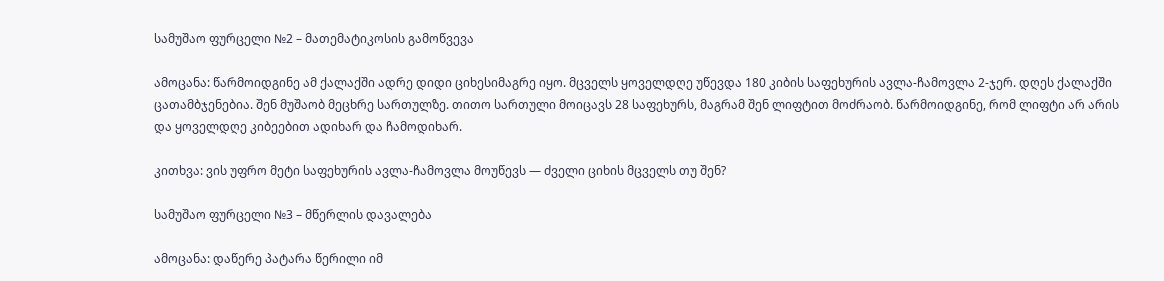სამუშაო ფურცელი №2 – მათემატიკოსის გამოწვევა

ამოცანა: წარმოიდგინე ამ ქალაქში ადრე დიდი ციხესიმაგრე იყო. მცველს ყოველდღე უწევდა 180 კიბის საფეხურის ავლა-ჩამოვლა 2-ჯერ. დღეს ქალაქში ცათამბჯენებია. შენ მუშაობ მეცხრე სართულზე. თითო სართული მოიცავს 28 საფეხურს, მაგრამ შენ ლიფტით მოძრაობ. წარმოიდგინე, რომ ლიფტი არ არის და ყოველდღე კიბეებით ადიხარ და ჩამოდიხარ.

კითხვა: ვის უფრო მეტი საფეხურის ავლა-ჩამოვლა მოუწევს — ძველი ციხის მცველს თუ შენ?

სამუშაო ფურცელი №3 – მწერლის დავალება

ამოცანა: დაწერე პატარა წერილი იმ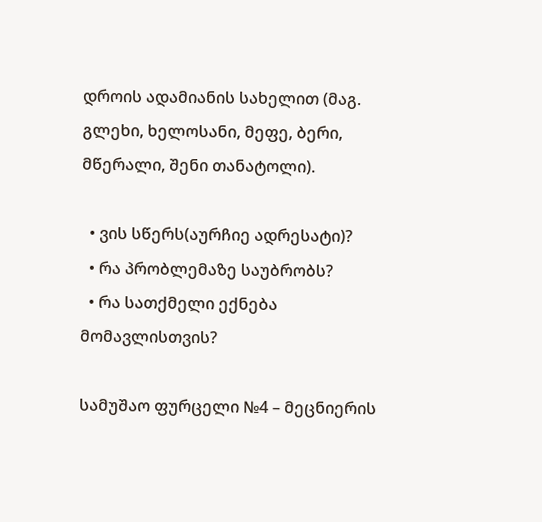დროის ადამიანის სახელით (მაგ. გლეხი, ხელოსანი, მეფე, ბერი, მწერალი, შენი თანატოლი).

  • ვის სწერს(აურჩიე ადრესატი)?
  • რა პრობლემაზე საუბრობს?
  • რა სათქმელი ექნება მომავლისთვის?

სამუშაო ფურცელი №4 – მეცნიერის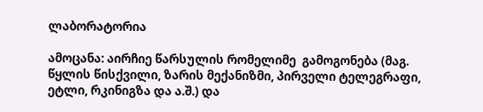ლაბორატორია

ამოცანა: აირჩიე წარსულის რომელიმე  გამოგონება (მაგ. წყლის წისქვილი, ზარის მექანიზმი, პირველი ტელეგრაფი, ეტლი, რკინიგზა და ა.შ.) და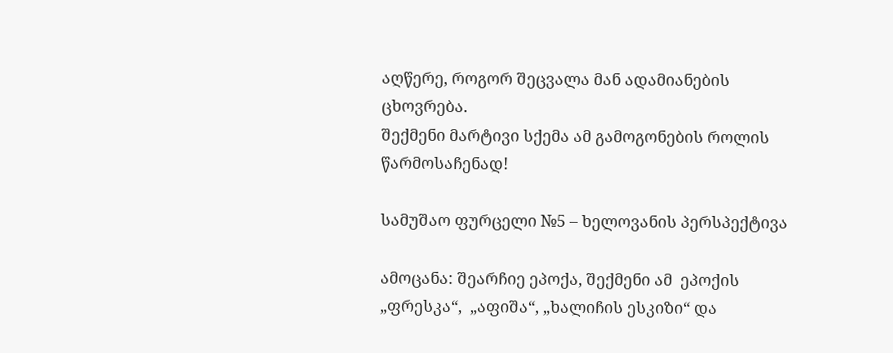აღწერე, როგორ შეცვალა მან ადამიანების ცხოვრება.
შექმენი მარტივი სქემა ამ გამოგონების როლის წარმოსაჩენად!

სამუშაო ფურცელი №5 – ხელოვანის პერსპექტივა

ამოცანა: შეარჩიე ეპოქა, შექმენი ამ  ეპოქის „ფრესკა“,  „აფიშა“, „ხალიჩის ესკიზი“ და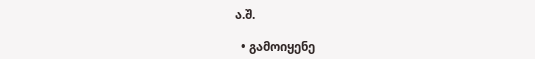ა.შ.

  • გამოიყენე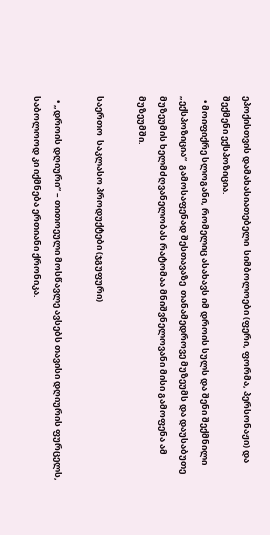ეპოქისთვის დამახასიათებელი  სიმბოლოები (ფერი, ფორმა, პერსონაჟი) და შექმენი ექსპოზიცია.
  • მოიფიქრე სლოგანი, რომელიც ასახავს იმ დროის სულს და შენი შექმნილი „ექსპოზიცია“  გამოსაფენად შესთავაზე  თანამედროვე მუზეუმს და დაუსაბუთე  მუზეუმის ხელმძღვანელობას რატომაა მნიშვნელოვანი მისი გამოფენა ამ მუზეუმში.

საერთო  საკლასო პროდუქტები (ჯგუფური)

  • „დროის დღიური“ – თითოეული მოსწავლე ავსებს თავისი დღიურის ფურცელს, საბოლოოდ კი იქმნება ერთიანი ქრონიკა.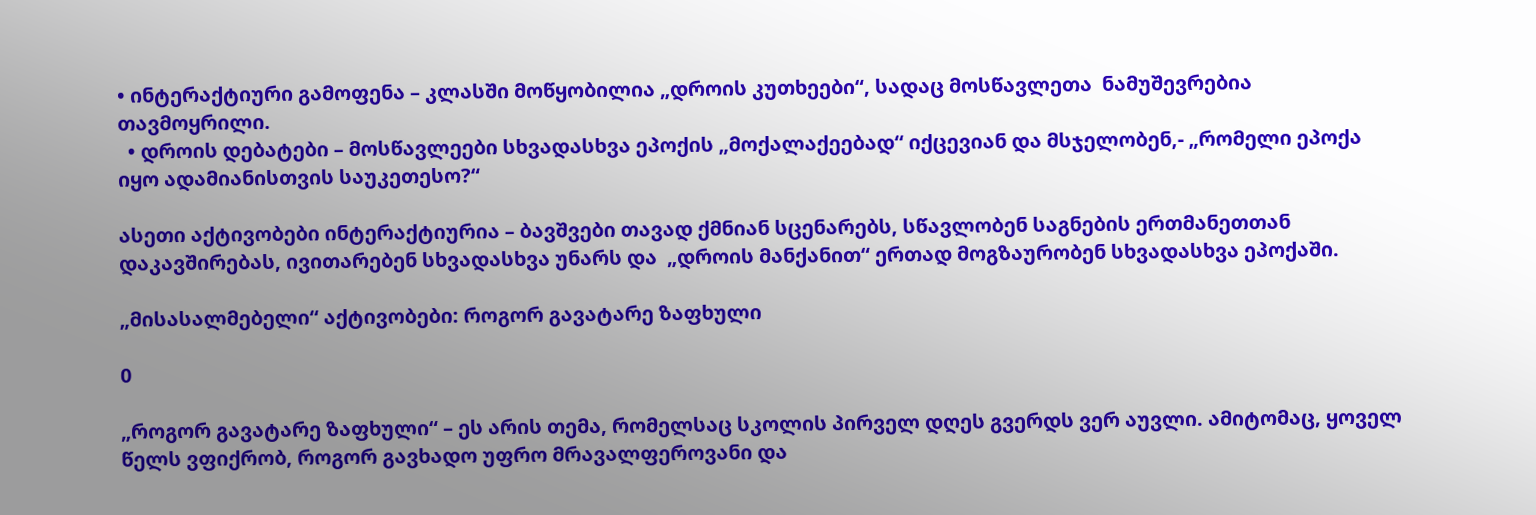• ინტერაქტიური გამოფენა – კლასში მოწყობილია „დროის კუთხეები“, სადაც მოსწავლეთა  ნამუშევრებია  თავმოყრილი.
  • დროის დებატები – მოსწავლეები სხვადასხვა ეპოქის „მოქალაქეებად“ იქცევიან და მსჯელობენ,- „რომელი ეპოქა იყო ადამიანისთვის საუკეთესო?“

ასეთი აქტივობები ინტერაქტიურია – ბავშვები თავად ქმნიან სცენარებს, სწავლობენ საგნების ერთმანეთთან დაკავშირებას, ივითარებენ სხვადასხვა უნარს და  „დროის მანქანით“ ერთად მოგზაურობენ სხვადასხვა ეპოქაში.

„მისასალმებელი“ აქტივობები: როგორ გავატარე ზაფხული

0

„როგორ გავატარე ზაფხული“ – ეს არის თემა, რომელსაც სკოლის პირველ დღეს გვერდს ვერ აუვლი. ამიტომაც, ყოველ წელს ვფიქრობ, როგორ გავხადო უფრო მრავალფეროვანი და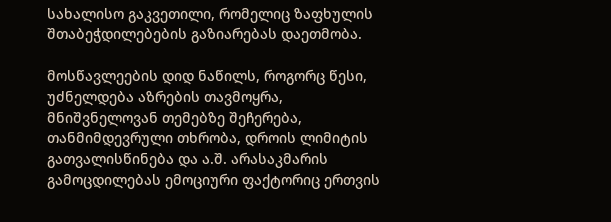სახალისო გაკვეთილი, რომელიც ზაფხულის შთაბეჭდილებების გაზიარებას დაეთმობა.

მოსწავლეების დიდ ნაწილს, როგორც წესი, უძნელდება აზრების თავმოყრა, მნიშვნელოვან თემებზე შეჩერება, თანმიმდევრული თხრობა, დროის ლიმიტის გათვალისწინება და ა.შ. არასაკმარის გამოცდილებას ემოციური ფაქტორიც ერთვის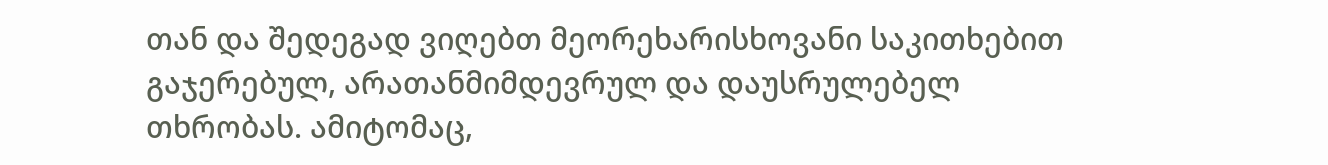თან და შედეგად ვიღებთ მეორეხარისხოვანი საკითხებით გაჯერებულ, არათანმიმდევრულ და დაუსრულებელ თხრობას. ამიტომაც,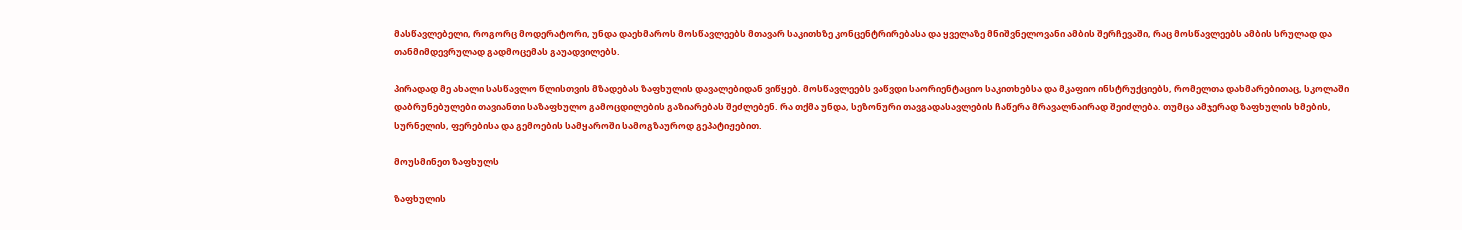მასწავლებელი, როგორც მოდერატორი, უნდა დაეხმაროს მოსწავლეებს მთავარ საკითხზე კონცენტრირებასა და ყველაზე მნიშვნელოვანი ამბის შერჩევაში, რაც მოსწავლეებს ამბის სრულად და თანმიმდევრულად გადმოცემას გაუადვილებს.

პირადად მე ახალი სასწავლო წლისთვის მზადებას ზაფხულის დავალებიდან ვიწყებ. მოსწავლეებს ვაწვდი საორიენტაციო საკითხებსა და მკაფიო ინსტრუქციებს, რომელთა დახმარებითაც, სკოლაში დაბრუნებულები თავიანთი საზაფხულო გამოცდილების გაზიარებას შეძლებენ. რა თქმა უნდა, სეზონური თავგადასავლების ჩაწერა მრავალნაირად შეიძლება. თუმცა ამჯერად ზაფხულის ხმების, სურნელის, ფერებისა და გემოების სამყაროში სამოგზაუროდ გეპატიჟებით.

მოუსმინეთ ზაფხულს

ზაფხულის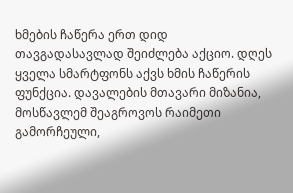ხმების ჩაწერა ერთ დიდ თავგადასავლად შეიძლება აქციო. დღეს ყველა სმარტფონს აქვს ხმის ჩაწერის ფუნქცია. დავალების მთავარი მიზანია, მოსწავლემ შეაგროვოს რაიმეთი გამორჩეული,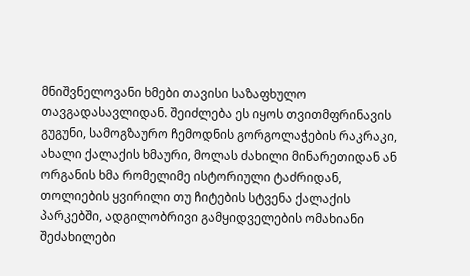მნიშვნელოვანი ხმები თავისი საზაფხულო თავგადასავლიდან. შეიძლება ეს იყოს თვითმფრინავის გუგუნი, სამოგზაურო ჩემოდნის გორგოლაჭების რაკრაკი, ახალი ქალაქის ხმაური, მოლას ძახილი მინარეთიდან ან ორგანის ხმა რომელიმე ისტორიული ტაძრიდან, თოლიების ყვირილი თუ ჩიტების სტვენა ქალაქის პარკებში, ადგილობრივი გამყიდველების ომახიანი შეძახილები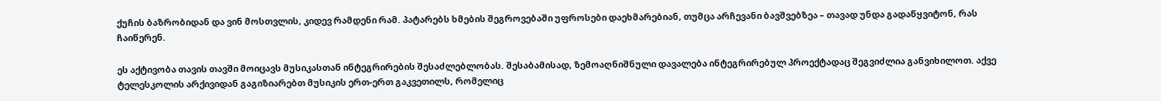ქუჩის ბაზრობიდან და ვინ მოსთვლის, კიდევ რამდენი რამ. პატარებს ხმების შეგროვებაში უფროსები დაეხმარებიან, თუმცა არჩევანი ბავშვებზეა – თავად უნდა გადაწყვიტონ, რას ჩაიწერენ.

ეს აქტივობა თავის თავში მოიცავს მუსიკასთან ინტეგრირების შესაძლებლობას. შესაბამისად, ზემოაღნიშნული დავალება ინტეგრირებულ პროექტადაც შეგვიძლია განვიხილოთ. აქვე ტელესკოლის არქივიდან გაგიზიარებთ მუსიკის ერთ-ერთ გაკვეთილს, რომელიც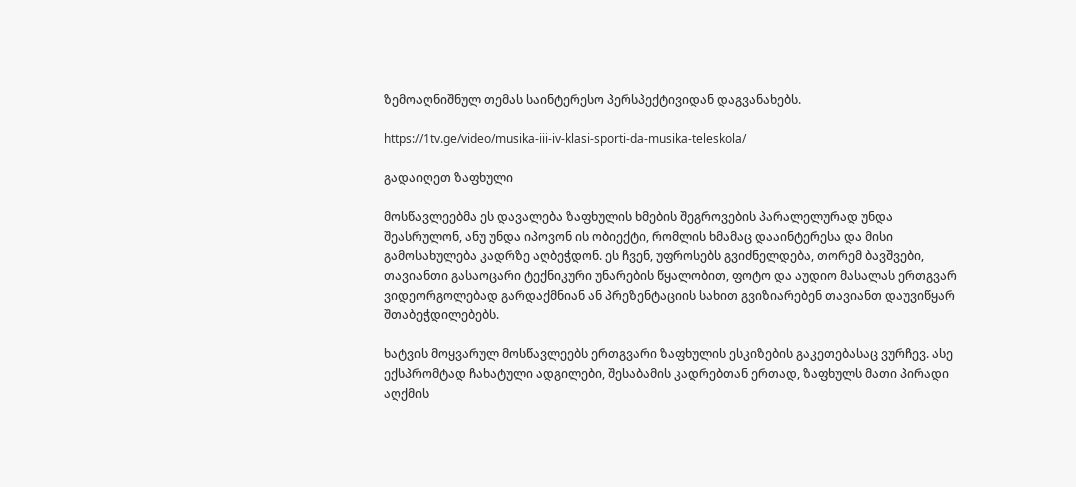ზემოაღნიშნულ თემას საინტერესო პერსპექტივიდან დაგვანახებს.

https://1tv.ge/video/musika-iii-iv-klasi-sporti-da-musika-teleskola/

გადაიღეთ ზაფხული

მოსწავლეებმა ეს დავალება ზაფხულის ხმების შეგროვების პარალელურად უნდა შეასრულონ, ანუ უნდა იპოვონ ის ობიექტი, რომლის ხმამაც დააინტერესა და მისი გამოსახულება კადრზე აღბეჭდონ. ეს ჩვენ, უფროსებს გვიძნელდება, თორემ ბავშვები, თავიანთი გასაოცარი ტექნიკური უნარების წყალობით, ფოტო და აუდიო მასალას ერთგვარ ვიდეორგოლებად გარდაქმნიან ან პრეზენტაციის სახით გვიზიარებენ თავიანთ დაუვიწყარ შთაბეჭდილებებს.

ხატვის მოყვარულ მოსწავლეებს ერთგვარი ზაფხულის ესკიზების გაკეთებასაც ვურჩევ. ასე ექსპრომტად ჩახატული ადგილები, შესაბამის კადრებთან ერთად, ზაფხულს მათი პირადი აღქმის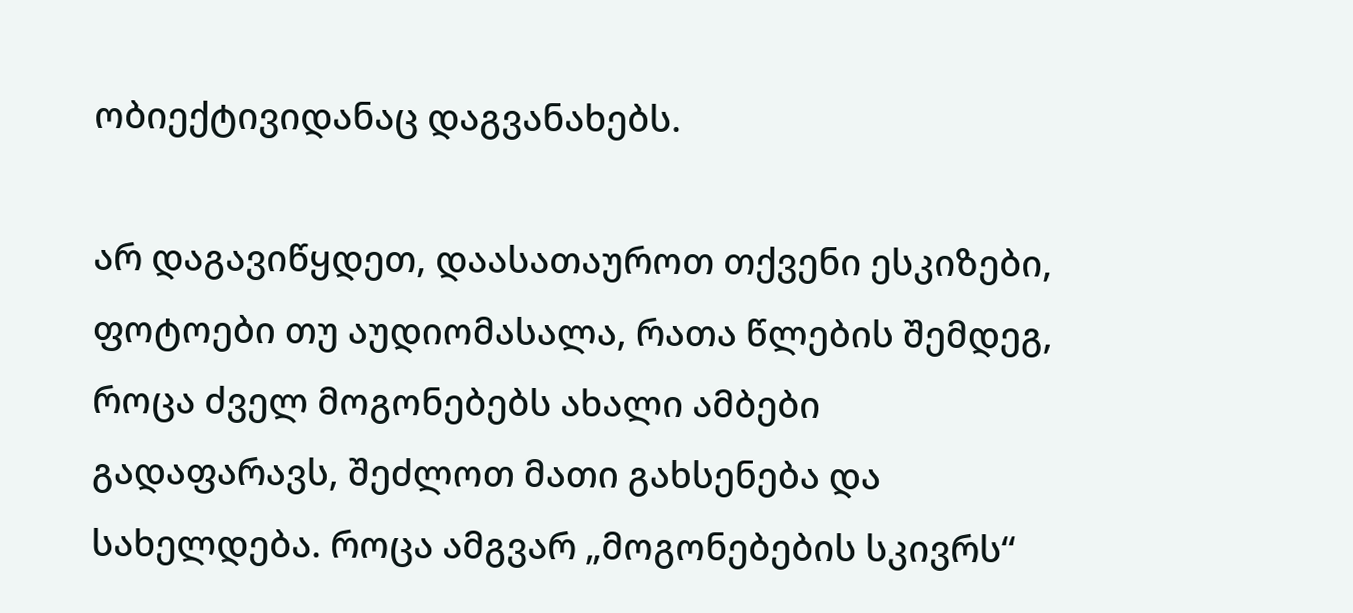ობიექტივიდანაც დაგვანახებს.

არ დაგავიწყდეთ, დაასათაუროთ თქვენი ესკიზები, ფოტოები თუ აუდიომასალა, რათა წლების შემდეგ, როცა ძველ მოგონებებს ახალი ამბები გადაფარავს, შეძლოთ მათი გახსენება და სახელდება. როცა ამგვარ „მოგონებების სკივრს“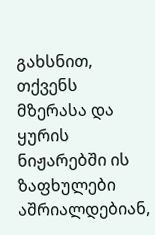გახსნით, თქვენს მზერასა და ყურის ნიჟარებში ის ზაფხულები აშრიალდებიან,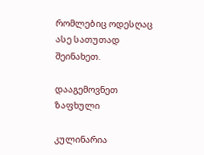რომლებიც ოდესღაც ასე სათუთად შეინახეთ.

დააგემოვნეთ ზაფხული

კულინარია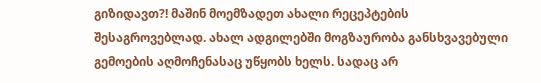გიზიდავთ?! მაშინ მოემზადეთ ახალი რეცეპტების შესაგროვებლად. ახალ ადგილებში მოგზაურობა განსხვავებული გემოების აღმოჩენასაც უწყობს ხელს. სადაც არ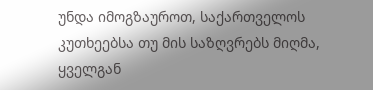უნდა იმოგზაუროთ, საქართველოს კუთხეებსა თუ მის საზღვრებს მიღმა, ყველგან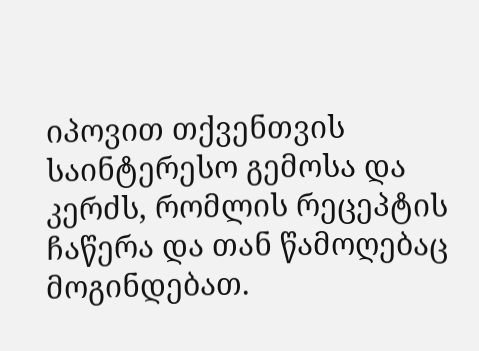იპოვით თქვენთვის საინტერესო გემოსა და კერძს, რომლის რეცეპტის ჩაწერა და თან წამოღებაც მოგინდებათ.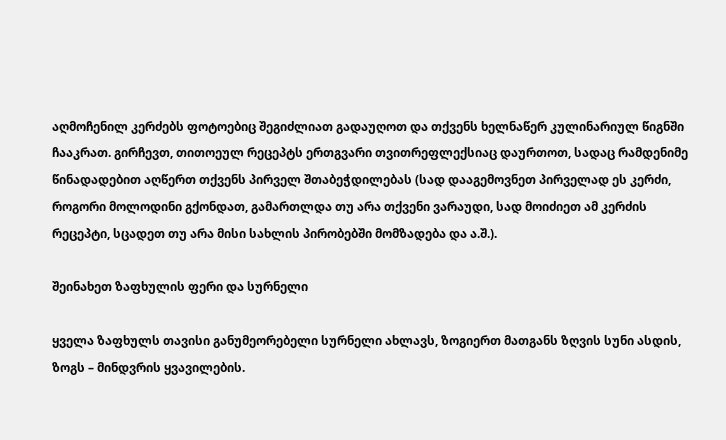აღმოჩენილ კერძებს ფოტოებიც შეგიძლიათ გადაუღოთ და თქვენს ხელნაწერ კულინარიულ წიგნში ჩააკრათ. გირჩევთ, თითოეულ რეცეპტს ერთგვარი თვითრეფლექსიაც დაურთოთ, სადაც რამდენიმე წინადადებით აღწერთ თქვენს პირველ შთაბეჭდილებას (სად დააგემოვნეთ პირველად ეს კერძი, როგორი მოლოდინი გქონდათ, გამართლდა თუ არა თქვენი ვარაუდი, სად მოიძიეთ ამ კერძის რეცეპტი, სცადეთ თუ არა მისი სახლის პირობებში მომზადება და ა.შ.).

შეინახეთ ზაფხულის ფერი და სურნელი

ყველა ზაფხულს თავისი განუმეორებელი სურნელი ახლავს, ზოგიერთ მათგანს ზღვის სუნი ასდის, ზოგს – მინდვრის ყვავილების.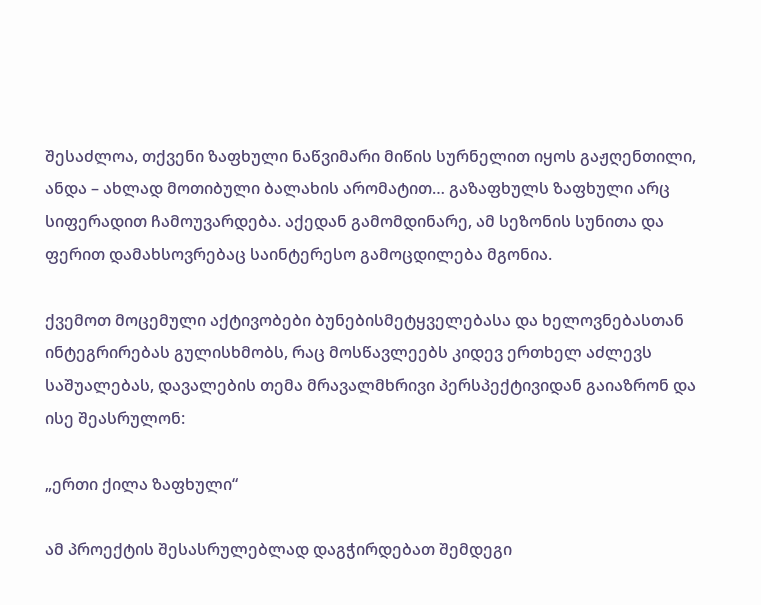შესაძლოა, თქვენი ზაფხული ნაწვიმარი მიწის სურნელით იყოს გაჟღენთილი, ანდა – ახლად მოთიბული ბალახის არომატით… გაზაფხულს ზაფხული არც სიფერადით ჩამოუვარდება. აქედან გამომდინარე, ამ სეზონის სუნითა და ფერით დამახსოვრებაც საინტერესო გამოცდილება მგონია.

ქვემოთ მოცემული აქტივობები ბუნებისმეტყველებასა და ხელოვნებასთან ინტეგრირებას გულისხმობს, რაც მოსწავლეებს კიდევ ერთხელ აძლევს საშუალებას, დავალების თემა მრავალმხრივი პერსპექტივიდან გაიაზრონ და ისე შეასრულონ:

„ერთი ქილა ზაფხული“

ამ პროექტის შესასრულებლად დაგჭირდებათ შემდეგი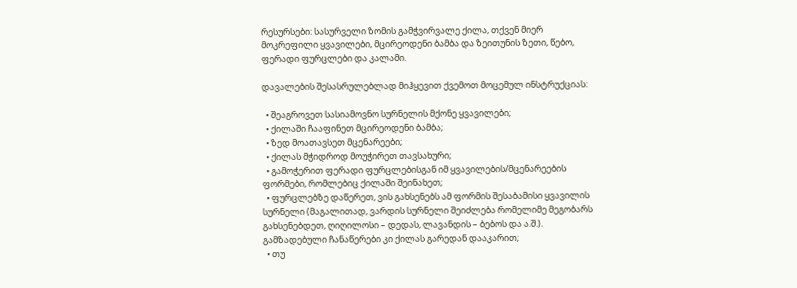რესურსები: სასურველი ზომის გამჭვირვალე ქილა, თქვენ მიერ მოკრეფილი ყვავილები, მცირეოდენი ბამბა და ზეითუნის ზეთი, წებო, ფერადი ფურცლები და კალამი.

დავალების შესასრულებლად მიჰყევით ქვემოთ მოცემულ ინსტრუქციას:

  • შეაგროვეთ სასიამოვნო სურნელის მქონე ყვავილები;
  • ქილაში ჩააფინეთ მცირეოდენი ბამბა;
  • ზედ მოათავსეთ მცენარეები;
  • ქილას მჭიდროდ მოუჭირეთ თავსახური;
  • გამოჭერით ფერადი ფურცლებისგან იმ ყვავილების/მცენარეების ფორმები, რომლებიც ქილაში შეინახეთ;
  • ფურცლებზე დაწერეთ, ვის გახსენებს ამ ფორმის შესაბამისი ყვავილის სურნელი (მაგალითად, ვარდის სურნელი შეიძლება რომელიმე მეგობარს გახსენებდეთ, ღიღილოსი – დედას, ლავანდის – ბებოს და ა.შ.). გამზადებული ჩანაწერები კი ქილას გარედან დააკარით;
  • თუ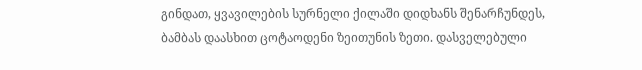გინდათ, ყვავილების სურნელი ქილაში დიდხანს შენარჩუნდეს, ბამბას დაასხით ცოტაოდენი ზეითუნის ზეთი. დასველებული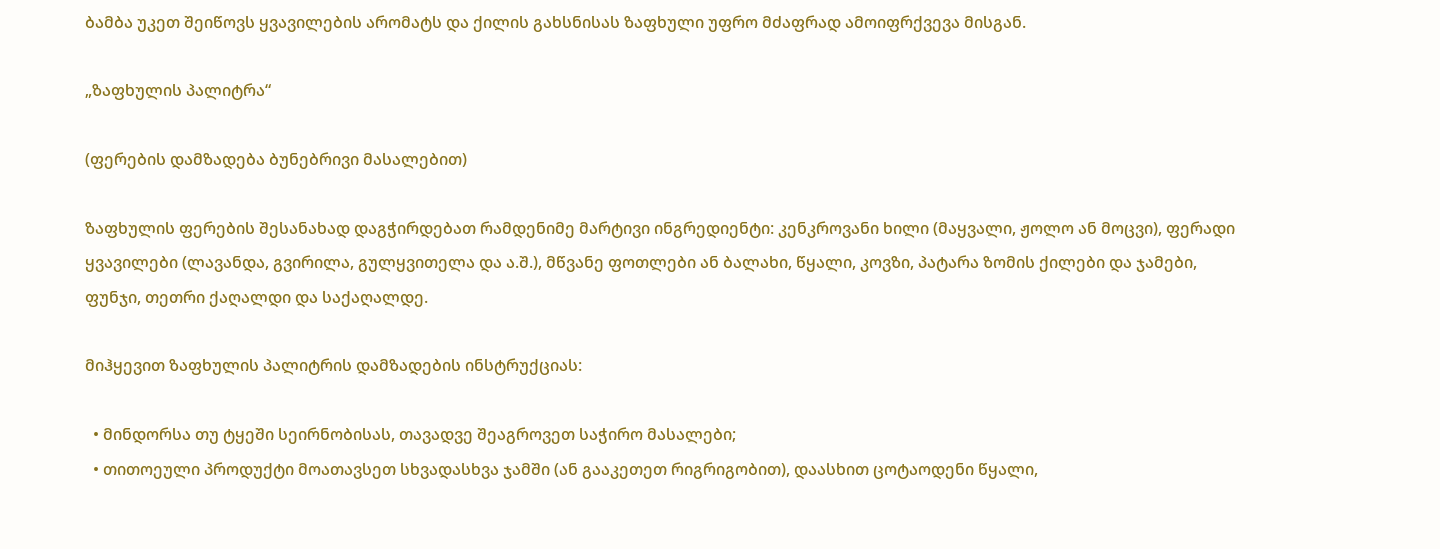ბამბა უკეთ შეიწოვს ყვავილების არომატს და ქილის გახსნისას ზაფხული უფრო მძაფრად ამოიფრქვევა მისგან.

„ზაფხულის პალიტრა“

(ფერების დამზადება ბუნებრივი მასალებით)

ზაფხულის ფერების შესანახად დაგჭირდებათ რამდენიმე მარტივი ინგრედიენტი: კენკროვანი ხილი (მაყვალი, ჟოლო ან მოცვი), ფერადი ყვავილები (ლავანდა, გვირილა, გულყვითელა და ა.შ.), მწვანე ფოთლები ან ბალახი, წყალი, კოვზი, პატარა ზომის ქილები და ჯამები, ფუნჯი, თეთრი ქაღალდი და საქაღალდე.

მიჰყევით ზაფხულის პალიტრის დამზადების ინსტრუქციას:

  • მინდორსა თუ ტყეში სეირნობისას, თავადვე შეაგროვეთ საჭირო მასალები;
  • თითოეული პროდუქტი მოათავსეთ სხვადასხვა ჯამში (ან გააკეთეთ რიგრიგობით), დაასხით ცოტაოდენი წყალი,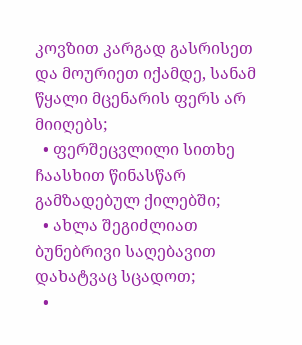კოვზით კარგად გასრისეთ და მოურიეთ იქამდე, სანამ წყალი მცენარის ფერს არ მიიღებს;
  • ფერშეცვლილი სითხე ჩაასხით წინასწარ გამზადებულ ქილებში;
  • ახლა შეგიძლიათ ბუნებრივი საღებავით დახატვაც სცადოთ;
  •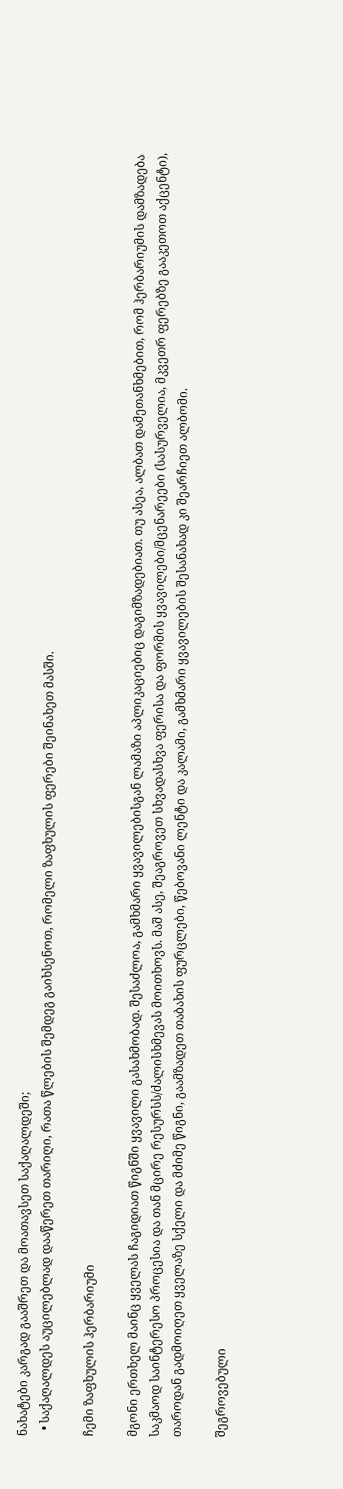ნახატები კარგად გააშრეთ და მოათავსეთ საქაღალდეში;
  • საქაღალდეს აუცილებლად დააწერეთ თარიღი, რათა წლების შემდეგ გაიხსენოთ, რომელი ზაფხულის ფერები შეინახეთ მასში.

ჩემი ზაფხულის ჰერბარიუმი

მგონი ერთხელ მაინც ყველას ჩაგიდიათ წიგნში ყვავილი გასახმობად. შესაძლოა, გამხმარი ყვავილებისგან ლამაზი აპლიკაციებიც დაგიმზადებიათ. თუ ასეა, ალბათ დამეთანხმებით, რომ ჰერბარიუმის დამზადება საკმაოდ საინტერესო პროცესია და თან მცირე რესურსს/ძალისხმევას მოითხოვს. მაშ ასე, შეაგროვეთ სხვადასხვა ფერისა და ფორმის ყვავილები/მცენარეები (სასურველია, მკვეთრ ფერებზე გააკეთოთ აქცენტი), თაროდან გადმოიღეთ ყველაზე სქელი და მძიმე წიგნი, გაამზადეთ თაბახის ფურცლები, წებოვანი ლენტი და კალამი, გამხმარი ყვავილების შესანახად კი შეარჩიეთ ალბომი.

შეგროვებული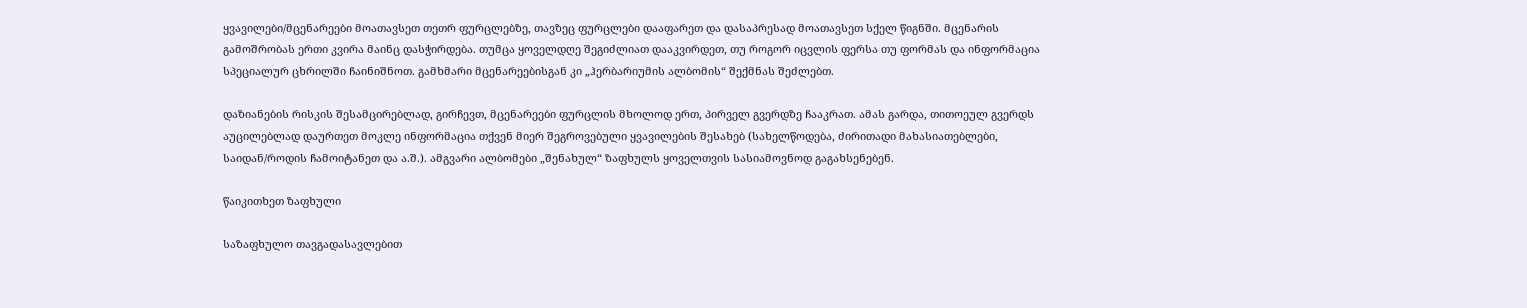ყვავილები/მცენარეები მოათავსეთ თეთრ ფურცლებზე, თავზეც ფურცლები დააფარეთ და დასაპრესად მოათავსეთ სქელ წიგნში. მცენარის გამოშრობას ერთი კვირა მაინც დასჭირდება. თუმცა ყოველდღე შეგიძლიათ დააკვირდეთ, თუ როგორ იცვლის ფერსა თუ ფორმას და ინფორმაცია სპეციალურ ცხრილში ჩაინიშნოთ. გამხმარი მცენარეებისგან კი „ჰერბარიუმის ალბომის“ შექმნას შეძლებთ.

დაზიანების რისკის შესამცირებლად, გირჩევთ, მცენარეები ფურცლის მხოლოდ ერთ, პირველ გვერდზე ჩააკრათ. ამას გარდა, თითოეულ გვერდს აუცილებლად დაურთეთ მოკლე ინფორმაცია თქვენ მიერ შეგროვებული ყვავილების შესახებ (სახელწოდება, ძირითადი მახასიათებლები, საიდან/როდის ჩამოიტანეთ და ა.შ.). ამგვარი ალბომები „შენახულ“ ზაფხულს ყოველთვის სასიამოვნოდ გაგახსენებენ.

წაიკითხეთ ზაფხული

საზაფხულო თავგადასავლებით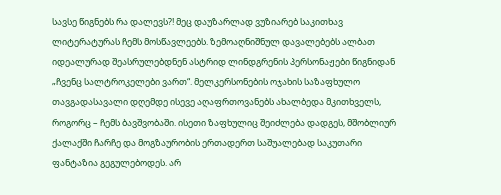სავსე წიგნებს რა დალევს?! მეც დაუზარლად ვუზიარებ საკითხავ ლიტერატურას ჩემს მოსწავლეებს. ზემოაღნიშნულ დავალებებს ალბათ იდეალურად შეასრულებდნენ ასტრიდ ლინდგრენის პერსონაჟები წიგნიდან „ჩვენც სალტროკელები ვართ“. მელკერსონების ოჯახის საზაფხულო თავგადასავალი დღემდე ისევე აღაფრთოვანებს ახალბედა მკითხველს, როგორც – ჩემს ბავშვობაში. ისეთი ზაფხულიც შეიძლება დადგეს, მშობლიურ ქალაქში ჩარჩე და მოგზაურობის ერთადერთ საშუალებად საკუთარი ფანტაზია გეგულებოდეს. არ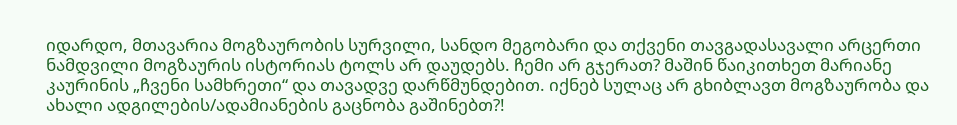იდარდო, მთავარია მოგზაურობის სურვილი, სანდო მეგობარი და თქვენი თავგადასავალი არცერთი ნამდვილი მოგზაურის ისტორიას ტოლს არ დაუდებს. ჩემი არ გჯერათ? მაშინ წაიკითხეთ მარიანე კაურინის „ჩვენი სამხრეთი“ და თავადვე დარწმუნდებით. იქნებ სულაც არ გხიბლავთ მოგზაურობა და ახალი ადგილების/ადამიანების გაცნობა გაშინებთ?!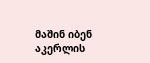მაშინ იბენ აკერლის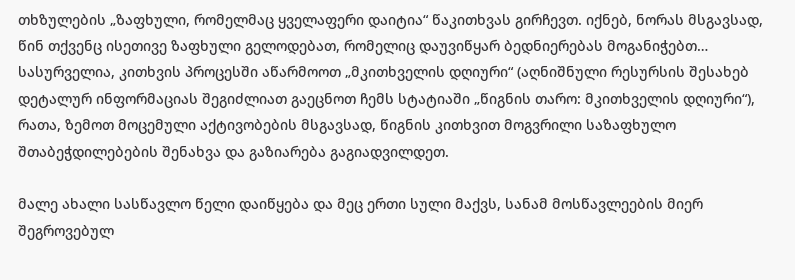თხზულების „ზაფხული, რომელმაც ყველაფერი დაიტია“ წაკითხვას გირჩევთ. იქნებ, ნორას მსგავსად, წინ თქვენც ისეთივე ზაფხული გელოდებათ, რომელიც დაუვიწყარ ბედნიერებას მოგანიჭებთ… სასურველია, კითხვის პროცესში აწარმოოთ „მკითხველის დღიური“ (აღნიშნული რესურსის შესახებ დეტალურ ინფორმაციას შეგიძლიათ გაეცნოთ ჩემს სტატიაში „წიგნის თარო: მკითხველის დღიური“), რათა, ზემოთ მოცემული აქტივობების მსგავსად, წიგნის კითხვით მოგვრილი საზაფხულო შთაბეჭდილებების შენახვა და გაზიარება გაგიადვილდეთ.

მალე ახალი სასწავლო წელი დაიწყება და მეც ერთი სული მაქვს, სანამ მოსწავლეების მიერ შეგროვებულ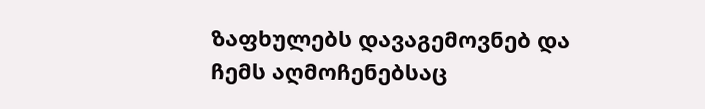ზაფხულებს დავაგემოვნებ და ჩემს აღმოჩენებსაც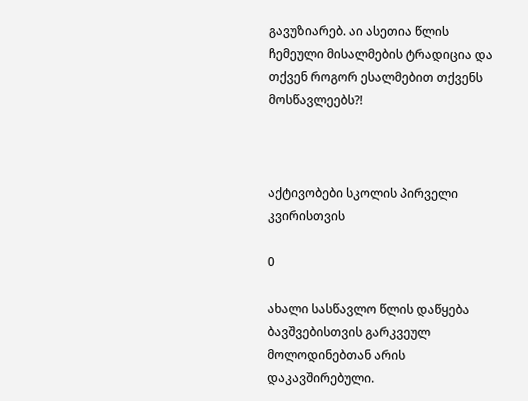გავუზიარებ. აი ასეთია წლის ჩემეული მისალმების ტრადიცია და თქვენ როგორ ესალმებით თქვენს მოსწავლეებს?!



აქტივობები სკოლის პირველი კვირისთვის

0

ახალი სასწავლო წლის დაწყება ბავშვებისთვის გარკვეულ მოლოდინებთან არის დაკავშირებული.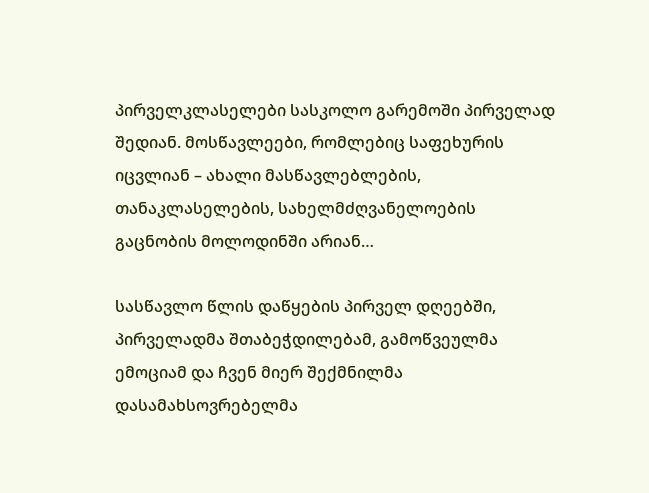პირველკლასელები სასკოლო გარემოში პირველად შედიან. მოსწავლეები, რომლებიც საფეხურის იცვლიან – ახალი მასწავლებლების, თანაკლასელების, სახელმძღვანელოების გაცნობის მოლოდინში არიან…

სასწავლო წლის დაწყების პირველ დღეებში, პირველადმა შთაბეჭდილებამ, გამოწვეულმა ემოციამ და ჩვენ მიერ შექმნილმა დასამახსოვრებელმა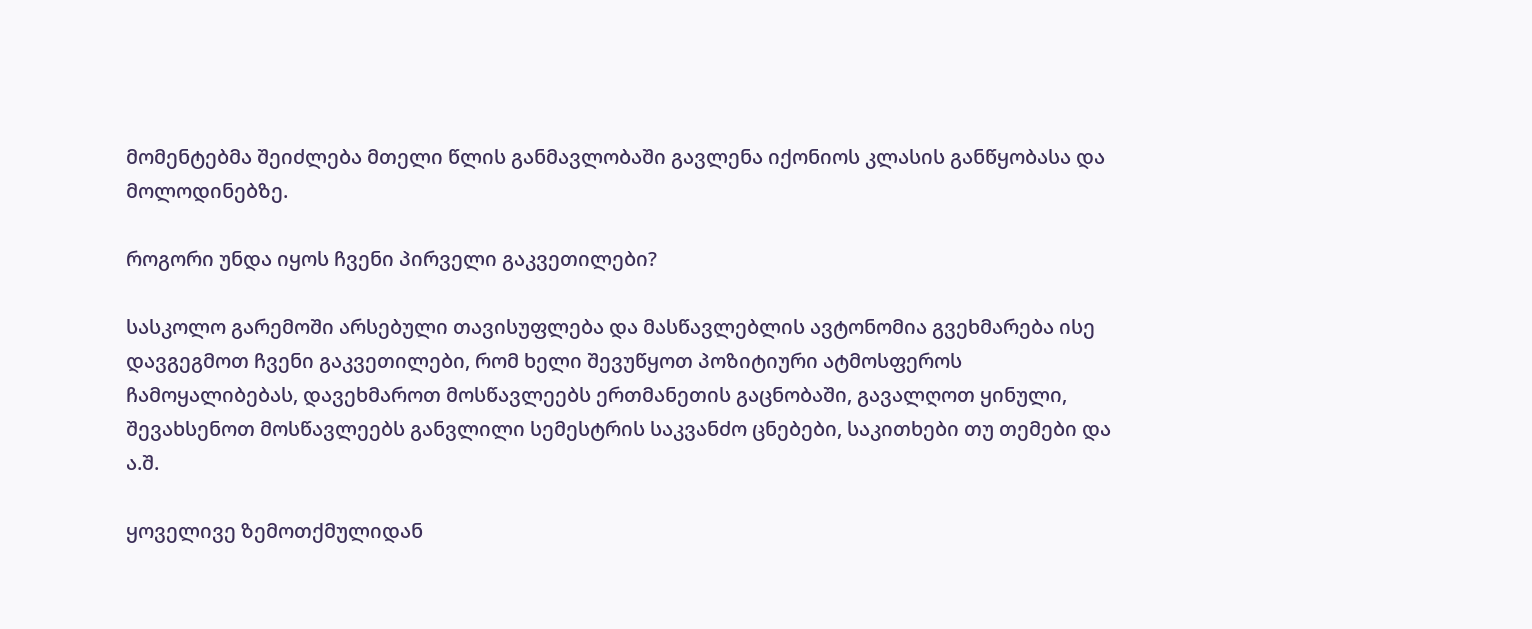მომენტებმა შეიძლება მთელი წლის განმავლობაში გავლენა იქონიოს კლასის განწყობასა და მოლოდინებზე.

როგორი უნდა იყოს ჩვენი პირველი გაკვეთილები?

სასკოლო გარემოში არსებული თავისუფლება და მასწავლებლის ავტონომია გვეხმარება ისე დავგეგმოთ ჩვენი გაკვეთილები, რომ ხელი შევუწყოთ პოზიტიური ატმოსფეროს ჩამოყალიბებას, დავეხმაროთ მოსწავლეებს ერთმანეთის გაცნობაში, გავალღოთ ყინული, შევახსენოთ მოსწავლეებს განვლილი სემესტრის საკვანძო ცნებები, საკითხები თუ თემები და ა.შ.

ყოველივე ზემოთქმულიდან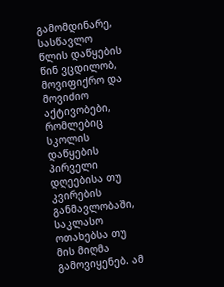გამომდინარე, სასწავლო წლის დაწყების წინ ვცდილობ, მოვიფიქრო და მოვიძიო აქტივობები, რომლებიც სკოლის დაწყების პირველი დღეებისა თუ კვირების განმავლობაში, საკლასო ოთახებსა თუ მის მიღმა გამოვიყენებ. ამ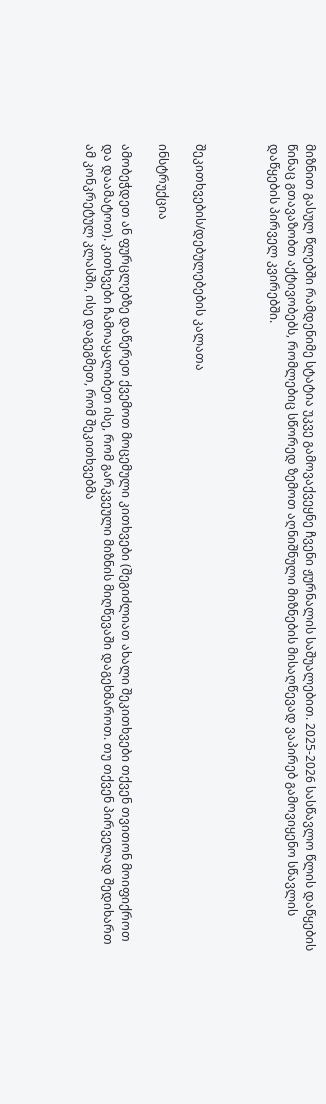მიზნით გასულ წლებში რამდენიმე სტატია უკვე გამოვაქვეყნე ჩვენი ჟურნალის საშუალებით. 2025-2026 სასწავლო წლის დაწყების წინაც გთავაზობთ აქტივობებს, რომლებიც სწორედ ზემოთ აღნიშნული მიზნების მისაღწევად ვაპირებ გამოვიყენო სწავლის დაწყების პირველ კვირებში.



შეკითხვების/დებულებების კალათა

ინსტრუქცია

ამობეჭდეთ ან ფურცლებზე დაწერეთ ქვემოთ მოცემული კითხვები (შეგიძლიათ ახალი შეკითხვები თქვენ თვითონ მოიფიქროთ და დაამატოთ). კითხვები ჩამოაყალიბეთ ისე, რომ გარკვეული მიზნის მიღწევაში დაგეხმაროთ. თუ თქვენ პირველად შედიხართ ამ კონკრეტულ კლასში, ისე დაგეგმეთ, რომ შეკითხვებმა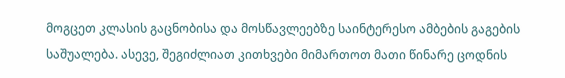მოგცეთ კლასის გაცნობისა და მოსწავლეებზე საინტერესო ამბების გაგების საშუალება. ასევე, შეგიძლიათ კითხვები მიმართოთ მათი წინარე ცოდნის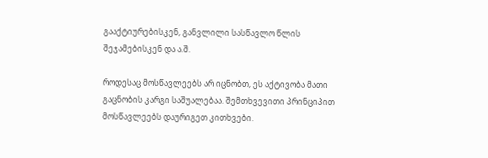გააქტიურებისკენ, განვლილი სასწავლო წლის შეჯამებისკენ და ა.შ.

როდესაც მოსწავლეებს არ იცნობთ, ეს აქტივობა მათი გაცნობის კარგი საშუალებაა. შემთხვევითი პრინციპით მოსწავლეებს დაურიგეთ კითხვები.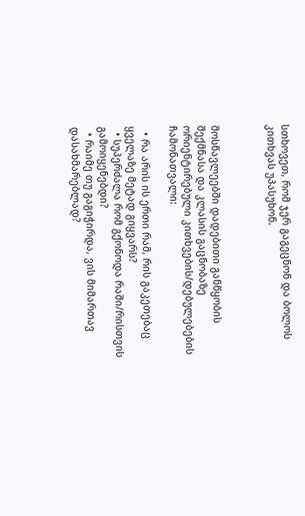სთხოვეთ, რომ ჯერ გაგეცნონ და ბოლოს კითხვას უპასუხონ.



მოსწავლეებში დადებითი განწყობის შექმნასა და კლასის გაცნობაზე ორიენტირებული კითხვების/დებულებების ჩამონათვალი:

  • რა არის ის ერთი რამ, რის გაკეთებაც ყველაზე მეტად გიყვარს?
  • სუპერძალა რომ გქონოდა რაში/რისთვის გამოიყენებდი?
  • რაიმე თუ გაგიჭირდა, ვის მიმართავ დასახმარებლად?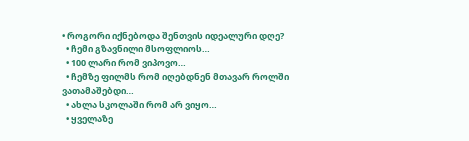• როგორი იქნებოდა შენთვის იდეალური დღე?
  • ჩემი გზავნილი მსოფლიოს…
  • 100 ლარი რომ ვიპოვო…
  • ჩემზე ფილმს რომ იღებდნენ მთავარ როლში ვათამაშებდი…
  • ახლა სკოლაში რომ არ ვიყო…
  • ყველაზე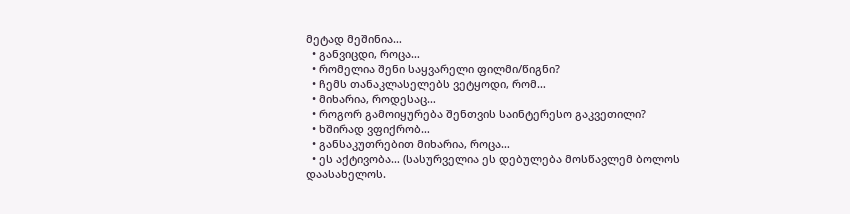მეტად მეშინია…
  • განვიცდი, როცა…
  • რომელია შენი საყვარელი ფილმი/წიგნი?
  • ჩემს თანაკლასელებს ვეტყოდი, რომ…
  • მიხარია, როდესაც…
  • როგორ გამოიყურება შენთვის საინტერესო გაკვეთილი?
  • ხშირად ვფიქრობ…
  • განსაკუთრებით მიხარია, როცა…
  • ეს აქტივობა… (სასურველია ეს დებულება მოსწავლემ ბოლოს დაასახელოს.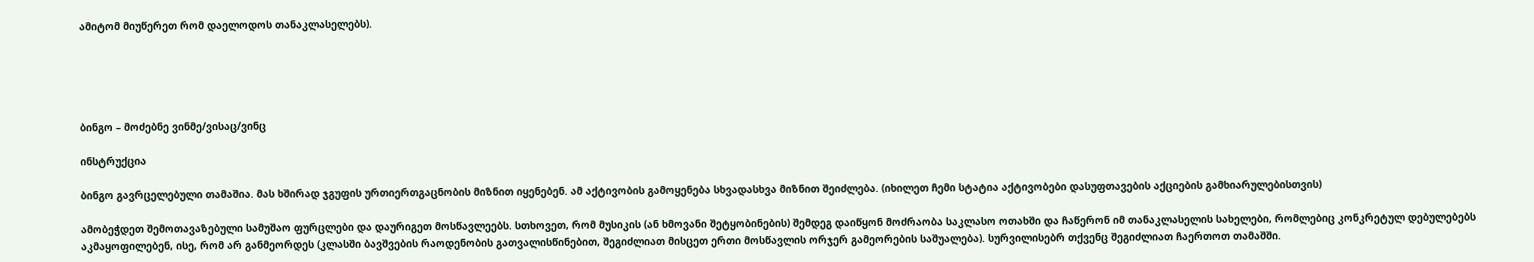ამიტომ მიუწერეთ რომ დაელოდოს თანაკლასელებს).





ბინგო – მოძებნე ვინმე/ვისაც/ვინც

ინსტრუქცია

ბინგო გავრცელებული თამაშია. მას ხშირად ჯგუფის ურთიერთგაცნობის მიზნით იყენებენ. ამ აქტივობის გამოყენება სხვადასხვა მიზნით შეიძლება. (იხილეთ ჩემი სტატია აქტივობები დასუფთავების აქციების გამხიარულებისთვის)

ამობეჭდეთ შემოთავაზებული სამუშაო ფურცლები და დაურიგეთ მოსწავლეებს. სთხოვეთ, რომ მუსიკის (ან ხმოვანი შეტყობინების) შემდეგ დაიწყონ მოძრაობა საკლასო ოთახში და ჩაწერონ იმ თანაკლასელის სახელები, რომლებიც კონკრეტულ დებულებებს აკმაყოფილებენ, ისე, რომ არ განმეორდეს (კლასში ბავშვების რაოდენობის გათვალისწინებით, შეგიძლიათ მისცეთ ერთი მოსწავლის ორჯერ გამეორების საშუალება). სურვილისებრ თქვენც შეგიძლიათ ჩაერთოთ თამაშში.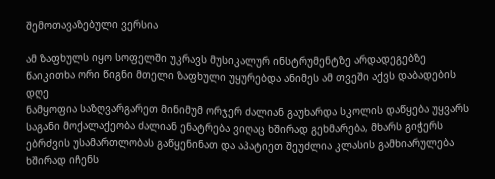შემოთავაზებული ვერსია

ამ ზაფხულს იყო სოფელში უკრავს მუსიკალურ ინსტრუმენტზე არდადეგებზე წაიკითხა ორი წიგნი მთელი ზაფხული უყურებდა ანიმეს ამ თვეში აქვს დაბადების დღე
ნამყოფია საზღვარგარეთ მინიმუმ ორჯერ ძალიან გაუხარდა სკოლის დაწყება უყვარს საგანი მოქალაქეობა ძალიან ენატრება ვიღაც ხშირად გეხმარება, მხარს გიჭერს
ებრძვის უსამართლობას გაწყენინათ და აპატიეთ შეუძლია კლასის გამხიარულება ხშირად იჩენს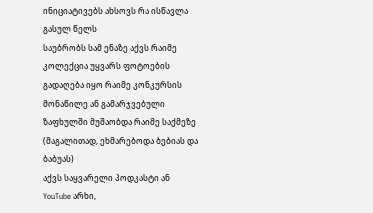ინიციატივებს ახსოვს რა ისწავლა გასულ წელს
საუბრობს სამ ენაზე აქვს რაიმე კოლექცია უყვარს ფოტოების გადაღება იყო რაიმე კონკურსის მონაწილე ან გამარჯვებული ზაფხულში მუშაობდა რაიმე საქმეზე (მაგალითად, ეხმარებოდა ბებიას და ბაბუას)
აქვს საყვარელი პოდკასტი ან YouTube არხი,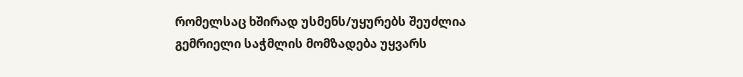რომელსაც ხშირად უსმენს/უყურებს შეუძლია გემრიელი საჭმლის მომზადება უყვარს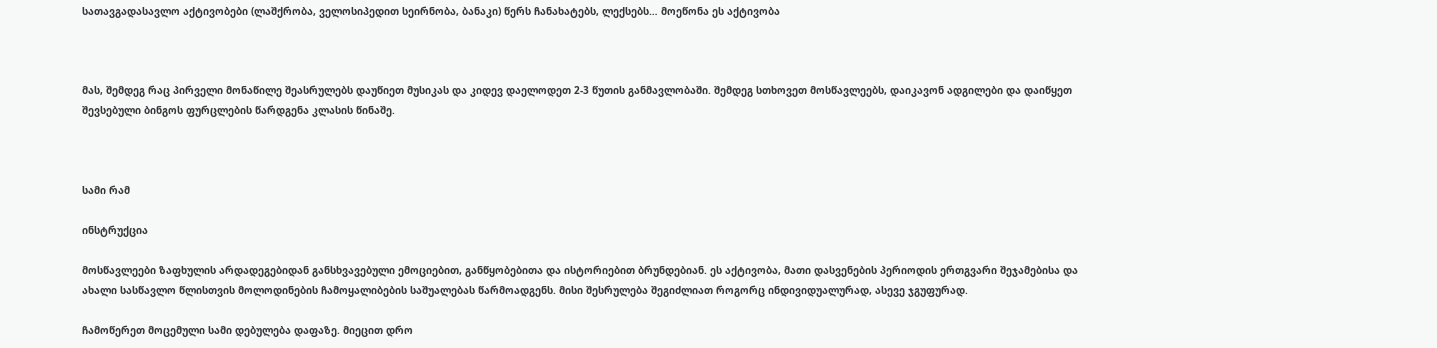სათავგადასავლო აქტივობები (ლაშქრობა, ველოსიპედით სეირნობა, ბანაკი) წერს ჩანახატებს, ლექსებს… მოეწონა ეს აქტივობა



მას, შემდეგ რაც პირველი მონაწილე შეასრულებს დაუწიეთ მუსიკას და კიდევ დაელოდეთ 2-3 წუთის განმავლობაში. შემდეგ სთხოვეთ მოსწავლეებს, დაიკავონ ადგილები და დაიწყეთ შევსებული ბინგოს ფურცლების წარდგენა კლასის წინაშე.



სამი რამ

ინსტრუქცია

მოსწავლეები ზაფხულის არდადეგებიდან განსხვავებული ემოციებით, განწყობებითა და ისტორიებით ბრუნდებიან. ეს აქტივობა, მათი დასვენების პერიოდის ერთგვარი შეჯამებისა და ახალი სასწავლო წლისთვის მოლოდინების ჩამოყალიბების საშუალებას წარმოადგენს. მისი შესრულება შეგიძლიათ როგორც ინდივიდუალურად, ასევე ჯგუფურად.

ჩამოწერეთ მოცემული სამი დებულება დაფაზე. მიეცით დრო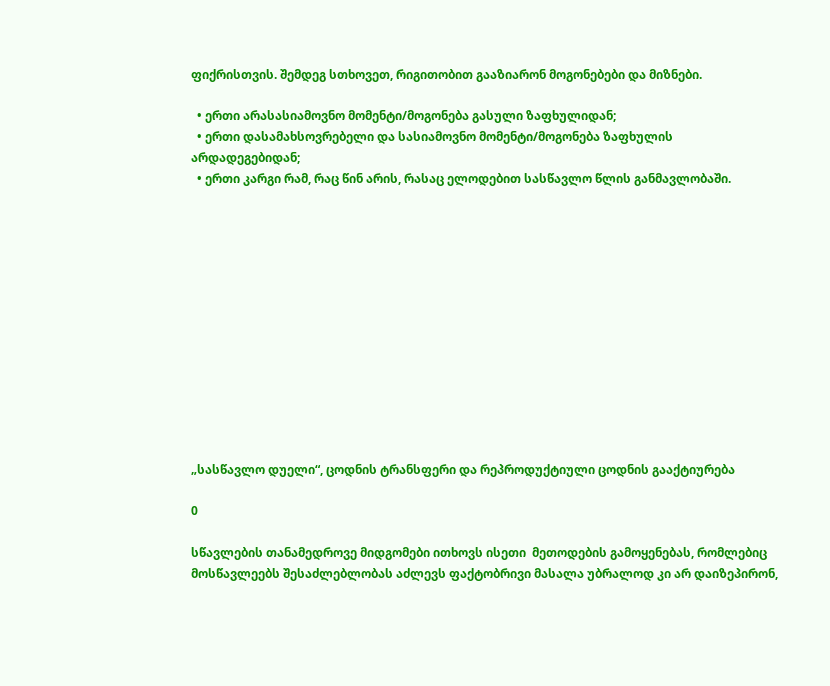ფიქრისთვის. შემდეგ სთხოვეთ, რიგითობით გააზიარონ მოგონებები და მიზნები.

  • ერთი არასასიამოვნო მომენტი/მოგონება გასული ზაფხულიდან;
  • ერთი დასამახსოვრებელი და სასიამოვნო მომენტი/მოგონება ზაფხულის არდადეგებიდან;
  • ერთი კარგი რამ, რაც წინ არის, რასაც ელოდებით სასწავლო წლის განმავლობაში.













„სასწავლო დუელი“, ცოდნის ტრანსფერი და რეპროდუქტიული ცოდნის გააქტიურება

0

სწავლების თანამედროვე მიდგომები ითხოვს ისეთი  მეთოდების გამოყენებას, რომლებიც მოსწავლეებს შესაძლებლობას აძლევს ფაქტობრივი მასალა უბრალოდ კი არ დაიზეპირონ,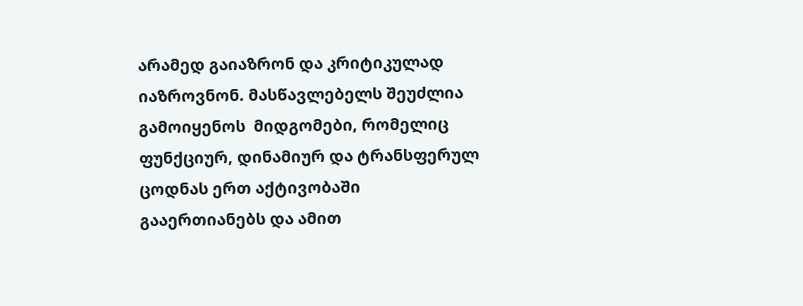არამედ გაიაზრონ და კრიტიკულად იაზროვნონ. მასწავლებელს შეუძლია გამოიყენოს  მიდგომები, რომელიც ფუნქციურ, დინამიურ და ტრანსფერულ ცოდნას ერთ აქტივობაში გააერთიანებს და ამით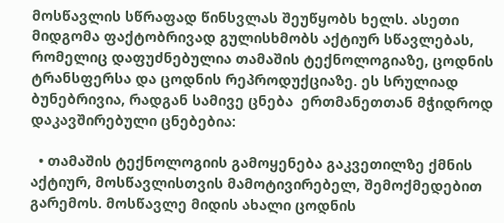მოსწავლის სწრაფად წინსვლას შეუწყობს ხელს. ასეთი მიდგომა ფაქტობრივად გულისხმობს აქტიურ სწავლებას, რომელიც დაფუძნებულია თამაშის ტექნოლოგიაზე, ცოდნის ტრანსფერსა და ცოდნის რეპროდუქციაზე. ეს სრულიად ბუნებრივია, რადგან სამივე ცნება  ერთმანეთთან მჭიდროდ დაკავშირებული ცნებებია:

  • თამაშის ტექნოლოგიის გამოყენება გაკვეთილზე ქმნის აქტიურ, მოსწავლისთვის მამოტივირებელ, შემოქმედებით გარემოს. მოსწავლე მიდის ახალი ცოდნის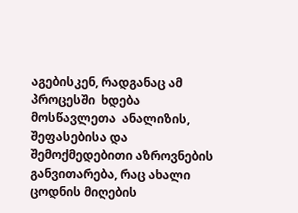აგებისკენ, რადგანაც ამ პროცესში  ხდება მოსწავლეთა  ანალიზის, შეფასებისა და შემოქმედებითი აზროვნების განვითარება, რაც ახალი ცოდნის მიღების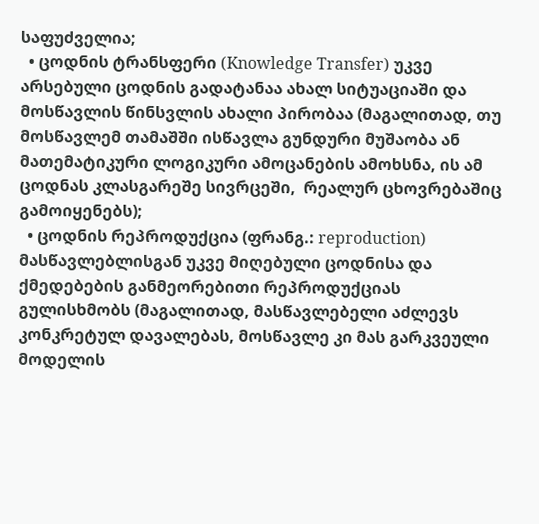საფუძველია;
  • ცოდნის ტრანსფერი (Knowledge Transfer) უკვე არსებული ცოდნის გადატანაა ახალ სიტუაციაში და მოსწავლის წინსვლის ახალი პირობაა (მაგალითად, თუ მოსწავლემ თამაშში ისწავლა გუნდური მუშაობა ან მათემატიკური ლოგიკური ამოცანების ამოხსნა, ის ამ ცოდნას კლასგარეშე სივრცეში,  რეალურ ცხოვრებაშიც გამოიყენებს);
  • ცოდნის რეპროდუქცია (ფრანგ.: reproduction) მასწავლებლისგან უკვე მიღებული ცოდნისა და ქმედებების განმეორებითი რეპროდუქციას გულისხმობს (მაგალითად, მასწავლებელი აძლევს კონკრეტულ დავალებას, მოსწავლე კი მას გარკვეული მოდელის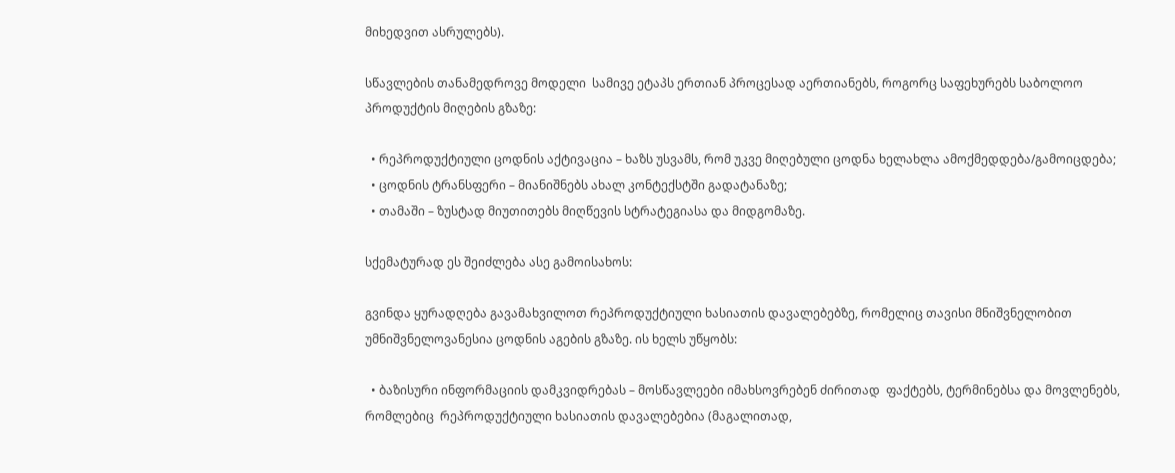მიხედვით ასრულებს).

სწავლების თანამედროვე მოდელი  სამივე ეტაპს ერთიან პროცესად აერთიანებს, როგორც საფეხურებს საბოლოო პროდუქტის მიღების გზაზე:

  • რეპროდუქტიული ცოდნის აქტივაცია – ხაზს უსვამს, რომ უკვე მიღებული ცოდნა ხელახლა ამოქმედდება/გამოიცდება;
  • ცოდნის ტრანსფერი – მიანიშნებს ახალ კონტექსტში გადატანაზე;
  • თამაში – ზუსტად მიუთითებს მიღწევის სტრატეგიასა და მიდგომაზე.

სქემატურად ეს შეიძლება ასე გამოისახოს:

გვინდა ყურადღება გავამახვილოთ რეპროდუქტიული ხასიათის დავალებებზე, რომელიც თავისი მნიშვნელობით უმნიშვნელოვანესია ცოდნის აგების გზაზე. ის ხელს უწყობს:

  • ბაზისური ინფორმაციის დამკვიდრებას – მოსწავლეები იმახსოვრებენ ძირითად  ფაქტებს, ტერმინებსა და მოვლენებს, რომლებიც  რეპროდუქტიული ხასიათის დავალებებია (მაგალითად,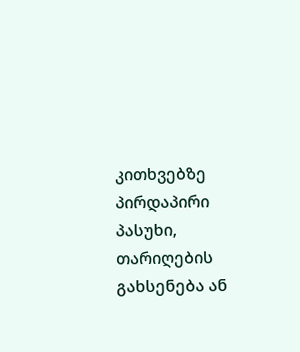კითხვებზე პირდაპირი პასუხი, თარიღების გახსენება ან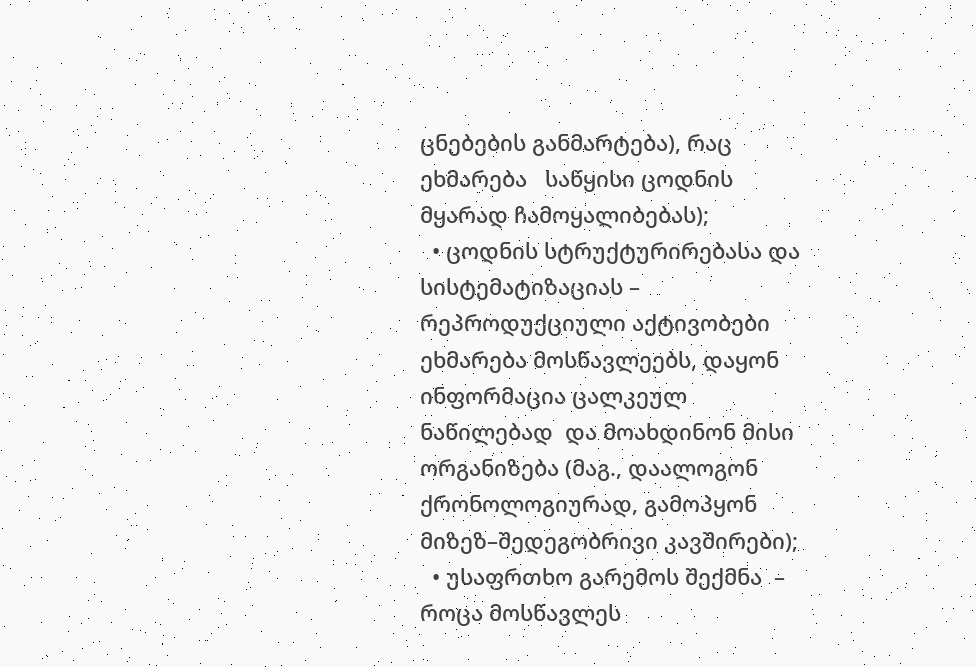ცნებების განმარტება), რაც ეხმარება   საწყისი ცოდნის მყარად ჩამოყალიბებას);
  • ცოდნის სტრუქტურირებასა და სისტემატიზაციას – რეპროდუქციული აქტივობები ეხმარება მოსწავლეებს, დაყონ ინფორმაცია ცალკეულ ნაწილებად  და მოახდინონ მისი ორგანიზება (მაგ., დაალოგონ ქრონოლოგიურად, გამოპყონ მიზეზ–შედეგობრივი კავშირები);
  • უსაფრთხო გარემოს შექმნა  – როცა მოსწავლეს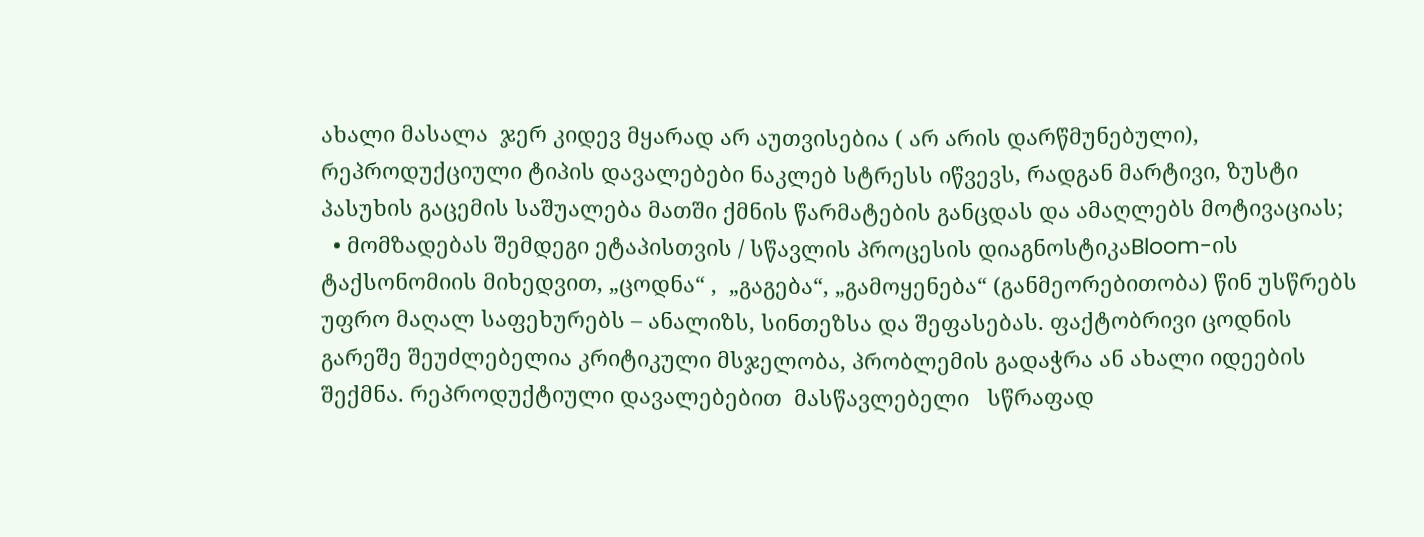ახალი მასალა  ჯერ კიდევ მყარად არ აუთვისებია ( არ არის დარწმუნებული), რეპროდუქციული ტიპის დავალებები ნაკლებ სტრესს იწვევს, რადგან მარტივი, ზუსტი პასუხის გაცემის საშუალება მათში ქმნის წარმატების განცდას და ამაღლებს მოტივაციას;
  • მომზადებას შემდეგი ეტაპისთვის / სწავლის პროცესის დიაგნოსტიკაBloom-ის ტაქსონომიის მიხედვით, „ცოდნა“ ,  „გაგება“, „გამოყენება“ (განმეორებითობა) წინ უსწრებს  უფრო მაღალ საფეხურებს – ანალიზს, სინთეზსა და შეფასებას. ფაქტობრივი ცოდნის გარეშე შეუძლებელია კრიტიკული მსჯელობა, პრობლემის გადაჭრა ან ახალი იდეების შექმნა. რეპროდუქტიული დავალებებით  მასწავლებელი   სწრაფად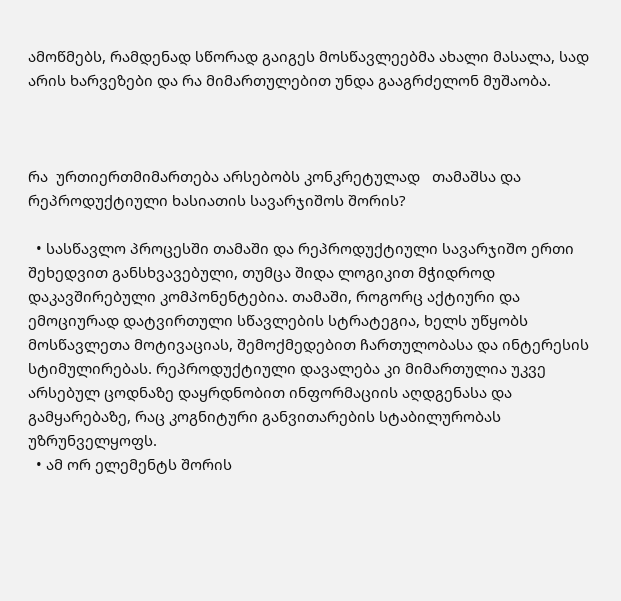ამოწმებს, რამდენად სწორად გაიგეს მოსწავლეებმა ახალი მასალა, სად არის ხარვეზები და რა მიმართულებით უნდა გააგრძელონ მუშაობა.



რა  ურთიერთმიმართება არსებობს კონკრეტულად   თამაშსა და რეპროდუქტიული ხასიათის სავარჯიშოს შორის?

  • სასწავლო პროცესში თამაში და რეპროდუქტიული სავარჯიშო ერთი შეხედვით განსხვავებული, თუმცა შიდა ლოგიკით მჭიდროდ დაკავშირებული კომპონენტებია. თამაში, როგორც აქტიური და ემოციურად დატვირთული სწავლების სტრატეგია, ხელს უწყობს მოსწავლეთა მოტივაციას, შემოქმედებით ჩართულობასა და ინტერესის სტიმულირებას. რეპროდუქტიული დავალება კი მიმართულია უკვე არსებულ ცოდნაზე დაყრდნობით ინფორმაციის აღდგენასა და გამყარებაზე, რაც კოგნიტური განვითარების სტაბილურობას უზრუნველყოფს.
  • ამ ორ ელემენტს შორის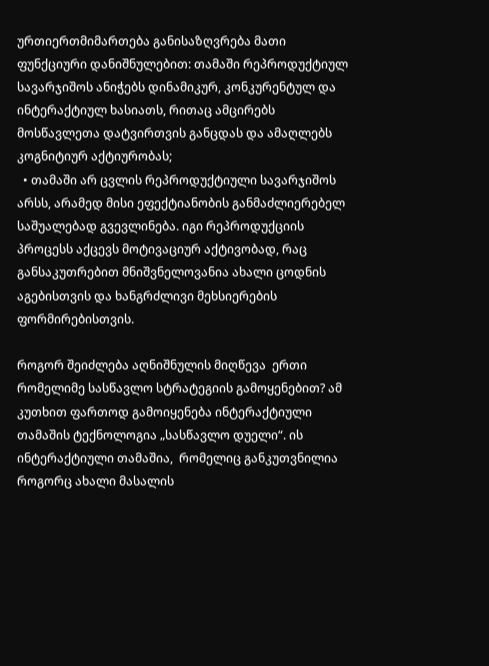ურთიერთმიმართება განისაზღვრება მათი ფუნქციური დანიშნულებით: თამაში რეპროდუქტიულ სავარჯიშოს ანიჭებს დინამიკურ, კონკურენტულ და ინტერაქტიულ ხასიათს, რითაც ამცირებს მოსწავლეთა დატვირთვის განცდას და ამაღლებს კოგნიტიურ აქტიურობას;
  • თამაში არ ცვლის რეპროდუქტიული სავარჯიშოს არსს, არამედ მისი ეფექტიანობის განმაძლიერებელ საშუალებად გვევლინება. იგი რეპროდუქციის პროცესს აქცევს მოტივაციურ აქტივობად, რაც განსაკუთრებით მნიშვნელოვანია ახალი ცოდნის აგებისთვის და ხანგრძლივი მეხსიერების ფორმირებისთვის.

როგორ შეიძლება აღნიშნულის მიღწევა  ერთი რომელიმე სასწავლო სტრატეგიის გამოყენებით? ამ კუთხით ფართოდ გამოიყენება ინტერაქტიული თამაშის ტექნოლოგია „სასწავლო დუელი“. ის ინტერაქტიული თამაშია,  რომელიც განკუთვნილია როგორც ახალი მასალის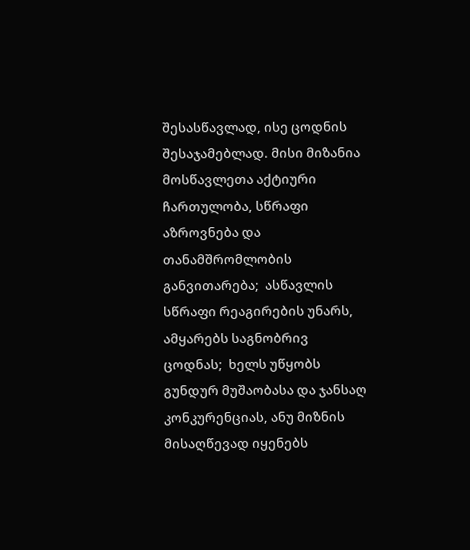შესასწავლად, ისე ცოდნის შესაჯამებლად. მისი მიზანია მოსწავლეთა აქტიური ჩართულობა, სწრაფი აზროვნება და  თანამშრომლობის განვითარება;  ასწავლის სწრაფი რეაგირების უნარს, ამყარებს საგნობრივ ცოდნას;  ხელს უწყობს გუნდურ მუშაობასა და ჯანსაღ  კონკურენციას, ანუ მიზნის მისაღწევად იყენებს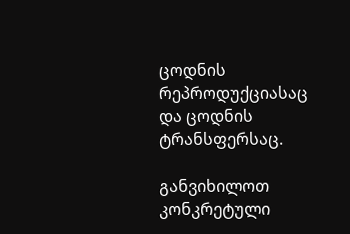ცოდნის რეპროდუქციასაც და ცოდნის ტრანსფერსაც.

განვიხილოთ კონკრეტული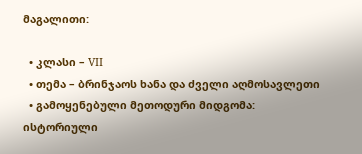მაგალითი:

  • კლასი – VII
  • თემა – ბრინჯაოს ხანა და ძველი აღმოსავლეთი
  • გამოყენებული მეთოდური მიდგომა: ისტორიული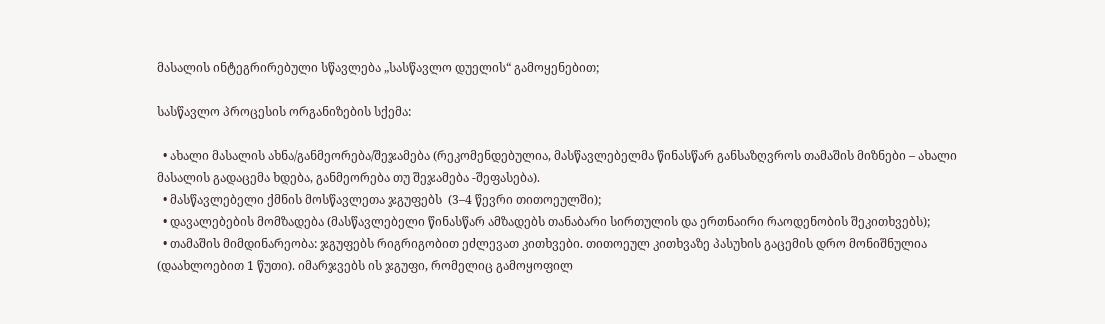მასალის ინტეგრირებული სწავლება „სასწავლო დუელის“ გამოყენებით;

სასწავლო პროცესის ორგანიზების სქემა:

  • ახალი მასალის ახნა/განმეორება/შეჯამება (რეკომენდებულია, მასწავლებელმა წინასწარ განსაზღვროს თამაშის მიზნები – ახალი მასალის გადაცემა ხდება, განმეორება თუ შეჯამება -შეფასება).
  • მასწავლებელი ქმნის მოსწავლეთა ჯგუფებს  (3–4 წევრი თითოეულში);
  • დავალებების მომზადება (მასწავლებელი წინასწარ ამზადებს თანაბარი სირთულის და ერთნაირი რაოდენობის შეკითხვებს);
  • თამაშის მიმდინარეობა: ჯგუფებს რიგრიგობით ეძლევათ კითხვები. თითოეულ კითხვაზე პასუხის გაცემის დრო მონიშნულია (დაახლოებით 1 წუთი). იმარჯვებს ის ჯგუფი, რომელიც გამოყოფილ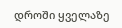დროში ყველაზე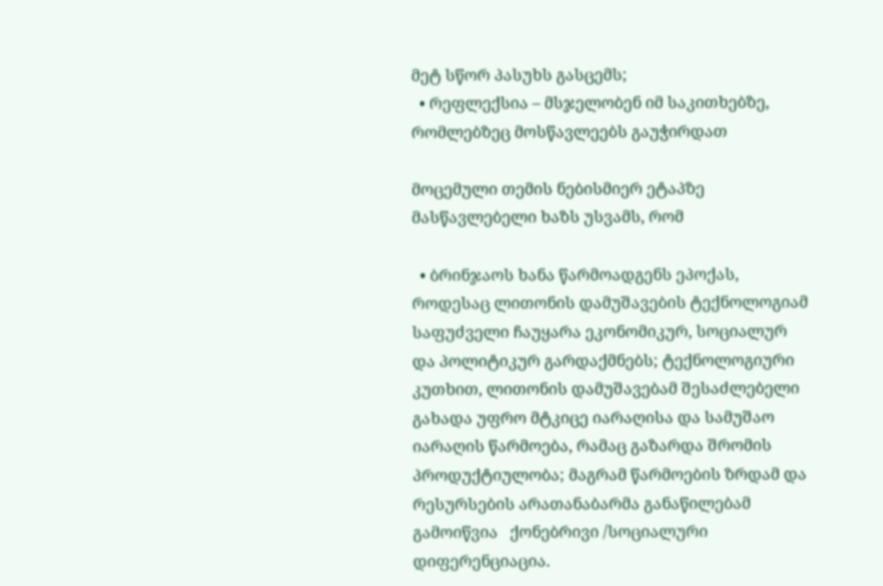მეტ სწორ პასუხს გასცემს;
  • რეფლექსია – მსჯელობენ იმ საკითხებზე, რომლებზეც მოსწავლეებს გაუჭირდათ

მოცემული თემის ნებისმიერ ეტაპზე მასწავლებელი ხაზს უსვამს, რომ

  • ბრინჯაოს ხანა წარმოადგენს ეპოქას, როდესაც ლითონის დამუშავების ტექნოლოგიამ საფუძველი ჩაუყარა ეკონომიკურ, სოციალურ და პოლიტიკურ გარდაქმნებს; ტექნოლოგიური კუთხით, ლითონის დამუშავებამ შესაძლებელი გახადა უფრო მტკიცე იარაღისა და სამუშაო იარაღის წარმოება, რამაც გაზარდა შრომის პროდუქტიულობა; მაგრამ წარმოების ზრდამ და რესურსების არათანაბარმა განაწილებამ გამოიწვია   ქონებრივი /სოციალური დიფერენციაცია.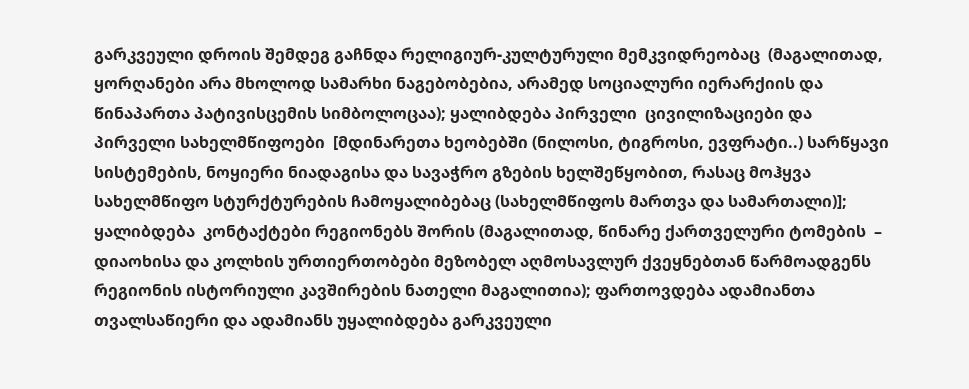გარკვეული დროის შემდეგ გაჩნდა რელიგიურ-კულტურული მემკვიდრეობაც  (მაგალითად, ყორღანები არა მხოლოდ სამარხი ნაგებობებია, არამედ სოციალური იერარქიის და წინაპართა პატივისცემის სიმბოლოცაა); ყალიბდება პირველი  ცივილიზაციები და  პირველი სახელმწიფოები  [მდინარეთა ხეობებში (ნილოსი, ტიგროსი, ევფრატი..) სარწყავი სისტემების, ნოყიერი ნიადაგისა და სავაჭრო გზების ხელშეწყობით, რასაც მოჰყვა   სახელმწიფო სტურქტურების ჩამოყალიბებაც (სახელმწიფოს მართვა და სამართალი)]; ყალიბდება  კონტაქტები რეგიონებს შორის (მაგალითად, წინარე ქართველური ტომების  – დიაოხისა და კოლხის ურთიერთობები მეზობელ აღმოსავლურ ქვეყნებთან წარმოადგენს რეგიონის ისტორიული კავშირების ნათელი მაგალითია); ფართოვდება ადამიანთა თვალსაწიერი და ადამიანს უყალიბდება გარკვეული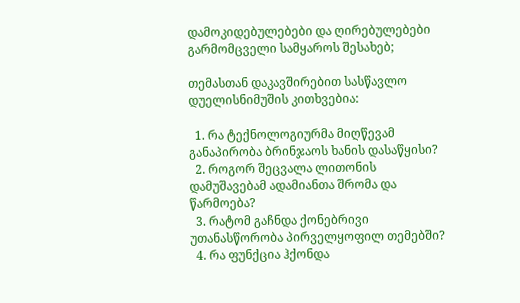დამოკიდებულებები და ღირებულებები გარმომცველი სამყაროს შესახებ;

თემასთან დაკავშირებით სასწავლო დუელისნიმუშის კითხვებია:

  1. რა ტექნოლოგიურმა მიღწევამ განაპირობა ბრინჯაოს ხანის დასაწყისი?
  2. როგორ შეცვალა ლითონის დამუშავებამ ადამიანთა შრომა და წარმოება?
  3. რატომ გაჩნდა ქონებრივი უთანასწორობა პირველყოფილ თემებში?
  4. რა ფუნქცია ჰქონდა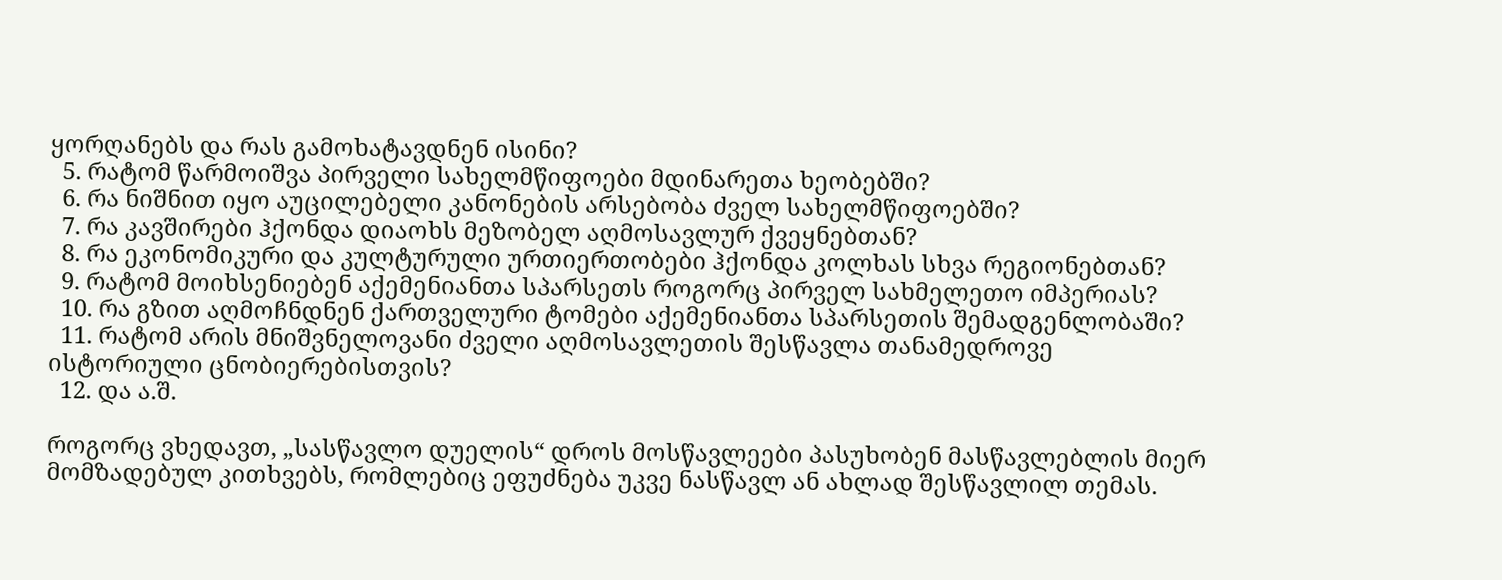ყორღანებს და რას გამოხატავდნენ ისინი?
  5. რატომ წარმოიშვა პირველი სახელმწიფოები მდინარეთა ხეობებში?
  6. რა ნიშნით იყო აუცილებელი კანონების არსებობა ძველ სახელმწიფოებში?
  7. რა კავშირები ჰქონდა დიაოხს მეზობელ აღმოსავლურ ქვეყნებთან?
  8. რა ეკონომიკური და კულტურული ურთიერთობები ჰქონდა კოლხას სხვა რეგიონებთან?
  9. რატომ მოიხსენიებენ აქემენიანთა სპარსეთს როგორც პირველ სახმელეთო იმპერიას?
  10. რა გზით აღმოჩნდნენ ქართველური ტომები აქემენიანთა სპარსეთის შემადგენლობაში?
  11. რატომ არის მნიშვნელოვანი ძველი აღმოსავლეთის შესწავლა თანამედროვე ისტორიული ცნობიერებისთვის?
  12. და ა.შ.

როგორც ვხედავთ, „სასწავლო დუელის“ დროს მოსწავლეები პასუხობენ მასწავლებლის მიერ მომზადებულ კითხვებს, რომლებიც ეფუძნება უკვე ნასწავლ ან ახლად შესწავლილ თემას.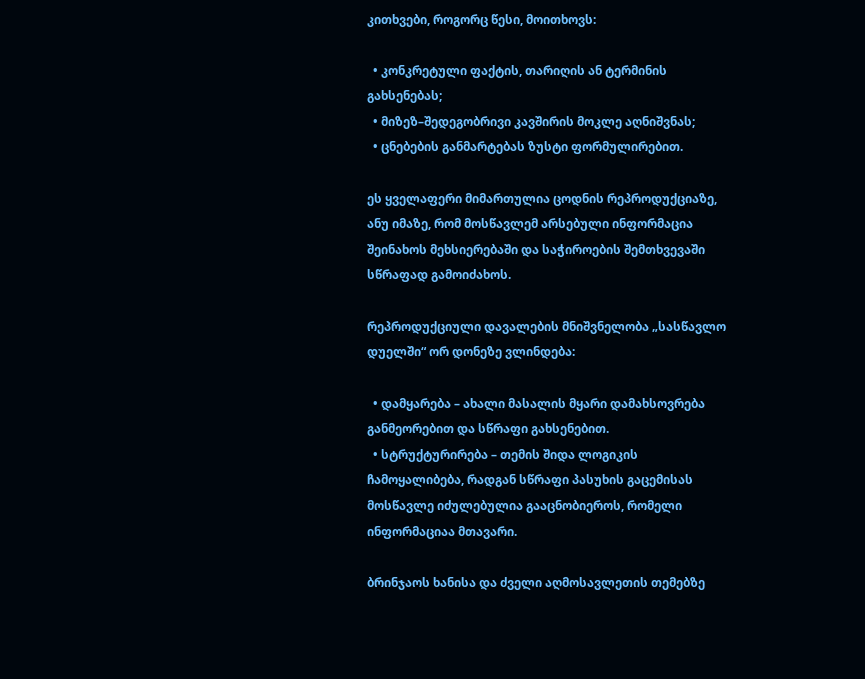კითხვები, როგორც წესი, მოითხოვს:

  • კონკრეტული ფაქტის, თარიღის ან ტერმინის გახსენებას;
  • მიზეზ–შედეგობრივი კავშირის მოკლე აღნიშვნას;
  • ცნებების განმარტებას ზუსტი ფორმულირებით.

ეს ყველაფერი მიმართულია ცოდნის რეპროდუქციაზე, ანუ იმაზე, რომ მოსწავლემ არსებული ინფორმაცია შეინახოს მეხსიერებაში და საჭიროების შემთხვევაში სწრაფად გამოიძახოს.

რეპროდუქციული დავალების მნიშვნელობა „სასწავლო დუელში“ ორ დონეზე ვლინდება:

  • დამყარება – ახალი მასალის მყარი დამახსოვრება განმეორებით და სწრაფი გახსენებით.
  • სტრუქტურირება – თემის შიდა ლოგიკის ჩამოყალიბება, რადგან სწრაფი პასუხის გაცემისას მოსწავლე იძულებულია გააცნობიეროს, რომელი ინფორმაციაა მთავარი.

ბრინჯაოს ხანისა და ძველი აღმოსავლეთის თემებზე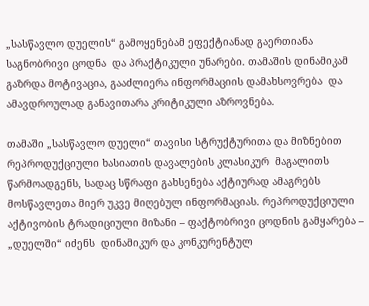„სასწავლო დუელის“ გამოყენებამ ეფექტიანად გაერთიანა საგნობრივი ცოდნა  და პრაქტიკული უნარები. თამაშის დინამიკამ გაზრდა მოტივაცია, გააძლიერა ინფორმაციის დამახსოვრება  და ამავდროულად განავითარა კრიტიკული აზროვნება.

თამაში „სასწავლო დუელი“ თავისი სტრუქტურითა და მიზნებით რეპროდუქციული ხასიათის დავალების კლასიკურ  მაგალითს წარმოადგენს, სადაც სწრაფი გახსენება აქტიურად ამაგრებს მოსწავლეთა მიერ უკვე მიღებულ ინფორმაციას. რეპროდუქციული აქტივობის ტრადიციული მიზანი – ფაქტობრივი ცოდნის გამყარება – „დუელში“ იძენს  დინამიკურ და კონკურენტულ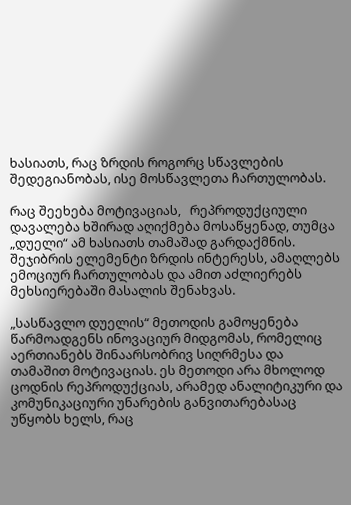ხასიათს, რაც ზრდის როგორც სწავლების შედეგიანობას, ისე მოსწავლეთა ჩართულობას.

რაც შეეხება მოტივაციას,   რეპროდუქციული დავალება ხშირად აღიქმება მოსაწყენად, თუმცა „დუელი“ ამ ხასიათს თამაშად გარდაქმნის. შეჯიბრის ელემენტი ზრდის ინტერესს, ამაღლებს ემოციურ ჩართულობას და ამით აძლიერებს მეხსიერებაში მასალის შენახვას.

„სასწავლო დუელის“ მეთოდის გამოყენება წარმოადგენს ინოვაციურ მიდგომას, რომელიც აერთიანებს შინაარსობრივ სიღრმესა და თამაშით მოტივაციას. ეს მეთოდი არა მხოლოდ ცოდნის რეპროდუქციას, არამედ ანალიტიკური და კომუნიკაციური უნარების განვითარებასაც უწყობს ხელს, რაც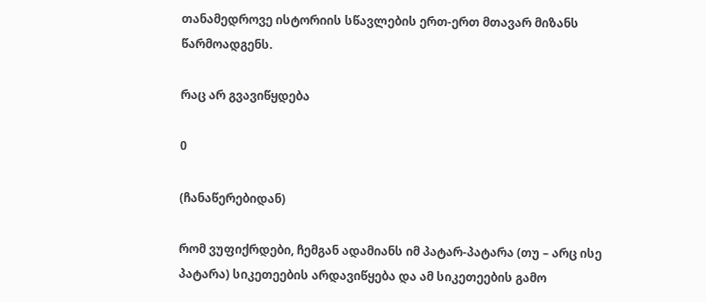თანამედროვე ისტორიის სწავლების ერთ-ერთ მთავარ მიზანს წარმოადგენს.

რაც არ გვავიწყდება

0

(ჩანაწერებიდან)

რომ ვუფიქრდები, ჩემგან ადამიანს იმ პატარ-პატარა (თუ – არც ისე პატარა) სიკეთეების არდავიწყება და ამ სიკეთეების გამო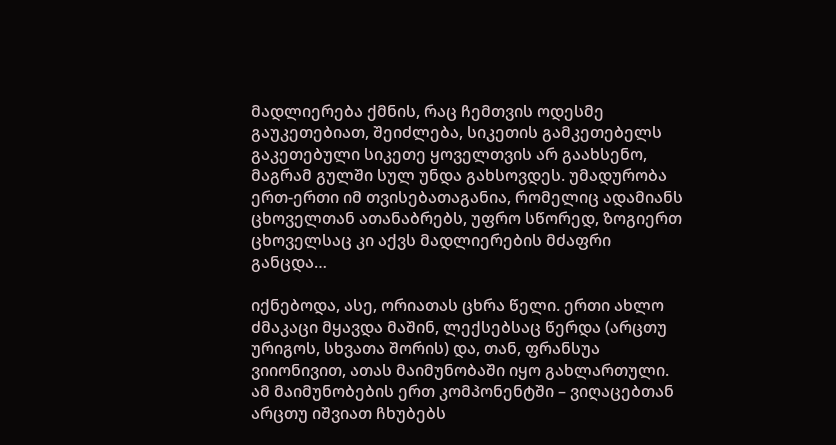მადლიერება ქმნის, რაც ჩემთვის ოდესმე გაუკეთებიათ, შეიძლება, სიკეთის გამკეთებელს გაკეთებული სიკეთე ყოველთვის არ გაახსენო, მაგრამ გულში სულ უნდა გახსოვდეს. უმადურობა ერთ-ერთი იმ თვისებათაგანია, რომელიც ადამიანს ცხოველთან ათანაბრებს, უფრო სწორედ, ზოგიერთ ცხოველსაც კი აქვს მადლიერების მძაფრი განცდა…

იქნებოდა, ასე, ორიათას ცხრა წელი. ერთი ახლო ძმაკაცი მყავდა მაშინ, ლექსებსაც წერდა (არცთუ ურიგოს, სხვათა შორის) და, თან, ფრანსუა ვიიონივით, ათას მაიმუნობაში იყო გახლართული. ამ მაიმუნობების ერთ კომპონენტში – ვიღაცებთან არცთუ იშვიათ ჩხუბებს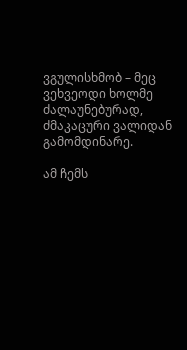ვგულისხმობ – მეც ვეხვეოდი ხოლმე ძალაუნებურად, ძმაკაცური ვალიდან გამომდინარე.

ამ ჩემს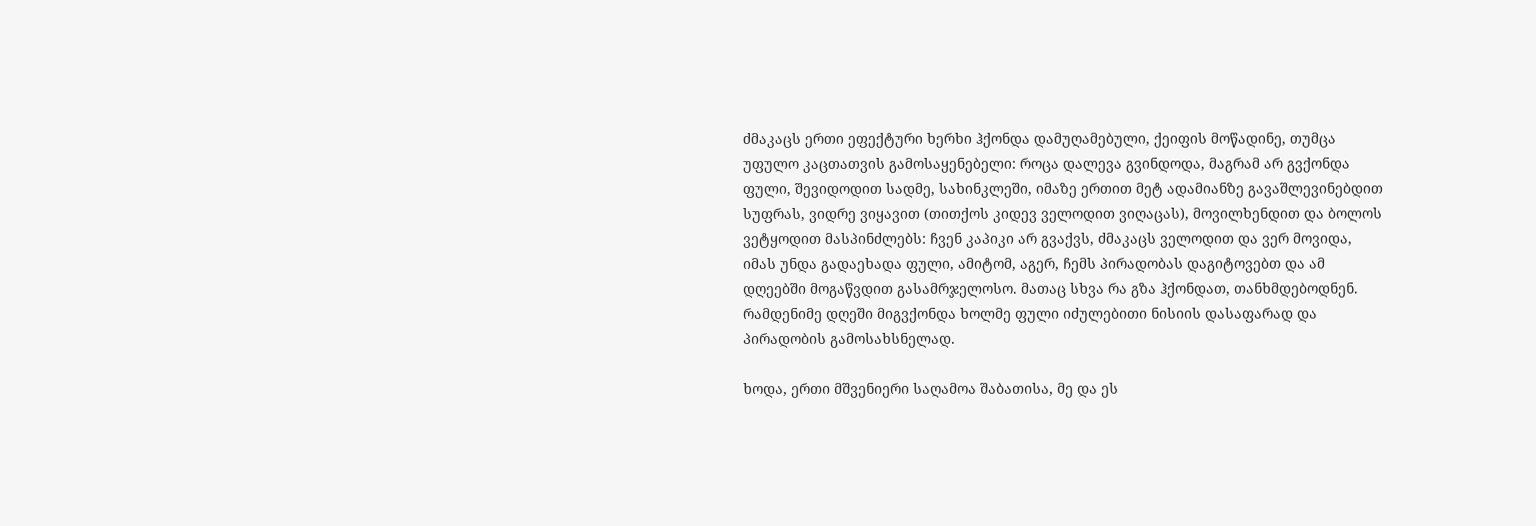ძმაკაცს ერთი ეფექტური ხერხი ჰქონდა დამუღამებული, ქეიფის მოწადინე, თუმცა უფულო კაცთათვის გამოსაყენებელი: როცა დალევა გვინდოდა, მაგრამ არ გვქონდა ფული, შევიდოდით სადმე, სახინკლეში, იმაზე ერთით მეტ ადამიანზე გავაშლევინებდით სუფრას, ვიდრე ვიყავით (თითქოს კიდევ ველოდით ვიღაცას), მოვილხენდით და ბოლოს ვეტყოდით მასპინძლებს: ჩვენ კაპიკი არ გვაქვს, ძმაკაცს ველოდით და ვერ მოვიდა, იმას უნდა გადაეხადა ფული, ამიტომ, აგერ, ჩემს პირადობას დაგიტოვებთ და ამ დღეებში მოგაწვდით გასამრჯელოსო. მათაც სხვა რა გზა ჰქონდათ, თანხმდებოდნენ. რამდენიმე დღეში მიგვქონდა ხოლმე ფული იძულებითი ნისიის დასაფარად და პირადობის გამოსახსნელად.

ხოდა, ერთი მშვენიერი საღამოა შაბათისა, მე და ეს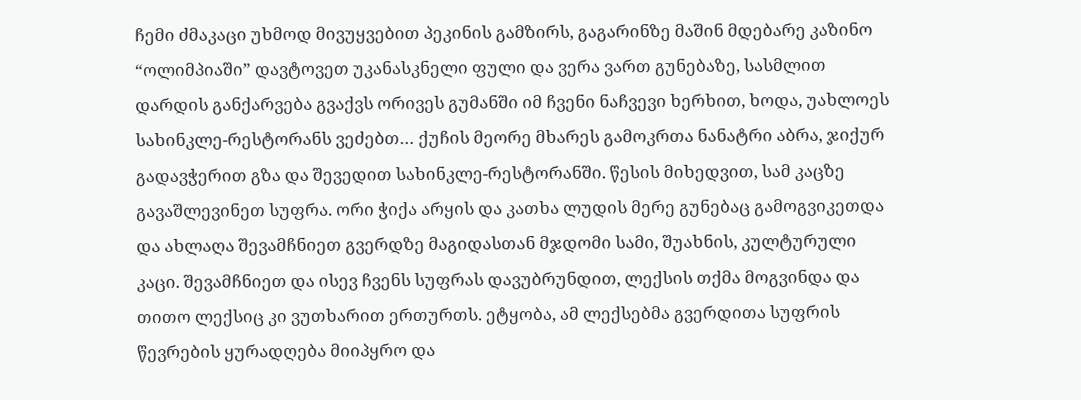ჩემი ძმაკაცი უხმოდ მივუყვებით პეკინის გამზირს, გაგარინზე მაშინ მდებარე კაზინო “ოლიმპიაში” დავტოვეთ უკანასკნელი ფული და ვერა ვართ გუნებაზე, სასმლით დარდის განქარვება გვაქვს ორივეს გუმანში იმ ჩვენი ნაჩვევი ხერხით, ხოდა, უახლოეს სახინკლე-რესტორანს ვეძებთ… ქუჩის მეორე მხარეს გამოკრთა ნანატრი აბრა, ჯიქურ გადავჭერით გზა და შევედით სახინკლე-რესტორანში. წესის მიხედვით, სამ კაცზე გავაშლევინეთ სუფრა. ორი ჭიქა არყის და კათხა ლუდის მერე გუნებაც გამოგვიკეთდა და ახლაღა შევამჩნიეთ გვერდზე მაგიდასთან მჯდომი სამი, შუახნის, კულტურული კაცი. შევამჩნიეთ და ისევ ჩვენს სუფრას დავუბრუნდით, ლექსის თქმა მოგვინდა და თითო ლექსიც კი ვუთხარით ერთურთს. ეტყობა, ამ ლექსებმა გვერდითა სუფრის წევრების ყურადღება მიიპყრო და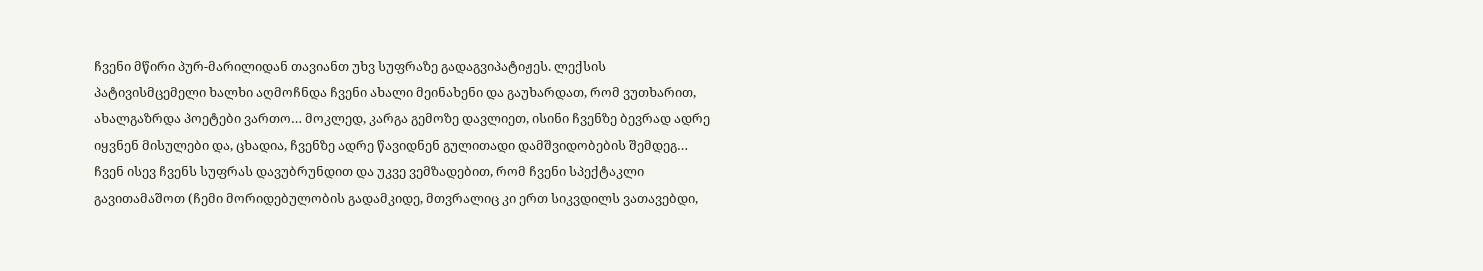ჩვენი მწირი პურ-მარილიდან თავიანთ უხვ სუფრაზე გადაგვიპატიჟეს. ლექსის პატივისმცემელი ხალხი აღმოჩნდა ჩვენი ახალი მეინახენი და გაუხარდათ, რომ ვუთხარით, ახალგაზრდა პოეტები ვართო… მოკლედ, კარგა გემოზე დავლიეთ, ისინი ჩვენზე ბევრად ადრე იყვნენ მისულები და, ცხადია, ჩვენზე ადრე წავიდნენ გულითადი დამშვიდობების შემდეგ… ჩვენ ისევ ჩვენს სუფრას დავუბრუნდით და უკვე ვემზადებით, რომ ჩვენი სპექტაკლი გავითამაშოთ (ჩემი მორიდებულობის გადამკიდე, მთვრალიც კი ერთ სიკვდილს ვათავებდი,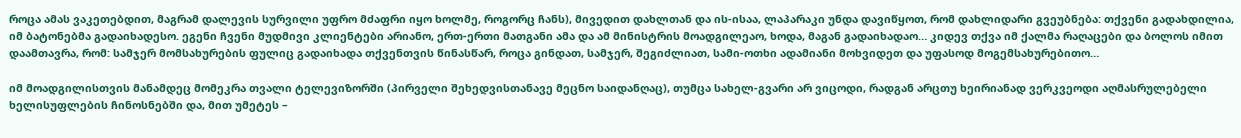როცა ამას ვაკეთებდით, მაგრამ დალევის სურვილი უფრო მძაფრი იყო ხოლმე, როგორც ჩანს), მივედით დახლთან და ის-ისაა, ლაპარაკი უნდა დავიწყოთ, რომ დახლიდარი გვეუბნება: თქვენი გადახდილია, იმ ბატონებმა გადაიხადესო. ეგენი ჩვენი მუდმივი კლიენტები არიანო, ერთ-ერთი მათგანი ამა და ამ მინისტრის მოადგილეაო, ხოდა, მაგან გადაიხადაო… კიდევ თქვა იმ ქალმა რაღაცები და ბოლოს იმით დაამთავრა, რომ: სამჯერ მომსახურების ფულიც გადაიხადა თქვენთვის წინასწარ, როცა გინდათ, სამჯერ, შეგიძლიათ, სამი-ოთხი ადამიანი მოხვიდეთ და უფასოდ მოგემსახურებითო…

იმ მოადგილისთვის მანამდეც მომეკრა თვალი ტელევიზორში (პირველი შეხედვისთანავე მეცნო საიდანღაც), თუმცა სახელ-გვარი არ ვიცოდი, რადგან არცთუ ხეირიანად ვერკვეოდი აღმასრულებელი ხელისუფლების ჩინოსნებში და, მით უმეტეს –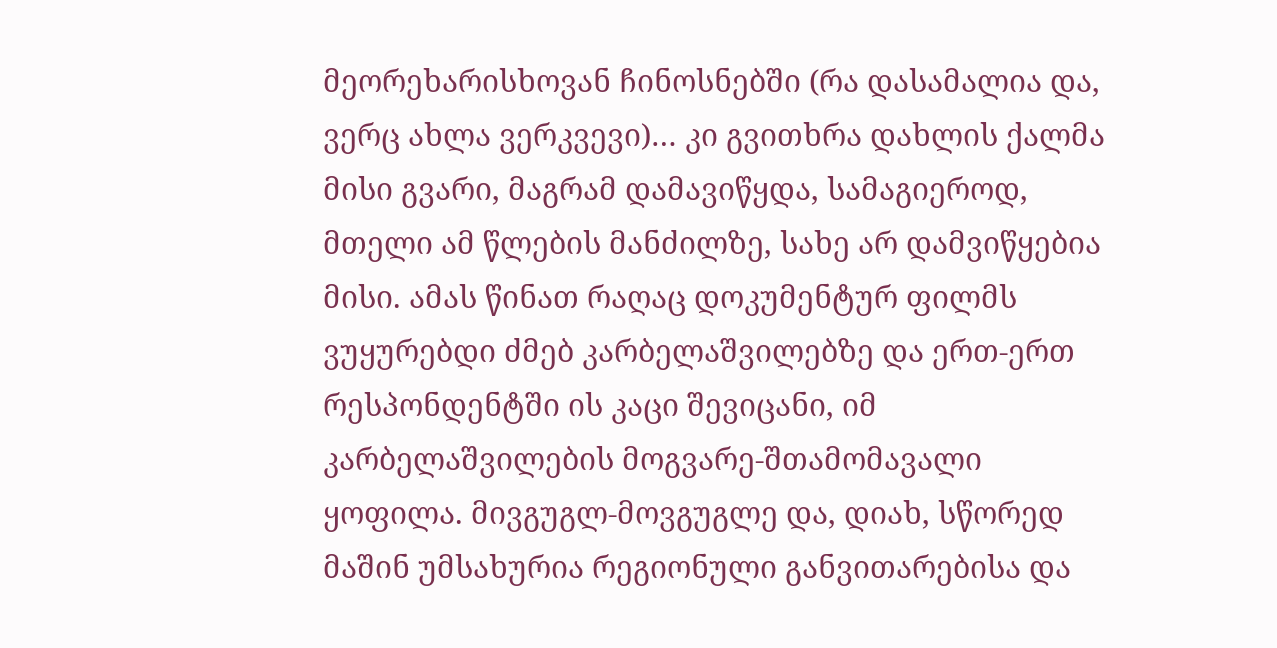მეორეხარისხოვან ჩინოსნებში (რა დასამალია და, ვერც ახლა ვერკვევი)… კი გვითხრა დახლის ქალმა მისი გვარი, მაგრამ დამავიწყდა, სამაგიეროდ, მთელი ამ წლების მანძილზე, სახე არ დამვიწყებია მისი. ამას წინათ რაღაც დოკუმენტურ ფილმს ვუყურებდი ძმებ კარბელაშვილებზე და ერთ-ერთ რესპონდენტში ის კაცი შევიცანი, იმ კარბელაშვილების მოგვარე-შთამომავალი ყოფილა. მივგუგლ-მოვგუგლე და, დიახ, სწორედ მაშინ უმსახურია რეგიონული განვითარებისა და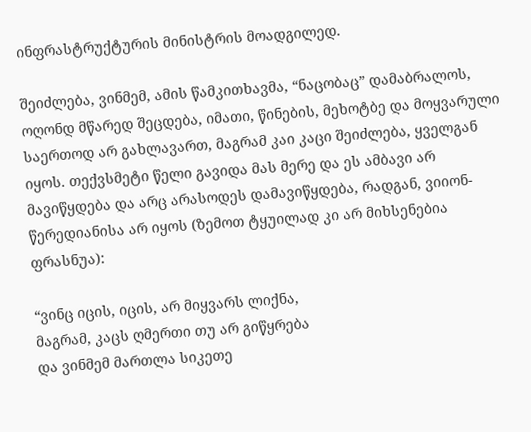ინფრასტრუქტურის მინისტრის მოადგილედ.

შეიძლება, ვინმემ, ამის წამკითხავმა, “ნაცობაც” დამაბრალოს, ოღონდ მწარედ შეცდება, იმათი, წინების, მეხოტბე და მოყვარული საერთოდ არ გახლავართ, მაგრამ კაი კაცი შეიძლება, ყველგან იყოს. თექვსმეტი წელი გავიდა მას მერე და ეს ამბავი არ მავიწყდება და არც არასოდეს დამავიწყდება, რადგან, ვიიონ-წერედიანისა არ იყოს (ზემოთ ტყუილად კი არ მიხსენებია ფრასნუა):

“ვინც იცის, იცის, არ მიყვარს ლიქნა,
მაგრამ, კაცს ღმერთი თუ არ გიწყრება
და ვინმემ მართლა სიკეთე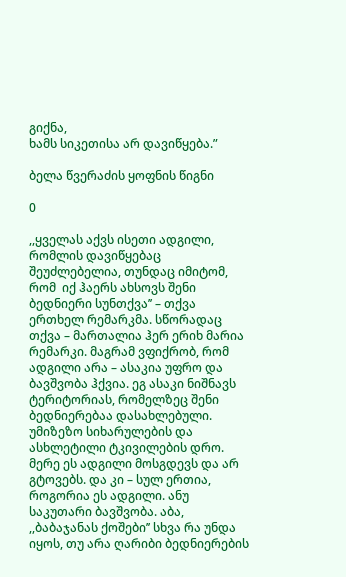გიქნა,
ხამს სიკეთისა არ დავიწყება.”

ბელა წვერაძის ყოფნის წიგნი

0

,,ყველას აქვს ისეთი ადგილი, რომლის დავიწყებაც შეუძლებელია, თუნდაც იმიტომ, რომ  იქ ჰაერს ახსოვს შენი ბედნიერი სუნთქვა’’ – თქვა ერთხელ რემარკმა. სწორადაც თქვა – მართალია ჰერ ერიხ მარია რემარკი. მაგრამ ვფიქრობ, რომ  ადგილი არა – ასაკია უფრო და ბავშვობა ჰქვია. ეგ ასაკი ნიშნავს ტერიტორიას, რომელზეც შენი ბედნიერებაა დასახლებული. უმიზეზო სიხარულების და ასხლეტილი ტკივილების დრო. მერე ეს ადგილი მოსგდევს და არ გტოვებს. და კი – სულ ერთია, როგორია ეს ადგილი. ანუ საკუთარი ბავშვობა. აბა, ,,ბაბაჯანას ქოშები’’ სხვა რა უნდა იყოს, თუ არა ღარიბი ბედნიერების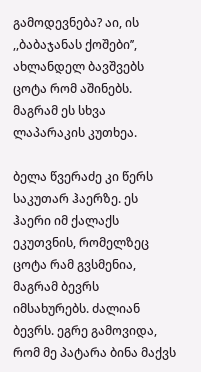გამოდევნება? აი, ის ,,ბაბაჯანას ქოშები’’, ახლანდელ ბავშვებს ცოტა რომ აშინებს. მაგრამ ეს სხვა ლაპარაკის კუთხეა.

ბელა წვერაძე კი წერს საკუთარ ჰაერზე. ეს ჰაერი იმ ქალაქს ეკუთვნის, რომელზეც ცოტა რამ გვსმენია, მაგრამ ბევრს იმსახურებს. ძალიან ბევრს. ეგრე გამოვიდა, რომ მე პატარა ბინა მაქვს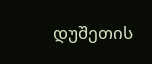დუშეთის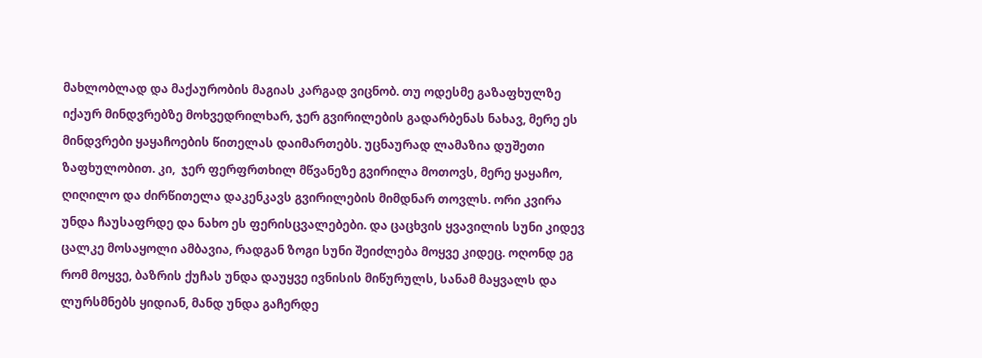მახლობლად და მაქაურობის მაგიას კარგად ვიცნობ. თუ ოდესმე გაზაფხულზე იქაურ მინდვრებზე მოხვედრილხარ, ჯერ გვირილების გადარბენას ნახავ, მერე ეს მინდვრები ყაყაჩოების წითელას დაიმართებს. უცნაურად ლამაზია დუშეთი ზაფხულობით. კი,  ჯერ ფერფრთხილ მწვანეზე გვირილა მოთოვს, მერე ყაყაჩო, ღიღილო და ძირწითელა დაკენკავს გვირილების მიმდნარ თოვლს. ორი კვირა უნდა ჩაუსაფრდე და ნახო ეს ფერისცვალებები. და ცაცხვის ყვავილის სუნი კიდევ ცალკე მოსაყოლი ამბავია, რადგან ზოგი სუნი შეიძლება მოყვე კიდეც. ოღონდ ეგ რომ მოყვე, ბაზრის ქუჩას უნდა დაუყვე ივნისის მიწურულს, სანამ მაყვალს და ლურსმნებს ყიდიან, მანდ უნდა გაჩერდე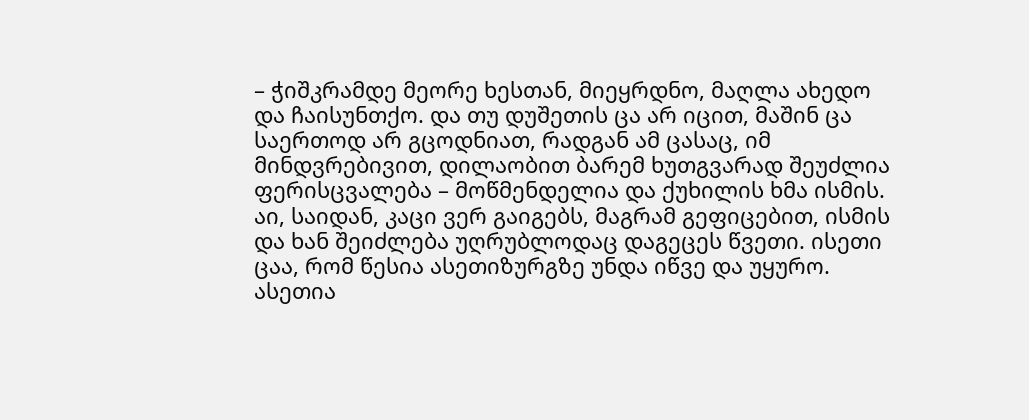– ჭიშკრამდე მეორე ხესთან, მიეყრდნო, მაღლა ახედო და ჩაისუნთქო. და თუ დუშეთის ცა არ იცით, მაშინ ცა საერთოდ არ გცოდნიათ, რადგან ამ ცასაც, იმ მინდვრებივით, დილაობით ბარემ ხუთგვარად შეუძლია ფერისცვალება – მოწმენდელია და ქუხილის ხმა ისმის. აი, საიდან, კაცი ვერ გაიგებს, მაგრამ გეფიცებით, ისმის და ხან შეიძლება უღრუბლოდაც დაგეცეს წვეთი. ისეთი ცაა, რომ წესია ასეთიზურგზე უნდა იწვე და უყურო. ასეთია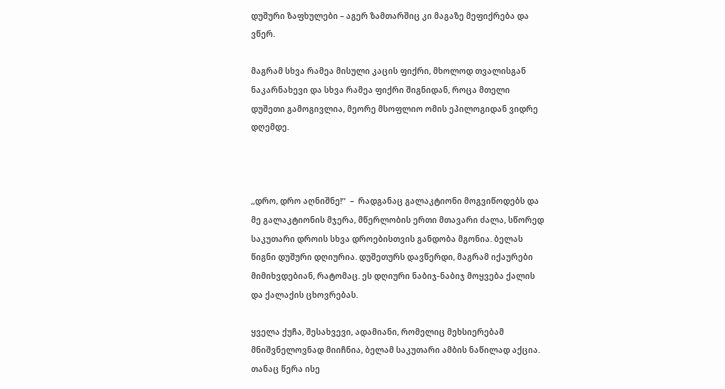დუშური ზაფხულები – აგერ ზამთარშიც კი მაგაზე მეფიქრება და ვწერ.

მაგრამ სხვა რამეა მისული კაცის ფიქრი, მხოლოდ თვალისგან ნაკარნახევი და სხვა რამეა ფიქრი შიგნიდან, როცა მთელი დუშეთი გამოგივლია, მეორე მსოფლიო ომის ეპილოგიდან ვიდრე დღემდე.



,,დრო, დრო აღნიშნე!’’  –  რადგანაც გალაკტიონი მოგვიწოდებს და მე გალაკტიონის მჯერა, მწერლობის ერთი მთავარი ძალა, სწორედ საკუთარი დროის სხვა დროებისთვის განდობა მგონია. ბელას წიგნი დუშური დღიურია. დუშეთურს დავწერდი, მაგრამ იქაურები მიმიხვდებიან, რატომაც. ეს დღიური ნაბიჯ-ნაბიჯ მოყვება ქალის და ქალაქის ცხოვრებას.

ყველა ქუჩა, შესახვევი, ადამიანი, რომელიც მეხსიერებამ მნიშვნელოვნად მიიჩნია, ბელამ საკუთარი ამბის ნაწილად აქცია. თანაც წერა ისე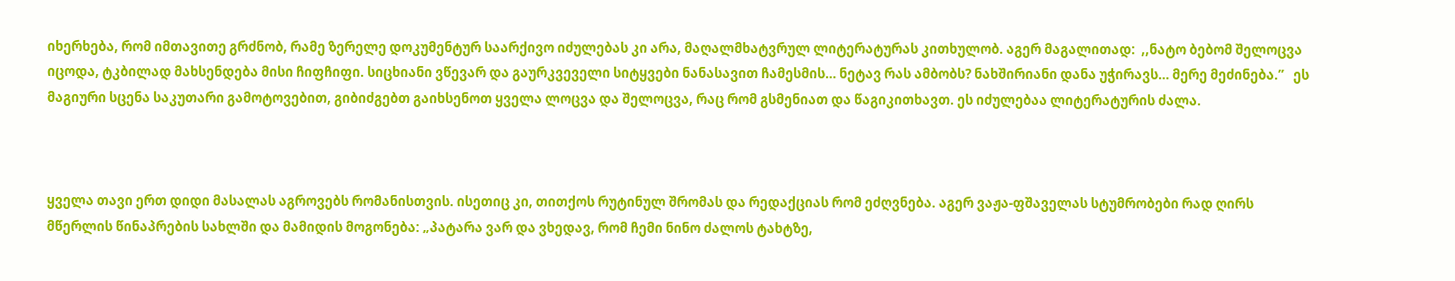იხერხება, რომ იმთავითე გრძნობ, რამე ზერელე დოკუმენტურ საარქივო იძულებას კი არა, მაღალმხატვრულ ლიტერატურას კითხულობ. აგერ მაგალითად:  ,,ნატო ბებომ შელოცვა იცოდა, ტკბილად მახსენდება მისი ჩიფჩიფი. სიცხიანი ვწევარ და გაურკვეველი სიტყვები ნანასავით ჩამესმის… ნეტავ რას ამბობს? ნახშირიანი დანა უჭირავს… მერე მეძინება.’’   ეს მაგიური სცენა საკუთარი გამოტოვებით, გიბიძგებთ გაიხსენოთ ყველა ლოცვა და შელოცვა, რაც რომ გსმენიათ და წაგიკითხავთ. ეს იძულებაა ლიტერატურის ძალა.



ყველა თავი ერთ დიდი მასალას აგროვებს რომანისთვის. ისეთიც კი, თითქოს რუტინულ შრომას და რედაქციას რომ ეძღვნება. აგერ ვაჟა-ფშაველას სტუმრობები რად ღირს მწერლის წინაპრების სახლში და მამიდის მოგონება: „პატარა ვარ და ვხედავ, რომ ჩემი ნინო ძალოს ტახტზე,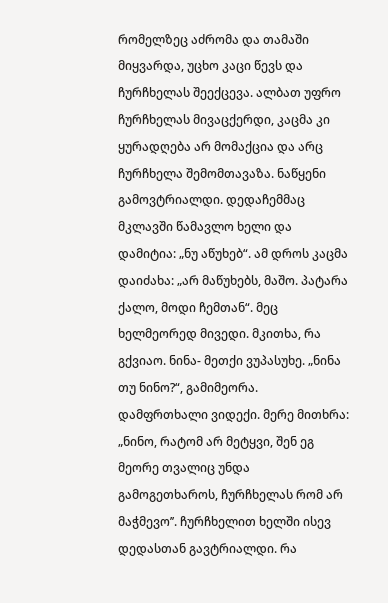რომელზეც აძრომა და თამაში მიყვარდა, უცხო კაცი წევს და ჩურჩხელას შეექცევა. ალბათ უფრო ჩურჩხელას მივაცქერდი, კაცმა კი ყურადღება არ მომაქცია და არც ჩურჩხელა შემომთავაზა. ნაწყენი გამოვტრიალდი. დედაჩემმაც მკლავში წამავლო ხელი და დამიტია: „ნუ აწუხებ“. ამ დროს კაცმა დაიძახა: „არ მაწუხებს, მაშო. პატარა ქალო, მოდი ჩემთან“. მეც ხელმეორედ მივედი. მკითხა, რა გქვიაო. ნინა- მეთქი ვუპასუხე. „ნინა თუ ნინო?“, გამიმეორა. დამფრთხალი ვიდექი. მერე მითხრა: „ნინო, რატომ არ მეტყვი, შენ ეგ მეორე თვალიც უნდა გამოგეთხაროს, ჩურჩხელას რომ არ მაჭმევო’’. ჩურჩხელით ხელში ისევ დედასთან გავტრიალდი. რა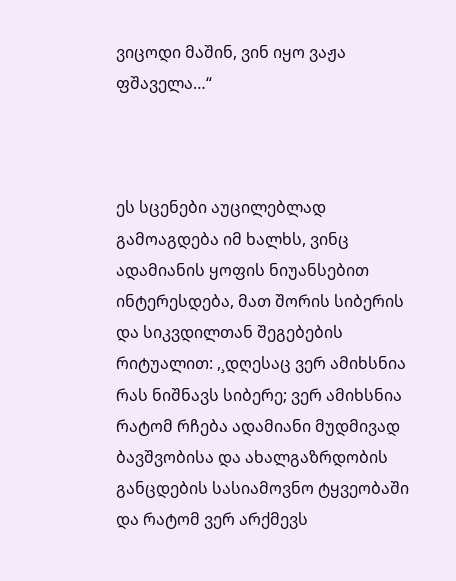ვიცოდი მაშინ, ვინ იყო ვაჟა ფშაველა…“



ეს სცენები აუცილებლად გამოაგდება იმ ხალხს, ვინც ადამიანის ყოფის ნიუანსებით ინტერესდება, მათ შორის სიბერის და სიკვდილთან შეგებების რიტუალით: ,¸დღესაც ვერ ამიხსნია რას ნიშნავს სიბერე; ვერ ამიხსნია რატომ რჩება ადამიანი მუდმივად ბავშვობისა და ახალგაზრდობის განცდების სასიამოვნო ტყვეობაში და რატომ ვერ არქმევს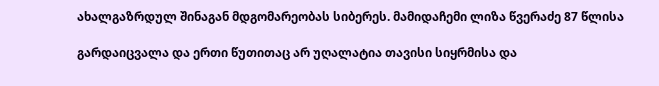ახალგაზრდულ შინაგან მდგომარეობას სიბერეს. მამიდაჩემი ლიზა წვერაძე 87 წლისა

გარდაიცვალა და ერთი წუთითაც არ უღალატია თავისი სიყრმისა და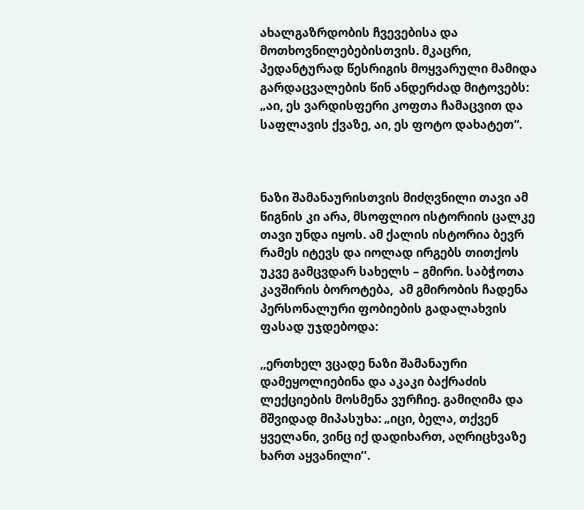ახალგაზრდობის ჩვევებისა და მოთხოვნილებებისთვის. მკაცრი, პედანტურად წესრიგის მოყვარული მამიდა გარდაცვალების წინ ანდერძად მიტოვებს: „აი, ეს ვარდისფერი კოფთა ჩამაცვით და საფლავის ქვაზე, აი, ეს ფოტო დახატეთ“.



ნაზი შამანაურისთვის მიძღვნილი თავი ამ წიგნის კი არა, მსოფლიო ისტორიის ცალკე თავი უნდა იყოს. ამ ქალის ისტორია ბევრ რამეს იტევს და იოლად ირგებს თითქოს უკვე გამცვდარ სახელს – გმირი. საბჭოთა კავშირის ბოროტება,  ამ გმირობის ჩადენა პერსონალური ფობიების გადალახვის ფასად უჯდებოდა:

,,ერთხელ ვცადე ნაზი შამანაური დამეყოლიებინა და აკაკი ბაქრაძის ლექციების მოსმენა ვურჩიე. გამიღიმა და მშვიდად მიპასუხა: „იცი, ბელა, თქვენ ყველანი, ვინც იქ დადიხართ, აღრიცხვაზე ხართ აყვანილი’’.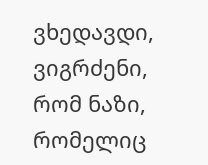ვხედავდი, ვიგრძენი, რომ ნაზი, რომელიც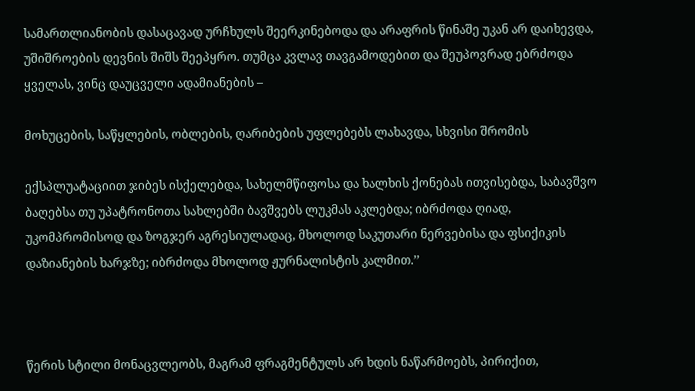სამართლიანობის დასაცავად ურჩხულს შეერკინებოდა და არაფრის წინაშე უკან არ დაიხევდა, უშიშროების დევნის შიშს შეეპყრო. თუმცა კვლავ თავგამოდებით და შეუპოვრად ებრძოდა ყველას, ვინც დაუცველი ადამიანების –

მოხუცების, საწყლების, ობლების, ღარიბების უფლებებს ლახავდა, სხვისი შრომის

ექსპლუატაციით ჯიბეს ისქელებდა, სახელმწიფოსა და ხალხის ქონებას ითვისებდა, საბავშვო ბაღებსა თუ უპატრონოთა სახლებში ბავშვებს ლუკმას აკლებდა; იბრძოდა ღიად, უკომპრომისოდ და ზოგჯერ აგრესიულადაც, მხოლოდ საკუთარი ნერვებისა და ფსიქიკის დაზიანების ხარჯზე; იბრძოდა მხოლოდ ჟურნალისტის კალმით.’’



წერის სტილი მონაცვლეობს, მაგრამ ფრაგმენტულს არ ხდის ნაწარმოებს, პირიქით,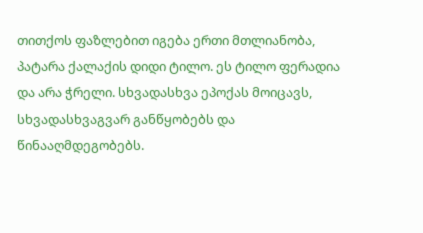თითქოს ფაზლებით იგება ერთი მთლიანობა, პატარა ქალაქის დიდი ტილო. ეს ტილო ფერადია და არა ჭრელი. სხვადასხვა ეპოქას მოიცავს, სხვადასხვაგვარ განწყობებს და წინააღმდეგობებს.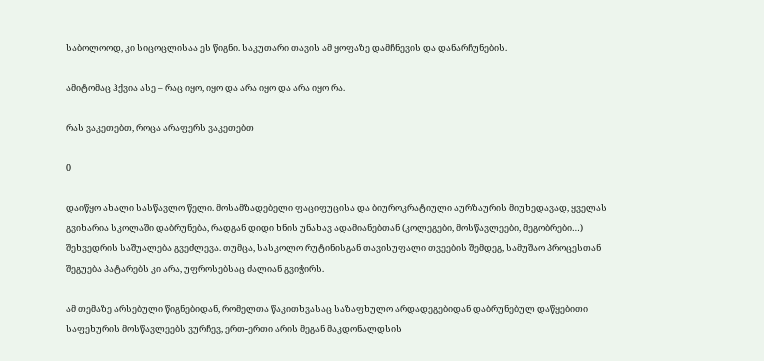საბოლოოდ, კი სიცოცლისაა ეს წიგნი. საკუთარი თავის ამ ყოფაზე დამჩნევის და დანარჩუნების.

ამიტომაც ჰქვია ასე – რაც იყო, იყო და არა იყო და არა იყო რა.

რას ვაკეთებთ, როცა არაფერს ვაკეთებთ

0

დაიწყო ახალი სასწავლო წელი. მოსამზადებელი ფაციფუცისა და ბიუროკრატიული აურზაურის მიუხედავად, ყველას გვიხარია სკოლაში დაბრუნება, რადგან დიდი ხნის უნახავ ადამიანებთან (კოლეგები, მოსწავლეები, მეგობრები…) შეხვედრის საშუალება გვეძლევა. თუმცა, სასკოლო რუტინისგან თავისუფალი თვეების შემდეგ, სამუშაო პროცესთან შეგუება პატარებს კი არა, უფროსებსაც ძალიან გვიჭირს.

ამ თემაზე არსებული წიგნებიდან, რომელთა წაკითხვასაც საზაფხულო არდადეგებიდან დაბრუნებულ დაწყებითი საფეხურის მოსწავლეებს ვურჩევ, ერთ-ერთი არის მეგან მაკდონალდსის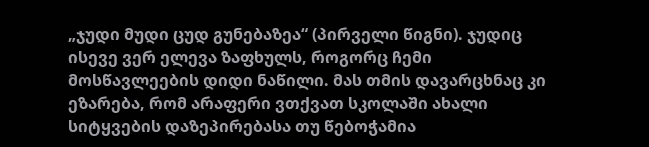„ჯუდი მუდი ცუდ გუნებაზეა“ (პირველი წიგნი). ჯუდიც ისევე ვერ ელევა ზაფხულს, როგორც ჩემი მოსწავლეების დიდი ნაწილი. მას თმის დავარცხნაც კი ეზარება, რომ არაფერი ვთქვათ სკოლაში ახალი სიტყვების დაზეპირებასა თუ წებოჭამია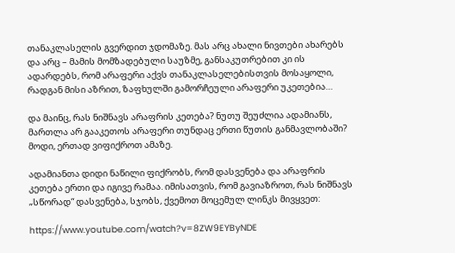თანაკლასელის გვერდით ჯდომაზე. მას არც ახალი ნივთები ახარებს და არც – მამის მომზადებული საუზმე, განსაკუთრებით კი ის ადარდებს, რომ არაფერი აქვს თანაკლასელებისთვის მოსაყოლი, რადგან მისი აზრით, ზაფხულში გამორჩეული არაფერი უკეთებია…

და მაინც, რას ნიშნავს არაფრის კეთება? ნუთუ შეუძლია ადამიანს, მართლა არ გააკეთოს არაფერი თუნდაც ერთი წუთის განმავლობაში? მოდი, ერთად ვიფიქროთ ამაზე.

ადამიანთა დიდი ნაწილი ფიქრობს, რომ დასვენება და არაფრის კეთება ერთი და იგივე რამაა. იმისათვის, რომ გავიაზროთ, რას ნიშნავს „სწორად“ დასვენება, სჯობს, ქვემოთ მოცემულ ლინკს მივყვეთ:

https://www.youtube.com/watch?v=8ZW9EYByNDE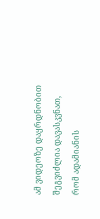ამ ვიდეოზე დაყრდნობით შეგვიძლია დავასკვნათ, რომ ადამიანის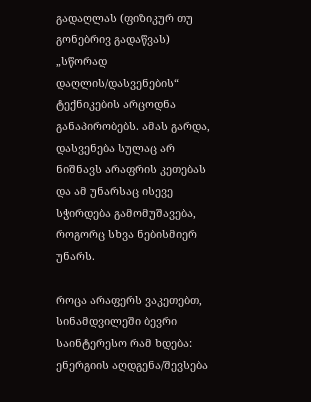გადაღლას (ფიზიკურ თუ გონებრივ გადაწვას) „სწორად დაღლის/დასვენების“ ტექნიკების არცოდნა განაპირობებს. ამას გარდა, დასვენება სულაც არ ნიშნავს არაფრის კეთებას და ამ უნარსაც ისევე სჭირდება გამომუშავება, როგორც სხვა ნებისმიერ უნარს.

როცა არაფერს ვაკეთებთ, სინამდვილეში ბევრი საინტერესო რამ ხდება: ენერგიის აღდგენა/შევსება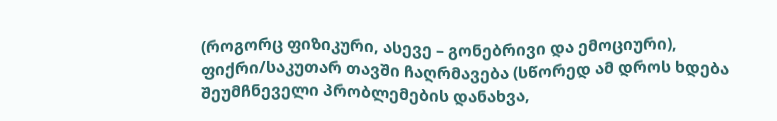(როგორც ფიზიკური, ასევე – გონებრივი და ემოციური), ფიქრი/საკუთარ თავში ჩაღრმავება (სწორედ ამ დროს ხდება შეუმჩნეველი პრობლემების დანახვა,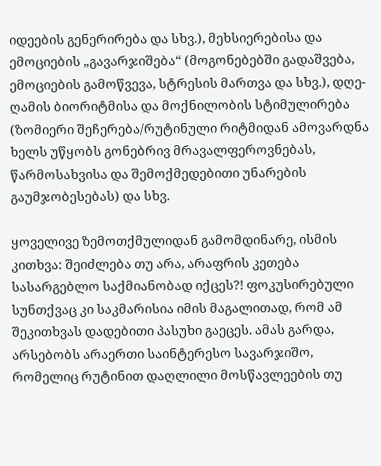იდეების გენერირება და სხვ.), მეხსიერებისა და ემოციების „გავარჯიშება“ (მოგონებებში გადაშვება, ემოციების გამოწვევა, სტრესის მართვა და სხვ.), დღე-ღამის ბიორიტმისა და მოქნილობის სტიმულირება (ზომიერი შეჩერება/რუტინული რიტმიდან ამოვარდნა ხელს უწყობს გონებრივ მრავალფეროვნებას, წარმოსახვისა და შემოქმედებითი უნარების გაუმჯობესებას) და სხვ.

ყოველივე ზემოთქმულიდან გამომდინარე, ისმის კითხვა: შეიძლება თუ არა, არაფრის კეთება სასარგებლო საქმიანობად იქცეს?! ფოკუსირებული სუნთქვაც კი საკმარისია იმის მაგალითად, რომ ამ შეკითხვას დადებითი პასუხი გაეცეს. ამას გარდა, არსებობს არაერთი საინტერესო სავარჯიშო, რომელიც რუტინით დაღლილი მოსწავლეების თუ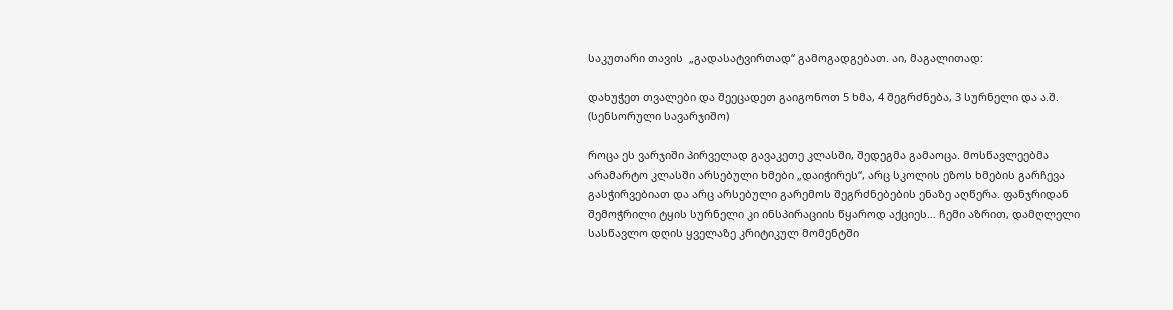საკუთარი თავის  „გადასატვირთად“ გამოგადგებათ. აი, მაგალითად:

დახუჭეთ თვალები და შეეცადეთ გაიგონოთ 5 ხმა, 4 შეგრძნება, 3 სურნელი და ა.შ. (სენსორული სავარჯიშო)

როცა ეს ვარჯიში პირველად გავაკეთე კლასში, შედეგმა გამაოცა. მოსწავლეებმა არამარტო კლასში არსებული ხმები „დაიჭირეს“, არც სკოლის ეზოს ხმების გარჩევა გასჭირვებიათ და არც არსებული გარემოს შეგრძნებების ენაზე აღწერა. ფანჯრიდან შემოჭრილი ტყის სურნელი კი ინსპირაციის წყაროდ აქციეს… ჩემი აზრით, დამღლელი სასწავლო დღის ყველაზე კრიტიკულ მომენტში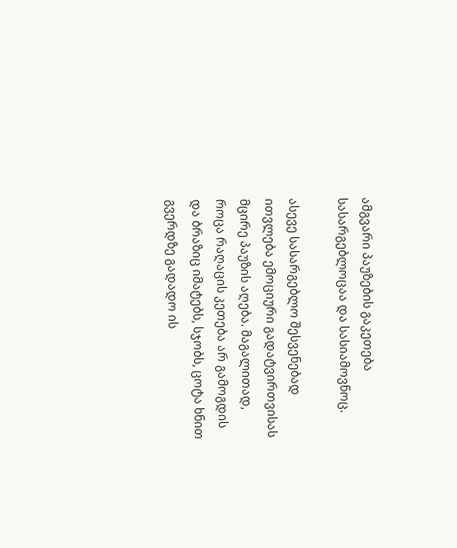ამგვარი პაუზების გაკეთება სასარგებლოცაა და სასიამოვნოც.

ასევე სასარგებლო შესვენებად ითვლება ემოციური გადატვირთვისას მცირე პაუზის აღება. მაგალითად, როცა რაღაცის კეთება არ გამოგდის და ბრაზიც იმატებს, სჯობს, ცოტა ხნით გვერდზე გადადო ის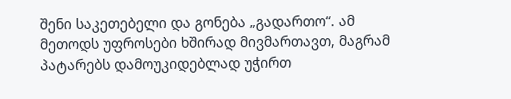შენი საკეთებელი და გონება „გადართო“. ამ მეთოდს უფროსები ხშირად მივმართავთ, მაგრამ პატარებს დამოუკიდებლად უჭირთ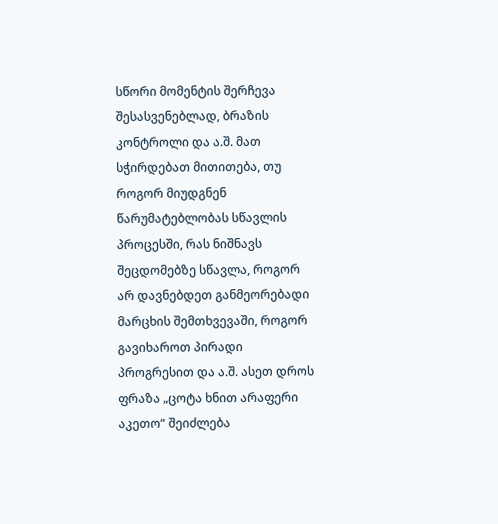სწორი მომენტის შერჩევა შესასვენებლად, ბრაზის კონტროლი და ა.შ. მათ სჭირდებათ მითითება, თუ როგორ მიუდგნენ წარუმატებლობას სწავლის პროცესში, რას ნიშნავს შეცდომებზე სწავლა, როგორ არ დავნებდეთ განმეორებადი მარცხის შემთხვევაში, როგორ გავიხაროთ პირადი პროგრესით და ა.შ. ასეთ დროს ფრაზა „ცოტა ხნით არაფერი აკეთო“ შეიძლება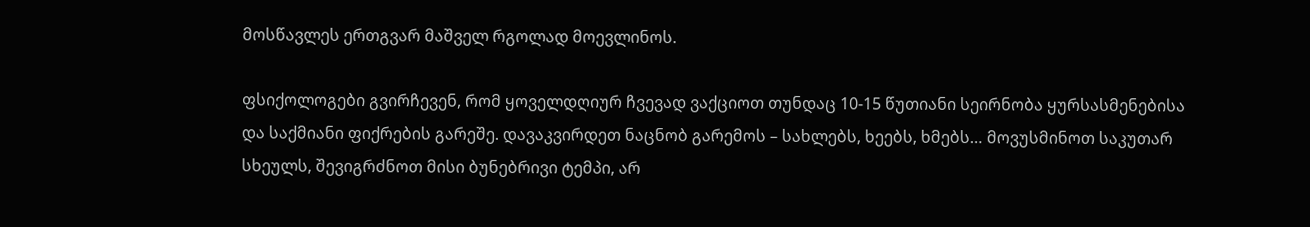მოსწავლეს ერთგვარ მაშველ რგოლად მოევლინოს.

ფსიქოლოგები გვირჩევენ, რომ ყოველდღიურ ჩვევად ვაქციოთ თუნდაც 10-15 წუთიანი სეირნობა ყურსასმენებისა და საქმიანი ფიქრების გარეშე. დავაკვირდეთ ნაცნობ გარემოს – სახლებს, ხეებს, ხმებს… მოვუსმინოთ საკუთარ სხეულს, შევიგრძნოთ მისი ბუნებრივი ტემპი, არ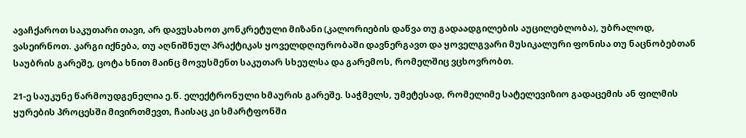ავაჩქაროთ საკუთარი თავი, არ დავუსახოთ კონკრეტული მიზანი (კალორიების დაწვა თუ გადაადგილების აუცილებლობა), უბრალოდ, ვასეირნოთ. კარგი იქნება, თუ აღნიშნულ პრაქტიკას ყოველდღიურობაში დავნერგავთ და ყოველგვარი მუსიკალური ფონისა თუ ნაცნობებთან საუბრის გარეშე, ცოტა ხნით მაინც მოვუსმენთ საკუთარ სხეულსა და გარემოს, რომელშიც ვცხოვრობთ.

21-ე საუკუნე წარმოუდგენელია ე.წ. ელექტრონული ხმაურის გარეშე. საჭმელს, უმეტესად, რომელიმე სატელევიზიო გადაცემის ან ფილმის ყურების პროცესში მივირთმევთ, ჩაისაც კი სმარტფონში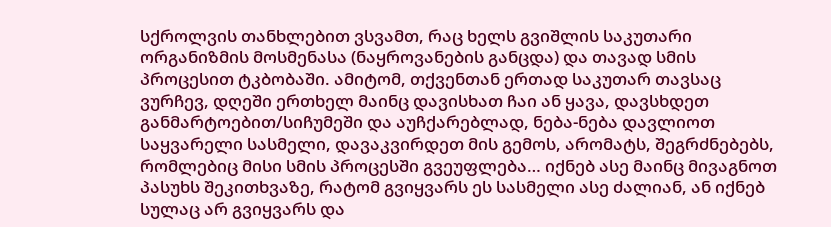სქროლვის თანხლებით ვსვამთ, რაც ხელს გვიშლის საკუთარი ორგანიზმის მოსმენასა (ნაყროვანების განცდა) და თავად სმის პროცესით ტკბობაში. ამიტომ, თქვენთან ერთად საკუთარ თავსაც ვურჩევ, დღეში ერთხელ მაინც დავისხათ ჩაი ან ყავა, დავსხდეთ განმარტოებით/სიჩუმეში და აუჩქარებლად, ნება-ნება დავლიოთ საყვარელი სასმელი, დავაკვირდეთ მის გემოს, არომატს, შეგრძნებებს, რომლებიც მისი სმის პროცესში გვეუფლება… იქნებ ასე მაინც მივაგნოთ პასუხს შეკითხვაზე, რატომ გვიყვარს ეს სასმელი ასე ძალიან, ან იქნებ სულაც არ გვიყვარს და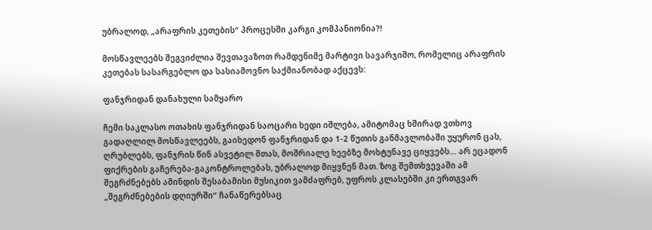უბრალოდ, „არაფრის კეთების“ პროცესში კარგი კომპანიონია?!

მოსწავლეებს შეგვიძლია შევთავაზოთ რამდენიმე მარტივი სავარჯიშო, რომელიც არაფრის კეთებას სასარგებლო და სასიამოვნო საქმიანობად აქცევს:

ფანჯრიდან დანახული სამყარო

ჩემი საკლასო ოთახის ფანჯრიდან საოცარი ხედი იშლება, ამიტომაც ხშირად ვთხოვ გადაღლილ მოსწავლეებს, გაიხედონ ფანჯრიდან და 1-2 წუთის განმავლობაში უყურონ ცას, ღრუბლებს, ფანჯრის წინ ასვეტილ მთას, მოშრიალე ხეებზე მოხტუნავე ციყვებს… არ ეცადონ ფიქრების გაჩერება-გაკონტროლებას, უბრალოდ მიყვნენ მათ. ზოგ შემთხვევაში ამ შეგრძნებებს ამინდის შესაბამისი მუსიკით ვამძაფრებ, უფროს კლასებში კი ერთგვარ „შეგრძნებების დღიურში“ ჩანაწერებსაც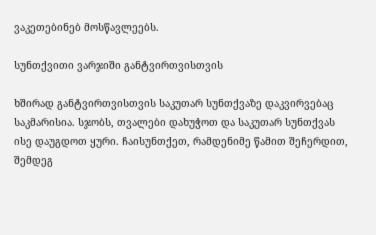ვაკეთებინებ მოსწავლეებს.

სუნთქვითი ვარჯიში განტვირთვისთვის

ხშირად განტვირთვისთვის საკუთარ სუნთქვაზე დაკვირვებაც საკმარისია. სჯობს, თვალები დახუჭოთ და საკუთარ სუნთქვას ისე დაუგდოთ ყური. ჩაისუნთქეთ, რამდენიმე წამით შეჩერდით, შემდეგ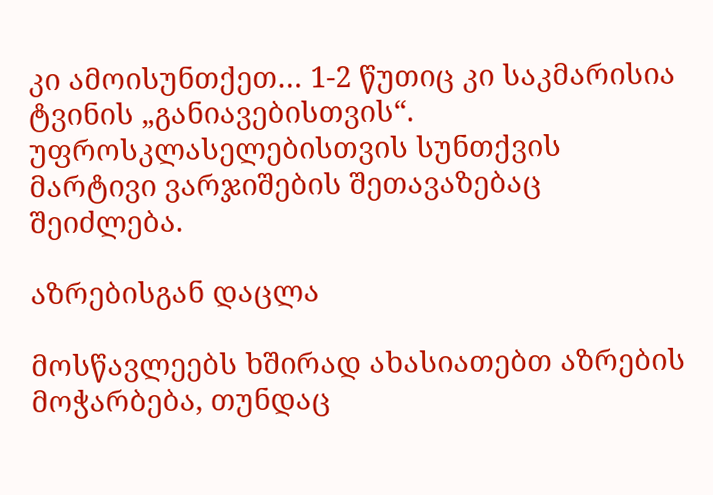კი ამოისუნთქეთ… 1-2 წუთიც კი საკმარისია ტვინის „განიავებისთვის“. უფროსკლასელებისთვის სუნთქვის მარტივი ვარჯიშების შეთავაზებაც შეიძლება.

აზრებისგან დაცლა

მოსწავლეებს ხშირად ახასიათებთ აზრების მოჭარბება, თუნდაც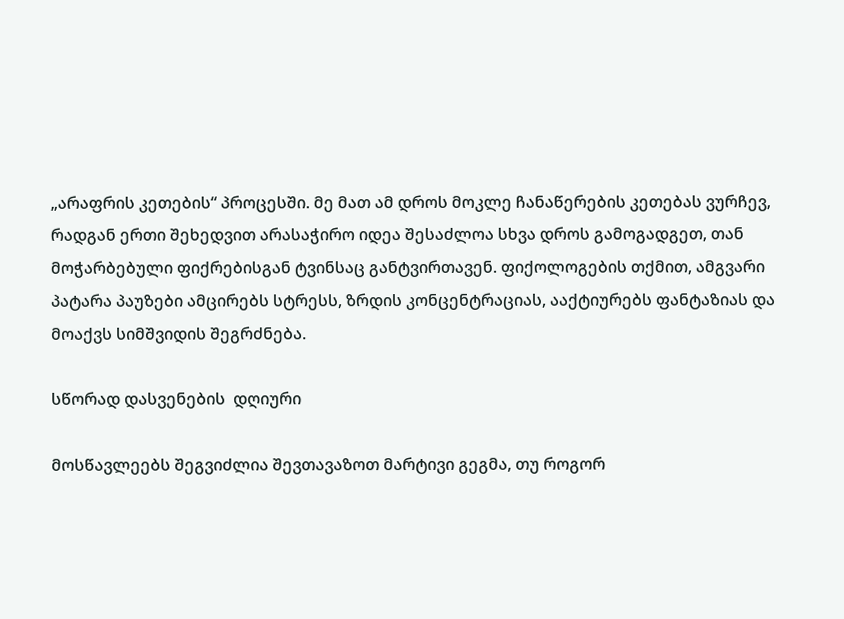„არაფრის კეთების“ პროცესში. მე მათ ამ დროს მოკლე ჩანაწერების კეთებას ვურჩევ, რადგან ერთი შეხედვით არასაჭირო იდეა შესაძლოა სხვა დროს გამოგადგეთ, თან მოჭარბებული ფიქრებისგან ტვინსაც განტვირთავენ. ფიქოლოგების თქმით, ამგვარი პატარა პაუზები ამცირებს სტრესს, ზრდის კონცენტრაციას, ააქტიურებს ფანტაზიას და მოაქვს სიმშვიდის შეგრძნება.

სწორად დასვენების  დღიური

მოსწავლეებს შეგვიძლია შევთავაზოთ მარტივი გეგმა, თუ როგორ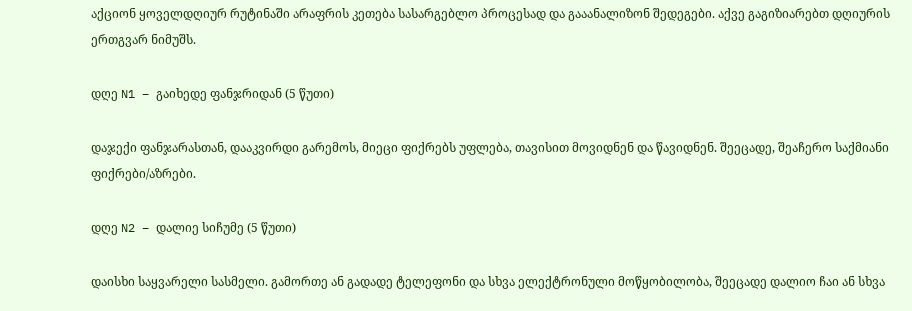აქციონ ყოველდღიურ რუტინაში არაფრის კეთება სასარგებლო პროცესად და გააანალიზონ შედეგები. აქვე გაგიზიარებთ დღიურის ერთგვარ ნიმუშს.

დღე N1 – გაიხედე ფანჯრიდან (5 წუთი)

დაჯექი ფანჯარასთან, დააკვირდი გარემოს, მიეცი ფიქრებს უფლება, თავისით მოვიდნენ და წავიდნენ. შეეცადე, შეაჩერო საქმიანი ფიქრები/აზრები.

დღე N2 – დალიე სიჩუმე (5 წუთი)

დაისხი საყვარელი სასმელი. გამორთე ან გადადე ტელეფონი და სხვა ელექტრონული მოწყობილობა, შეეცადე დალიო ჩაი ან სხვა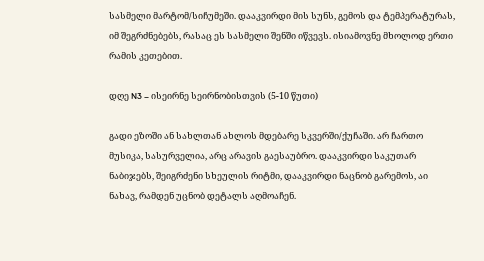სასმელი მარტომ/სიჩუმეში. დააკვირდი მის სუნს, გემოს და ტემპერატურას, იმ შეგრძნებებს, რასაც ეს სასმელი შენში იწვევს. ისიამოვნე მხოლოდ ერთი რამის კეთებით.

დღე N3 – ისეირნე სეირნობისთვის (5-10 წუთი)

გადი ეზოში ან სახლთან ახლოს მდებარე სკვერში/ქუჩაში. არ ჩართო მუსიკა, სასურველია, არც არავის გაესაუბრო. დააკვირდი საკუთარ ნაბიჯებს, შეიგრძენი სხეულის რიტმი, დააკვირდი ნაცნობ გარემოს, აი ნახავ, რამდენ უცნობ დეტალს აღმოაჩენ.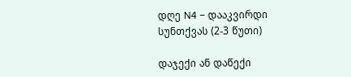დღე N4 – დააკვირდი სუნთქვას (2-3 წუთი)

დაჯექი ან დაწექი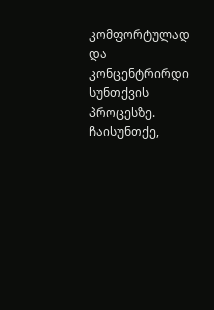კომფორტულად და კონცენტრირდი სუნთქვის პროცესზე. ჩაისუნთქე,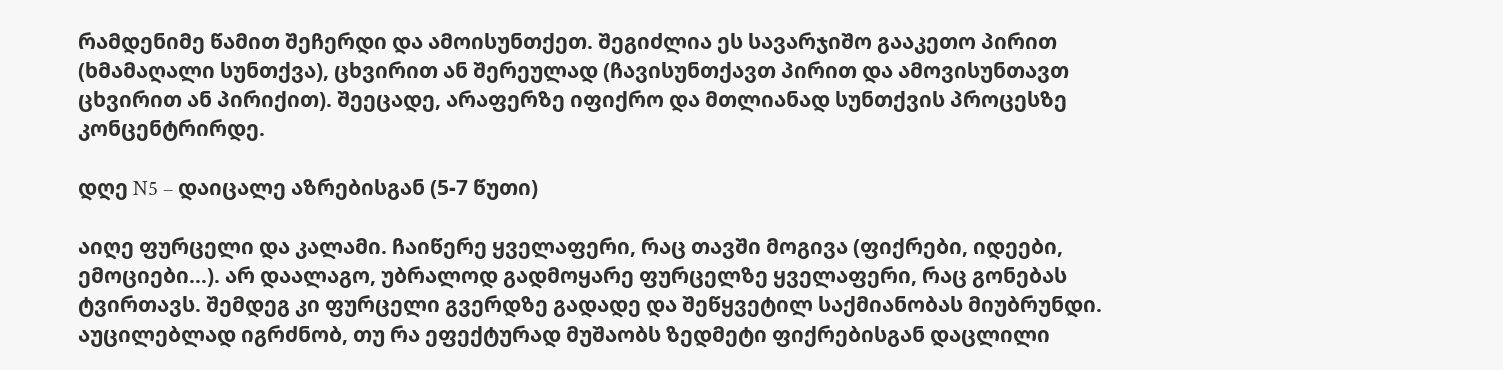რამდენიმე წამით შეჩერდი და ამოისუნთქეთ. შეგიძლია ეს სავარჯიშო გააკეთო პირით (ხმამაღალი სუნთქვა), ცხვირით ან შერეულად (ჩავისუნთქავთ პირით და ამოვისუნთავთ ცხვირით ან პირიქით). შეეცადე, არაფერზე იფიქრო და მთლიანად სუნთქვის პროცესზე კონცენტრირდე.

დღე N5 – დაიცალე აზრებისგან (5-7 წუთი)

აიღე ფურცელი და კალამი. ჩაიწერე ყველაფერი, რაც თავში მოგივა (ფიქრები, იდეები, ემოციები…). არ დაალაგო, უბრალოდ გადმოყარე ფურცელზე ყველაფერი, რაც გონებას ტვირთავს. შემდეგ კი ფურცელი გვერდზე გადადე და შეწყვეტილ საქმიანობას მიუბრუნდი. აუცილებლად იგრძნობ, თუ რა ეფექტურად მუშაობს ზედმეტი ფიქრებისგან დაცლილი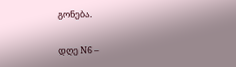გონება.

დღე N6 –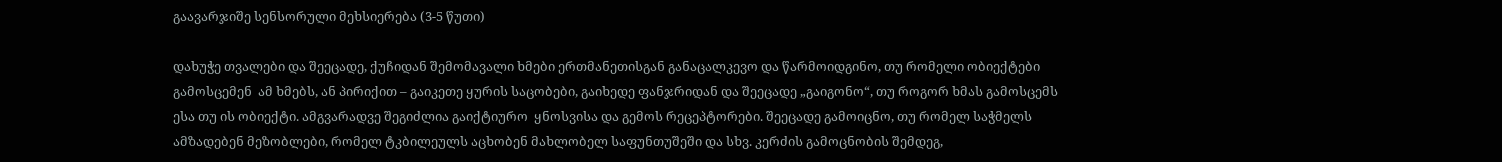გაავარჯიშე სენსორული მეხსიერება (3-5 წუთი)

დახუჭე თვალები და შეეცადე, ქუჩიდან შემომავალი ხმები ერთმანეთისგან განაცალკევო და წარმოიდგინო, თუ რომელი ობიექტები გამოსცემენ  ამ ხმებს, ან პირიქით – გაიკეთე ყურის საცობები, გაიხედე ფანჯრიდან და შეეცადე „გაიგონო“, თუ როგორ ხმას გამოსცემს ესა თუ ის ობიექტი. ამგვარადვე შეგიძლია გაიქტიურო  ყნოსვისა და გემოს რეცეპტორები. შეეცადე გამოიცნო, თუ რომელ საჭმელს ამზადებენ მეზობლები, რომელ ტკბილეულს აცხობენ მახლობელ საფუნთუშეში და სხვ. კერძის გამოცნობის შემდეგ,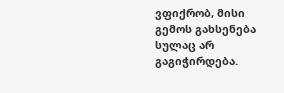ვფიქრობ, მისი გემოს გახსენება სულაც არ გაგიჭირდება.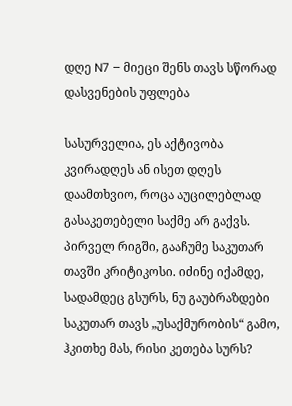დღე N7 – მიეცი შენს თავს სწორად დასვენების უფლება

სასურველია, ეს აქტივობა კვირადღეს ან ისეთ დღეს დაამთხვიო, როცა აუცილებლად გასაკეთებელი საქმე არ გაქვს. პირველ რიგში, გააჩუმე საკუთარ თავში კრიტიკოსი. იძინე იქამდე, სადამდეც გსურს, ნუ გაუბრაზდები საკუთარ თავს „უსაქმურობის“ გამო, ჰკითხე მას, რისი კეთება სურს?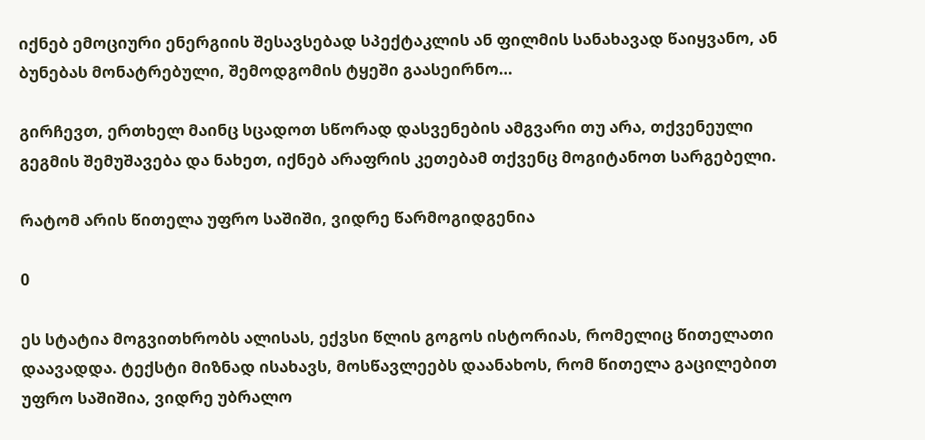იქნებ ემოციური ენერგიის შესავსებად სპექტაკლის ან ფილმის სანახავად წაიყვანო, ან ბუნებას მონატრებული, შემოდგომის ტყეში გაასეირნო…

გირჩევთ, ერთხელ მაინც სცადოთ სწორად დასვენების ამგვარი თუ არა, თქვენეული გეგმის შემუშავება და ნახეთ, იქნებ არაფრის კეთებამ თქვენც მოგიტანოთ სარგებელი.

რატომ არის წითელა უფრო საშიში, ვიდრე წარმოგიდგენია

0

ეს სტატია მოგვითხრობს ალისას, ექვსი წლის გოგოს ისტორიას, რომელიც წითელათი დაავადდა. ტექსტი მიზნად ისახავს, მოსწავლეებს დაანახოს, რომ წითელა გაცილებით უფრო საშიშია, ვიდრე უბრალო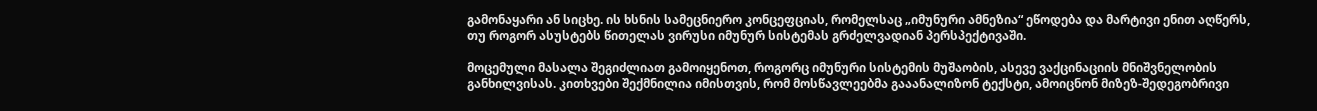გამონაყარი ან სიცხე. ის ხსნის სამეცნიერო კონცეფციას, რომელსაც „იმუნური ამნეზია“ ეწოდება და მარტივი ენით აღწერს, თუ როგორ ასუსტებს წითელას ვირუსი იმუნურ სისტემას გრძელვადიან პერსპექტივაში.

მოცემული მასალა შეგიძლიათ გამოიყენოთ, როგორც იმუნური სისტემის მუშაობის, ასევე ვაქცინაციის მნიშვნელობის განხილვისას. კითხვები შექმნილია იმისთვის, რომ მოსწავლეებმა გააანალიზონ ტექსტი, ამოიცნონ მიზეზ-შედეგობრივი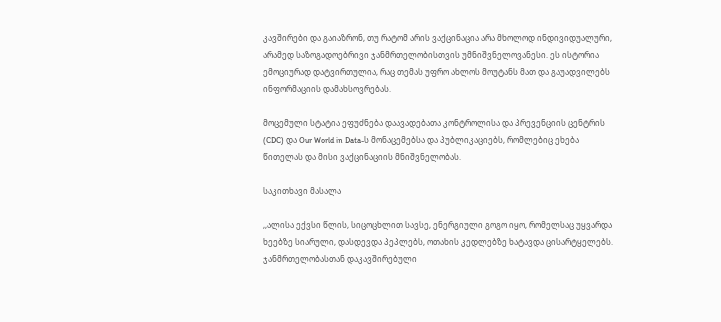კავშირები და გაიაზრონ, თუ რატომ არის ვაქცინაცია არა მხოლოდ ინდივიდუალური, არამედ საზოგადოებრივი ჯანმრთელობისთვის უმნიშვნელოვანესი. ეს ისტორია ემოციურად დატვირთულია, რაც თემას უფრო ახლოს მოუტანს მათ და გაუადვილებს ინფორმაციის დამახსოვრებას.

მოცემული სტატია ეფუძნება დაავადებათა კონტროლისა და პრევენციის ცენტრის (CDC) და Our World in Data-ს მონაცემებსა და პუბლიკაციებს, რომლებიც ეხება წითელას და მისი ვაქცინაციის მნიშვნელობას.

საკითხავი მასალა

,,ალისა ექვსი წლის, სიცოცხლით სავსე, ენერგიული გოგო იყო, რომელსაც უყვარდა ხეებზე სიარული, დასდევდა პეპლებს, ოთახის კედლებზე ხატავდა ცისარტყელებს. ჯანმრთელობასთან დაკავშირებული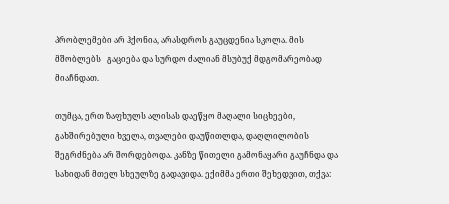პრობლემები არ ჰქონია, არასდროს გაუცდენია სკოლა. მის მშობლებს   გაციება და სურდო ძალიან მსუბუქ მდგომარეობად მიაჩნდათ.

თუმცა, ერთ ზაფხულს ალისას დაეწყო მაღალი სიცხეები, გახშირებული ხველა, თვალები დაუწითლდა, დაღლილობის შეგრძნება არ შორდებოდა. კანზე წითელი გამონაყარი გაუჩნდა და სახიდან მთელ სხეულზე გადავიდა. ექიმმა ერთი შეხედვით, თქვა: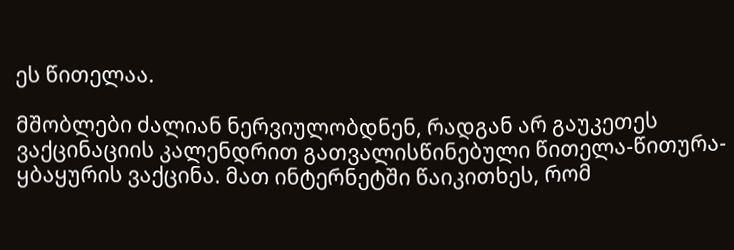ეს წითელაა.

მშობლები ძალიან ნერვიულობდნენ, რადგან არ გაუკეთეს ვაქცინაციის კალენდრით გათვალისწინებული წითელა-წითურა-ყბაყურის ვაქცინა. მათ ინტერნეტში წაიკითხეს, რომ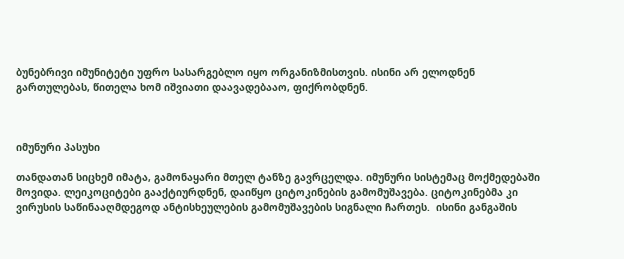ბუნებრივი იმუნიტეტი უფრო სასარგებლო იყო ორგანიზმისთვის. ისინი არ ელოდნენ გართულებას, წითელა ხომ იშვიათი დაავადებააო, ფიქრობდნენ.



იმუნური პასუხი

თანდათან სიცხემ იმატა, გამონაყარი მთელ ტანზე გავრცელდა. იმუნური სისტემაც მოქმედებაში მოვიდა. ლეიკოციტები გააქტიურდნენ, დაიწყო ციტოკინების გამომუშავება. ციტოკინებმა კი ვირუსის საწინააღმდეგოდ ანტისხეულების გამომუშავების სიგნალი ჩართეს.  ისინი განგაშის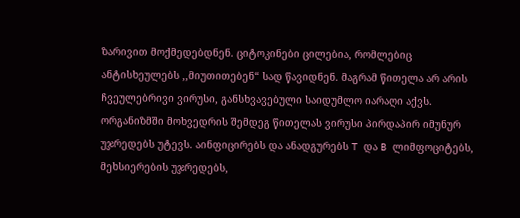ზარივით მოქმედებდნენ. ციტოკინები ცილებია, რომლებიც ანტისხეულებს ,,მიუთითებენ“ სად წავიდნენ. მაგრამ წითელა არ არის ჩვეულებრივი ვირუსი, განსხვავებული საიდუმლო იარაღი აქვს. ორგანიზმში მოხვედრის შემდეგ წითელას ვირუსი პირდაპირ იმუნურ უჯრედებს უტევს. აინფიცირებს და ანადგურებს T და B ლიმფოციტებს, მეხსიერების უჯრედებს,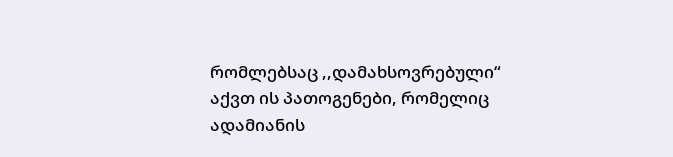რომლებსაც ,,დამახსოვრებული“ აქვთ ის პათოგენები, რომელიც ადამიანის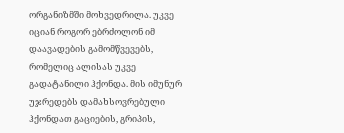ორგანიზმში მოხვედრილა. უკვე იციან როგორ ებრძოლონ იმ დაავადების გამომწვევებს, რომელიც ალისას უკვე გადატანილი ჰქონდა. მის იმუნურ უჯრედებს დამახსოვრებული ჰქონდათ გაციების, გრიპის,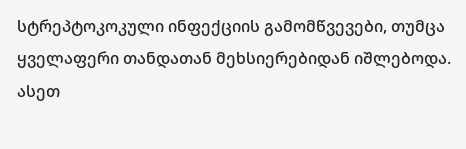სტრეპტოკოკული ინფექციის გამომწვევები, თუმცა ყველაფერი თანდათან მეხსიერებიდან იშლებოდა. ასეთ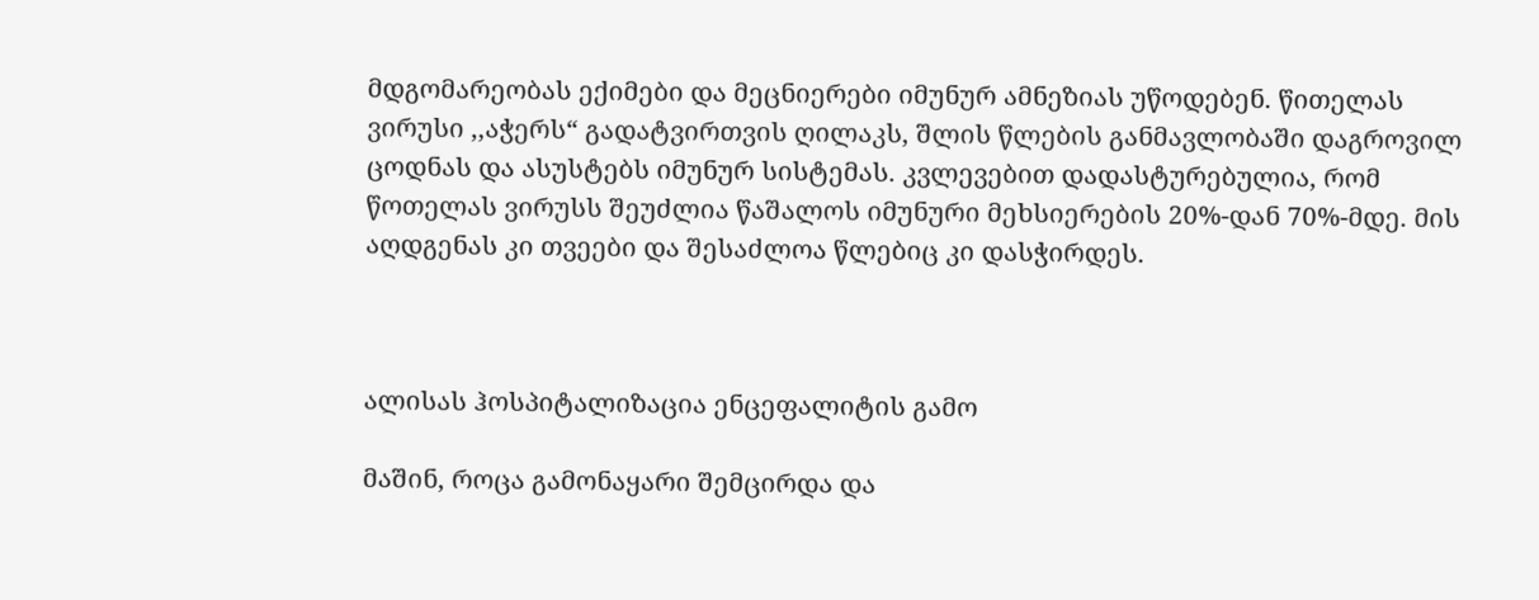მდგომარეობას ექიმები და მეცნიერები იმუნურ ამნეზიას უწოდებენ. წითელას ვირუსი ,,აჭერს“ გადატვირთვის ღილაკს, შლის წლების განმავლობაში დაგროვილ ცოდნას და ასუსტებს იმუნურ სისტემას. კვლევებით დადასტურებულია, რომ წოთელას ვირუსს შეუძლია წაშალოს იმუნური მეხსიერების 20%-დან 70%-მდე. მის აღდგენას კი თვეები და შესაძლოა წლებიც კი დასჭირდეს.



ალისას ჰოსპიტალიზაცია ენცეფალიტის გამო

მაშინ, როცა გამონაყარი შემცირდა და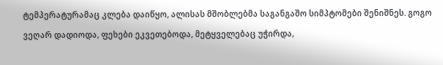ტემპერატურამაც კლება დაიწყო, ალისას მშობლებმა საგანგაშო სიმპტომები შენიშნეს. გოგო ვეღარ დადიოდა, ფეხები ეკვეთებოდა, მეტყველებაც უჭირდა,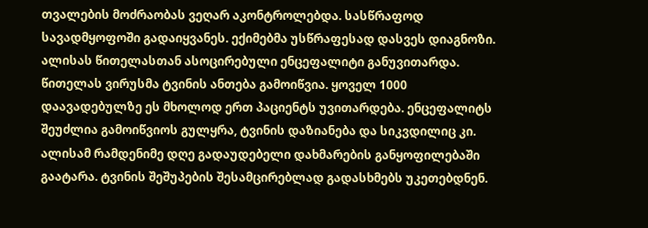თვალების მოძრაობას ვეღარ აკონტროლებდა. სასწრაფოდ სავადმყოფოში გადაიყვანეს. ექიმებმა უსწრაფესად დასვეს დიაგნოზი. ალისას წითელასთან ასოცირებული ენცეფალიტი განუვითარდა. წითელას ვირუსმა ტვინის ანთება გამოიწვია. ყოველ 1000 დაავადებულზე ეს მხოლოდ ერთ პაციენტს უვითარდება. ენცეფალიტს შეუძლია გამოიწვიოს გულყრა, ტვინის დაზიანება და სიკვდილიც კი. ალისამ რამდენიმე დღე გადაუდებელი დახმარების განყოფილებაში გაატარა. ტვინის შეშუპების შესამცირებლად გადასხმებს უკეთებდნენ.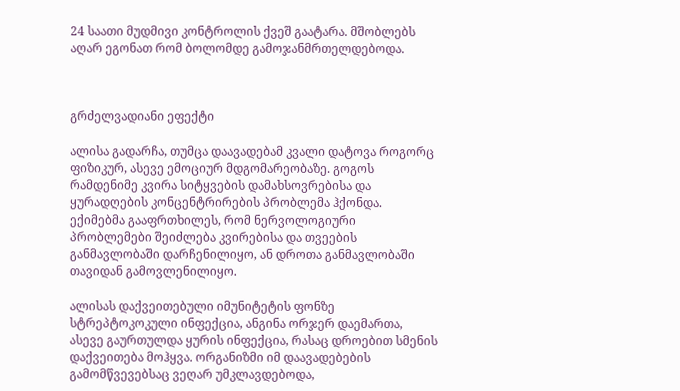24 საათი მუდმივი კონტროლის ქვეშ გაატარა. მშობლებს აღარ ეგონათ რომ ბოლომდე გამოჯანმრთელდებოდა.



გრძელვადიანი ეფექტი

ალისა გადარჩა, თუმცა დაავადებამ კვალი დატოვა როგორც ფიზიკურ, ასევე ემოციურ მდგომარეობაზე. გოგოს რამდენიმე კვირა სიტყვების დამახსოვრებისა და ყურადღების კონცენტრირების პრობლემა ჰქონდა. ექიმებმა გააფრთხილეს, რომ ნერვოლოგიური პრობლემები შეიძლება კვირებისა და თვეების განმავლობაში დარჩენილიყო, ან დროთა განმავლობაში თავიდან გამოვლენილიყო.

ალისას დაქვეითებული იმუნიტეტის ფონზე სტრეპტოკოკული ინფექცია, ანგინა ორჯერ დაემართა, ასევე გაურთულდა ყურის ინფექცია, რასაც დროებით სმენის დაქვეითება მოჰყვა. ორგანიზმი იმ დაავადებების გამომწვევებსაც ვეღარ უმკლავდებოდა,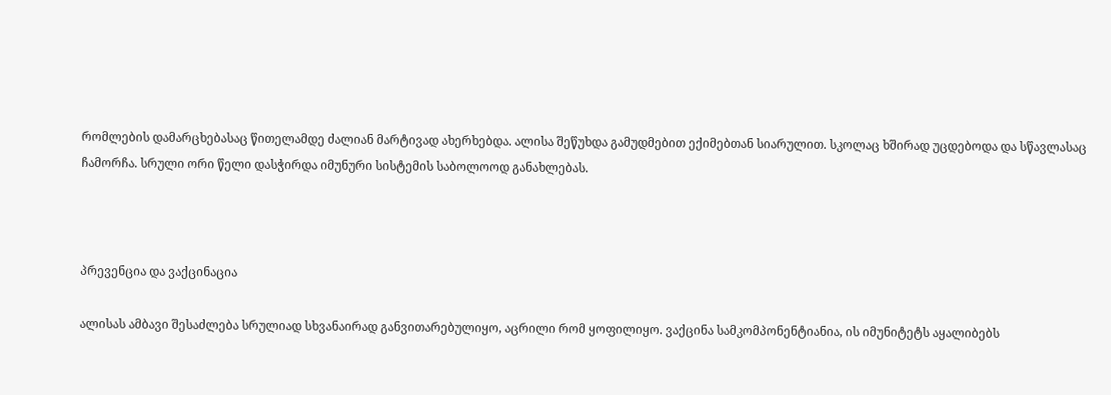რომლების დამარცხებასაც წითელამდე ძალიან მარტივად ახერხებდა. ალისა შეწუხდა გამუდმებით ექიმებთან სიარულით. სკოლაც ხშირად უცდებოდა და სწავლასაც ჩამორჩა. სრული ორი წელი დასჭირდა იმუნური სისტემის საბოლოოდ განახლებას.



პრევენცია და ვაქცინაცია

ალისას ამბავი შესაძლება სრულიად სხვანაირად განვითარებულიყო, აცრილი რომ ყოფილიყო. ვაქცინა სამკომპონენტიანია, ის იმუნიტეტს აყალიბებს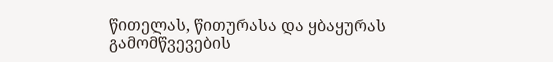წითელას, წითურასა და ყბაყურას გამომწვევების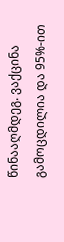წინააღმდეგ. ვაქცინა გამოცდილია და 95%-ით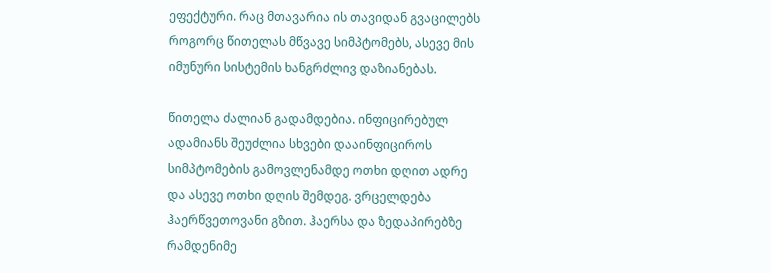ეფექტური. რაც მთავარია ის თავიდან გვაცილებს როგორც წითელას მწვავე სიმპტომებს, ასევე მის იმუნური სისტემის ხანგრძლივ დაზიანებას.

წითელა ძალიან გადამდებია. ინფიცირებულ ადამიანს შეუძლია სხვები დააინფიციროს სიმპტომების გამოვლენამდე ოთხი დღით ადრე და ასევე ოთხი დღის შემდეგ. ვრცელდება ჰაერწვეთოვანი გზით. ჰაერსა და ზედაპირებზე რამდენიმე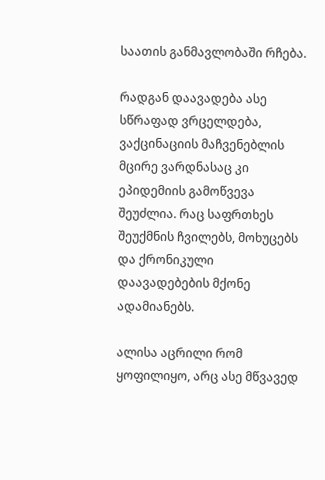საათის განმავლობაში რჩება.

რადგან დაავადება ასე სწრაფად ვრცელდება, ვაქცინაციის მაჩვენებლის მცირე ვარდნასაც კი ეპიდემიის გამოწვევა შეუძლია. რაც საფრთხეს შეუქმნის ჩვილებს, მოხუცებს და ქრონიკული დაავადებების მქონე ადამიანებს.

ალისა აცრილი რომ ყოფილიყო, არც ასე მწვავედ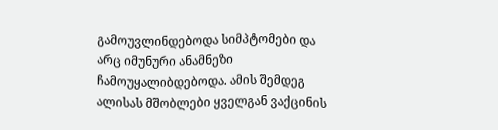გამოუვლინდებოდა სიმპტომები და არც იმუნური ანამნეზი ჩამოუყალიბდებოდა. ამის შემდეგ ალისას მშობლები ყველგან ვაქცინის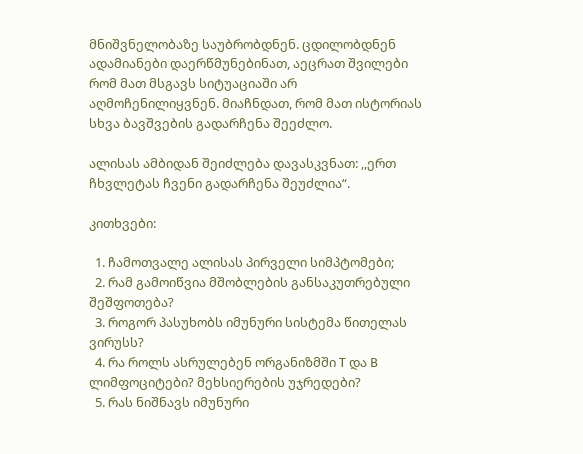მნიშვნელობაზე საუბრობდნენ. ცდილობდნენ ადამიანები დაერწმუნებინათ, აეცრათ შვილები რომ მათ მსგავს სიტუაციაში არ აღმოჩენილიყვნენ. მიაჩნდათ, რომ მათ ისტორიას სხვა ბავშვების გადარჩენა შეეძლო.

ალისას ამბიდან შეიძლება დავასკვნათ: ,,ერთ ჩხვლეტას ჩვენი გადარჩენა შეუძლია“.

კითხვები:

  1. ჩამოთვალე ალისას პირველი სიმპტომები;
  2. რამ გამოიწვია მშობლების განსაკუთრებული შეშფოთება?
  3. როგორ პასუხობს იმუნური სისტემა წითელას ვირუსს?
  4. რა როლს ასრულებენ ორგანიზმში T და B ლიმფოციტები? მეხსიერების უჯრედები?
  5. რას ნიშნავს იმუნური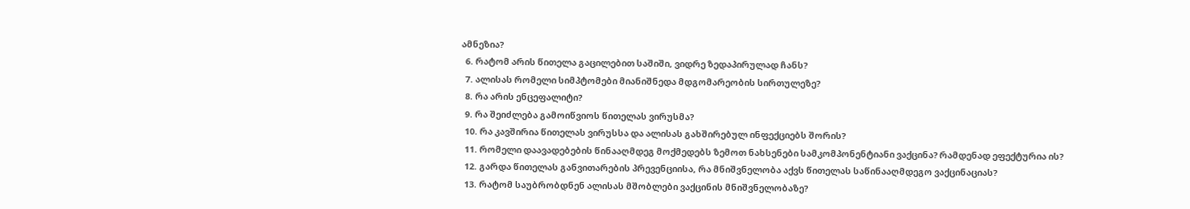ამნეზია?
  6. რატომ არის წითელა გაცილებით საშიში, ვიდრე ზედაპირულად ჩანს?
  7. ალისას რომელი სიმპტომები მიანიშნედა მდგომარეობის სირთულეზე?
  8. რა არის ენცეფალიტი?
  9. რა შეიძლება გამოიწვიოს წითელას ვირუსმა?
  10. რა კავშირია წითელას ვირუსსა და ალისას გახშირებულ ინფექციებს შორის?
  11. რომელი დაავადებების წინააღმდეგ მოქმედებს ზემოთ ნახსენები სამკომპონენტიანი ვაქცინა? რამდენად ეფექტურია ის?
  12. გარდა წითელას განვითარების პრევენციისა, რა მნიშვნელობა აქვს წითელას საწინააღმდეგო ვაქცინაციას?
  13. რატომ საუბრობდნენ ალისას მშობლები ვაქცინის მნიშვნელობაზე?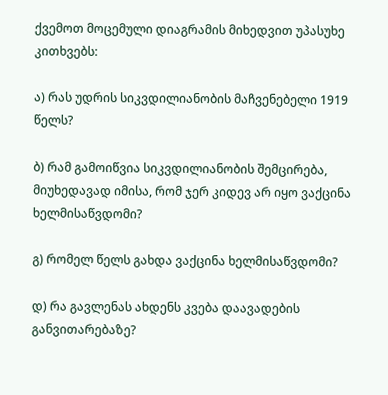ქვემოთ მოცემული დიაგრამის მიხედვით უპასუხე კითხვებს:

ა) რას უდრის სიკვდილიანობის მაჩვენებელი 1919 წელს?

ბ) რამ გამოიწვია სიკვდილიანობის შემცირება, მიუხედავად იმისა, რომ ჯერ კიდევ არ იყო ვაქცინა ხელმისაწვდომი?

გ) რომელ წელს გახდა ვაქცინა ხელმისაწვდომი?

დ) რა გავლენას ახდენს კვება დაავადების განვითარებაზე?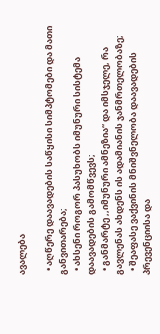ავალება

  • აღწერე დაავადების საწყისი სიმპტომები და მათი განვითარება;
  • ახსენი როგორ პასუხობს იმუნური სისტემა დაავადების გამომწვევს;
  • განმარტე ,,იმუნური ამნეზია“ და იმსჯელე, რა გავლენას ახდენს ის ადამიანის ჯანმრთელობაზე;
  • შეაფასე ვაქვინის მნიშვნელობა დაავადების პრევენციისა და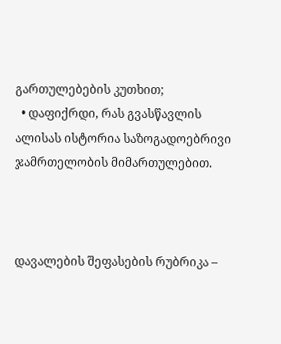გართულებების კუთხით;
  • დაფიქრდი, რას გვასწავლის ალისას ისტორია საზოგადოებრივი ჯამრთელობის მიმართულებით.



დავალების შეფასების რუბრიკა –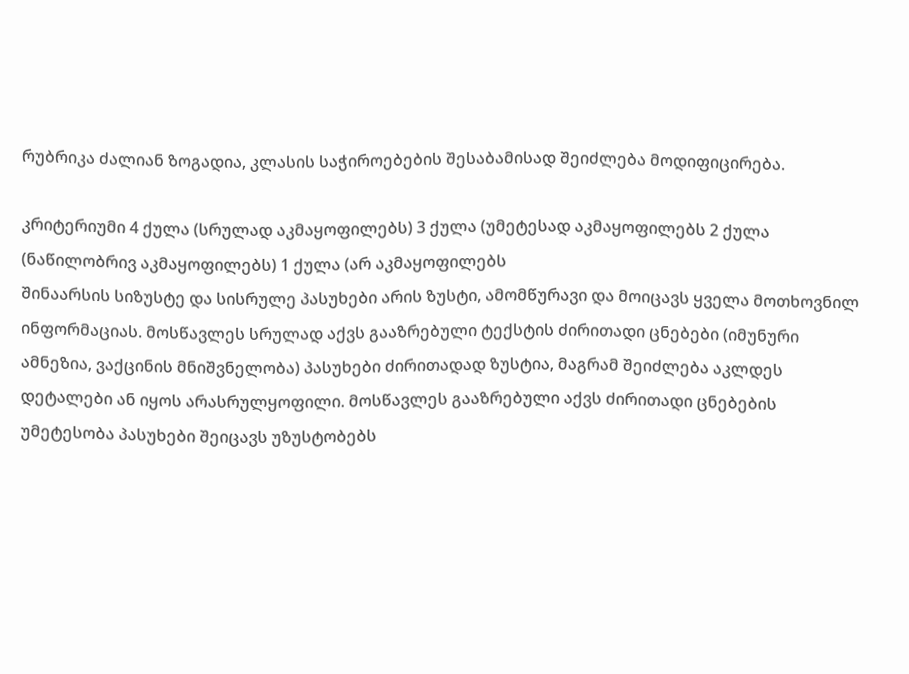რუბრიკა ძალიან ზოგადია, კლასის საჭიროებების შესაბამისად შეიძლება მოდიფიცირება.

კრიტერიუმი 4 ქულა (სრულად აკმაყოფილებს) 3 ქულა (უმეტესად აკმაყოფილებს 2 ქულა (ნაწილობრივ აკმაყოფილებს) 1 ქულა (არ აკმაყოფილებს
შინაარსის სიზუსტე და სისრულე პასუხები არის ზუსტი, ამომწურავი და მოიცავს ყველა მოთხოვნილ ინფორმაციას. მოსწავლეს სრულად აქვს გააზრებული ტექსტის ძირითადი ცნებები (იმუნური ამნეზია, ვაქცინის მნიშვნელობა) პასუხები ძირითადად ზუსტია, მაგრამ შეიძლება აკლდეს დეტალები ან იყოს არასრულყოფილი. მოსწავლეს გააზრებული აქვს ძირითადი ცნებების უმეტესობა პასუხები შეიცავს უზუსტობებს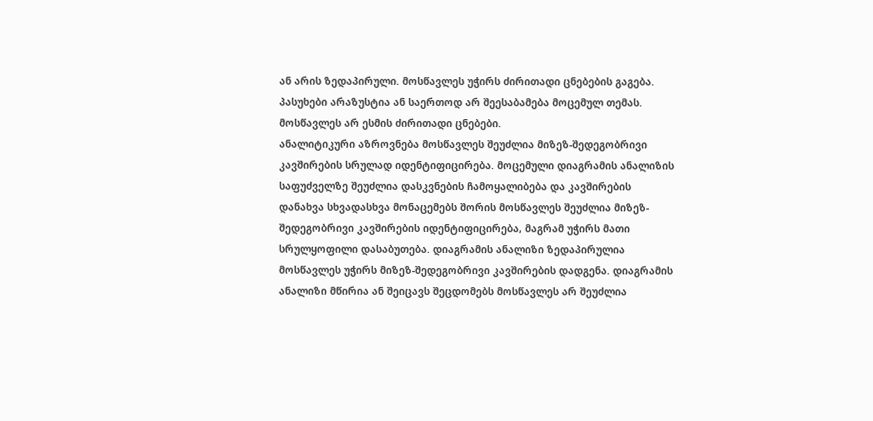ან არის ზედაპირული. მოსწავლეს უჭირს ძირითადი ცნებების გაგება. პასუხები არაზუსტია ან საერთოდ არ შეესაბამება მოცემულ თემას. მოსწავლეს არ ესმის ძირითადი ცნებები.
ანალიტიკური აზროვნება მოსწავლეს შეუძლია მიზეზ-შედეგობრივი კავშირების სრულად იდენტიფიცირება. მოცემული დიაგრამის ანალიზის საფუძველზე შეუძლია დასკვნების ჩამოყალიბება და კავშირების დანახვა სხვადასხვა მონაცემებს შორის მოსწავლეს შეუძლია მიზეზ-შედეგობრივი კავშირების იდენტიფიცირება, მაგრამ უჭირს მათი სრულყოფილი დასაბუთება. დიაგრამის ანალიზი ზედაპირულია მოსწავლეს უჭირს მიზეზ-შედეგობრივი კავშირების დადგენა. დიაგრამის ანალიზი მწირია ან შეიცავს შეცდომებს მოსწავლეს არ შეუძლია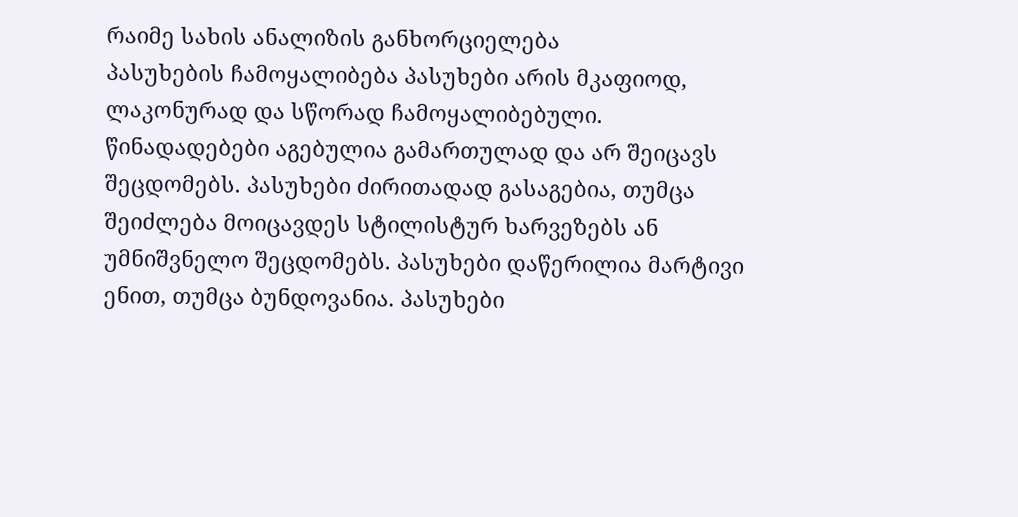რაიმე სახის ანალიზის განხორციელება
პასუხების ჩამოყალიბება პასუხები არის მკაფიოდ, ლაკონურად და სწორად ჩამოყალიბებული. წინადადებები აგებულია გამართულად და არ შეიცავს შეცდომებს. პასუხები ძირითადად გასაგებია, თუმცა შეიძლება მოიცავდეს სტილისტურ ხარვეზებს ან უმნიშვნელო შეცდომებს. პასუხები დაწერილია მარტივი ენით, თუმცა ბუნდოვანია. პასუხები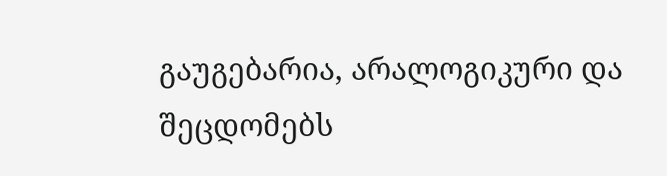გაუგებარია, არალოგიკური და შეცდომებს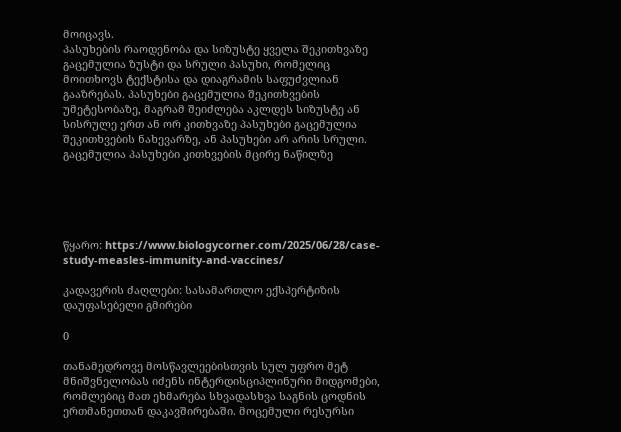მოიცავს.
პასუხების რაოდენობა და სიზუსტე ყველა შეკითხვაზე გაცემულია ზუსტი და სრული პასუხი, რომელიც მოითხოვს ტექსტისა და დიაგრამის საფუძვლიან გააზრებას. პასუხები გაცემულია შეკითხვების უმეტესობაზე, მაგრამ შეიძლება აკლდეს სიზუსტე ან სისრულე ერთ ან ორ კითხვაზე პასუხები გაცემულია შეკითხვების ნახევარზე, ან პასუხები არ არის სრული. გაცემულია პასუხები კითხვების მცირე ნაწილზე





წყარო: https://www.biologycorner.com/2025/06/28/case-study-measles-immunity-and-vaccines/

კადავერის ძაღლები: სასამართლო ექსპერტიზის დაუფასებელი გმირები

0

თანამედროვე მოსწავლეებისთვის სულ უფრო მეტ მნიშვნელობას იძენს ინტერდისციპლინური მიდგომები, რომლებიც მათ ეხმარება სხვადასხვა საგნის ცოდნის ერთმანეთთან დაკავშირებაში. მოცემული რესურსი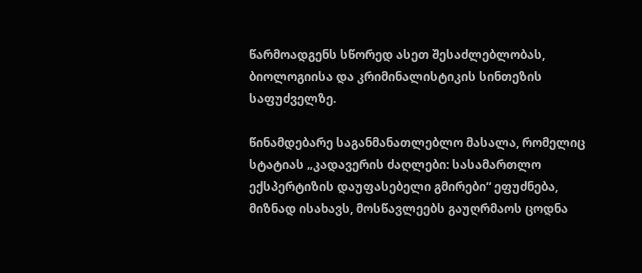წარმოადგენს სწორედ ასეთ შესაძლებლობას, ბიოლოგიისა და კრიმინალისტიკის სინთეზის საფუძველზე.

წინამდებარე საგანმანათლებლო მასალა, რომელიც სტატიას „კადავერის ძაღლები: სასამართლო ექსპერტიზის დაუფასებელი გმირები“ ეფუძნება, მიზნად ისახავს, მოსწავლეებს გაუღრმაოს ცოდნა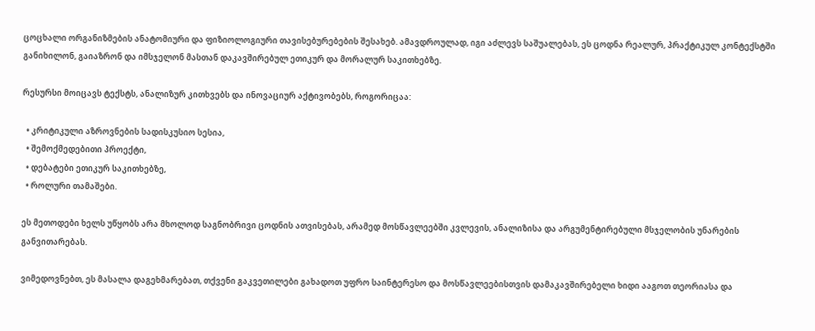ცოცხალი ორგანიზმების ანატომიური და ფიზიოლოგიური თავისებურებების შესახებ. ამავდროულად, იგი აძლევს საშუალებას, ეს ცოდნა რეალურ, პრაქტიკულ კონტექსტში განიხილონ, გაიაზრონ და იმსჯელონ მასთან დაკავშირებულ ეთიკურ და მორალურ საკითხებზე.

რესურსი მოიცავს ტექსტს, ანალიზურ კითხვებს და ინოვაციურ აქტივობებს, როგორიცაა:

  • კრიტიკული აზროვნების სადისკუსიო სესია,
  • შემოქმედებითი პროექტი,
  • დებატები ეთიკურ საკითხებზე,
  • როლური თამაშები.

ეს მეთოდები ხელს უწყობს არა მხოლოდ საგნობრივი ცოდნის ათვისებას, არამედ მოსწავლეებში კვლევის, ანალიზისა და არგუმენტირებული მსჯელობის უნარების განვითარებას.

ვიმედოვნებთ, ეს მასალა დაგეხმარებათ, თქვენი გაკვეთილები გახადოთ უფრო საინტერესო და მოსწავლეებისთვის დამაკავშირებელი ხიდი ააგოთ თეორიასა და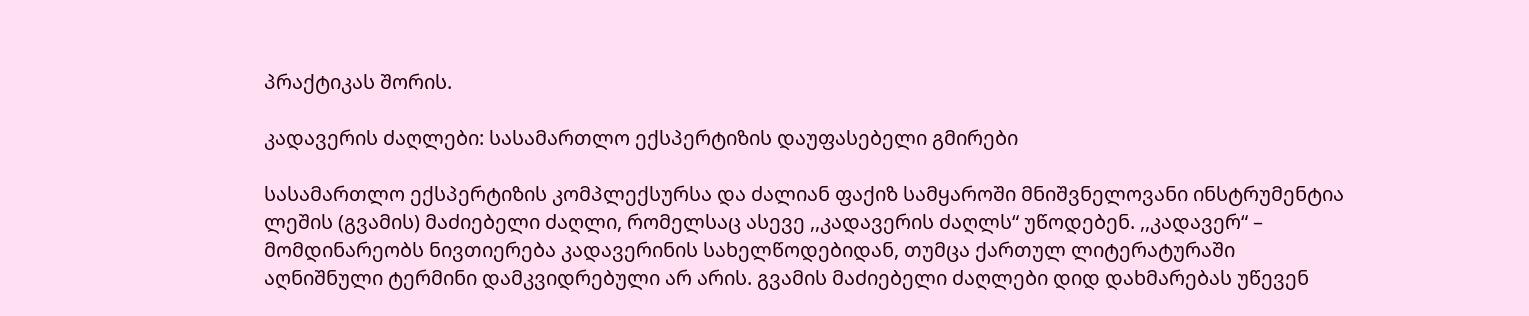პრაქტიკას შორის.

კადავერის ძაღლები: სასამართლო ექსპერტიზის დაუფასებელი გმირები

სასამართლო ექსპერტიზის კომპლექსურსა და ძალიან ფაქიზ სამყაროში მნიშვნელოვანი ინსტრუმენტია ლეშის (გვამის) მაძიებელი ძაღლი, რომელსაც ასევე ,,კადავერის ძაღლს“ უწოდებენ. ,,კადავერ“ – მომდინარეობს ნივთიერება კადავერინის სახელწოდებიდან, თუმცა ქართულ ლიტერატურაში აღნიშნული ტერმინი დამკვიდრებული არ არის. გვამის მაძიებელი ძაღლები დიდ დახმარებას უწევენ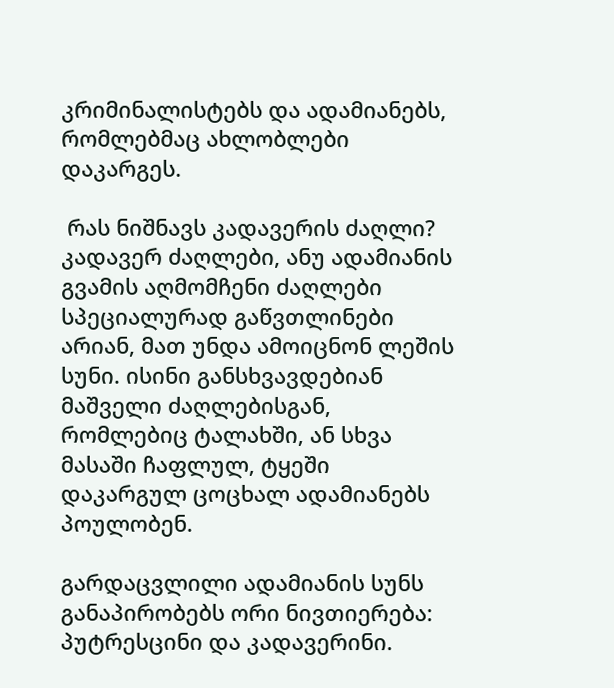კრიმინალისტებს და ადამიანებს, რომლებმაც ახლობლები დაკარგეს.

 რას ნიშნავს კადავერის ძაღლი? კადავერ ძაღლები, ანუ ადამიანის გვამის აღმომჩენი ძაღლები სპეციალურად გაწვთლინები არიან, მათ უნდა ამოიცნონ ლეშის სუნი. ისინი განსხვავდებიან მაშველი ძაღლებისგან, რომლებიც ტალახში, ან სხვა მასაში ჩაფლულ, ტყეში დაკარგულ ცოცხალ ადამიანებს პოულობენ.

გარდაცვლილი ადამიანის სუნს განაპირობებს ორი ნივთიერება: პუტრესცინი და კადავერინი.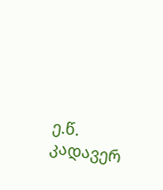ე.წ. კადავერ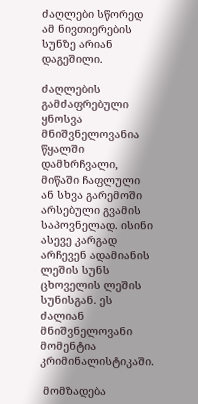ძაღლები სწორედ ამ ნივთიერების სუნზე არიან დაგეშილი.

ძაღლების გამძაფრებული ყნოსვა მნიშვნელოვანია წყალში დამხრჩვალი, მიწაში ჩაფლული ან სხვა გარემოში არსებული გვამის საპოვნელად. ისინი ასევე კარგად არჩევენ ადამიანის ლეშის სუნს ცხოველის ლეშის სუნისგან. ეს ძალიან მნიშვნელოვანი მომენტია კრიმინალისტიკაში.

 მომზადება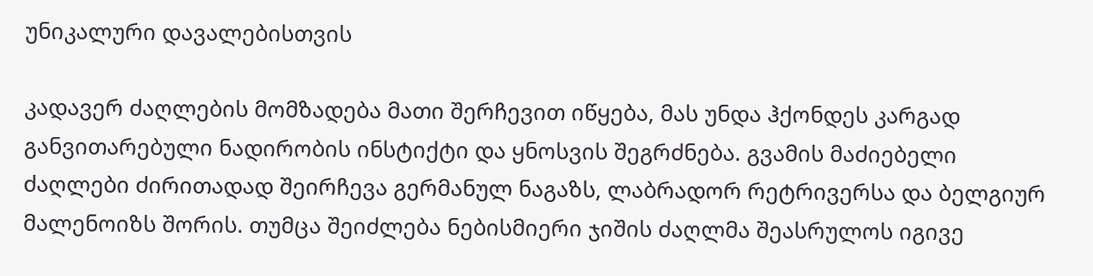უნიკალური დავალებისთვის

კადავერ ძაღლების მომზადება მათი შერჩევით იწყება, მას უნდა ჰქონდეს კარგად განვითარებული ნადირობის ინსტიქტი და ყნოსვის შეგრძნება. გვამის მაძიებელი ძაღლები ძირითადად შეირჩევა გერმანულ ნაგაზს, ლაბრადორ რეტრივერსა და ბელგიურ მალენოიზს შორის. თუმცა შეიძლება ნებისმიერი ჯიშის ძაღლმა შეასრულოს იგივე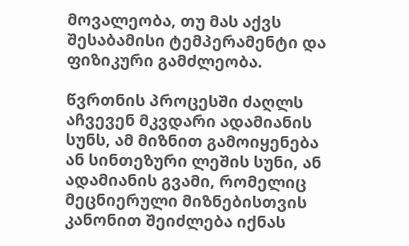მოვალეობა, თუ მას აქვს შესაბამისი ტემპერამენტი და ფიზიკური გამძლეობა.

წვრთნის პროცესში ძაღლს აჩვევენ მკვდარი ადამიანის სუნს, ამ მიზნით გამოიყენება ან სინთეზური ლეშის სუნი, ან ადამიანის გვამი, რომელიც მეცნიერული მიზნებისთვის კანონით შეიძლება იქნას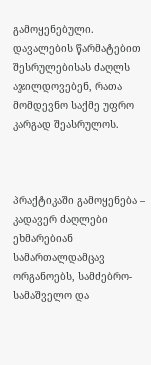გამოყენებული. დავალების წარმატებით შესრულებისას ძაღლს აჯილდოვებენ, რათა მომდევნო საქმე უფრო კარგად შეასრულოს.



პრაქტიკაში გამოყენება –  კადავერ ძაღლები ეხმარებიან სამართალდამცავ ორგანოებს, სამძებრო-სამაშველო და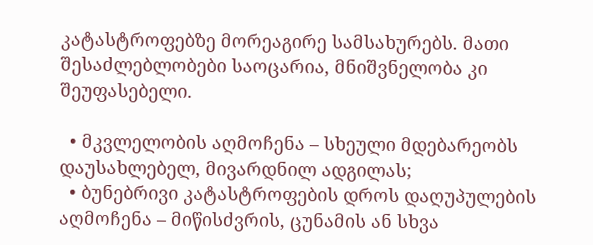კატასტროფებზე მორეაგირე სამსახურებს. მათი შესაძლებლობები საოცარია, მნიშვნელობა კი შეუფასებელი.

  • მკვლელობის აღმოჩენა – სხეული მდებარეობს დაუსახლებელ, მივარდნილ ადგილას;
  • ბუნებრივი კატასტროფების დროს დაღუპულების აღმოჩენა – მიწისძვრის, ცუნამის ან სხვა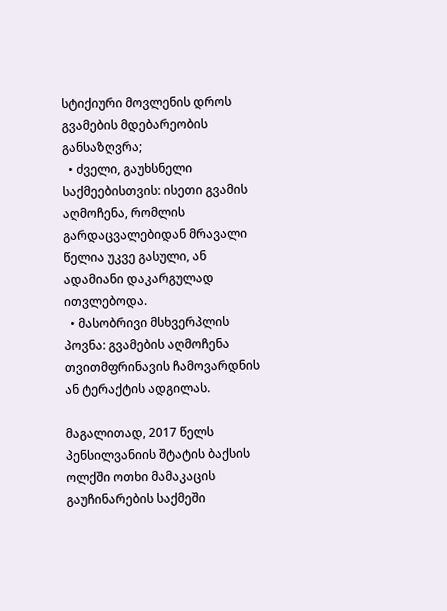სტიქიური მოვლენის დროს გვამების მდებარეობის განსაზღვრა;
  • ძველი, გაუხსნელი საქმეებისთვის: ისეთი გვამის აღმოჩენა, რომლის გარდაცვალებიდან მრავალი წელია უკვე გასული, ან ადამიანი დაკარგულად ითვლებოდა.
  • მასობრივი მსხვერპლის პოვნა: გვამების აღმოჩენა თვითმფრინავის ჩამოვარდნის ან ტერაქტის ადგილას.

მაგალითად, 2017 წელს პენსილვანიის შტატის ბაქსის ოლქში ოთხი მამაკაცის გაუჩინარების საქმეში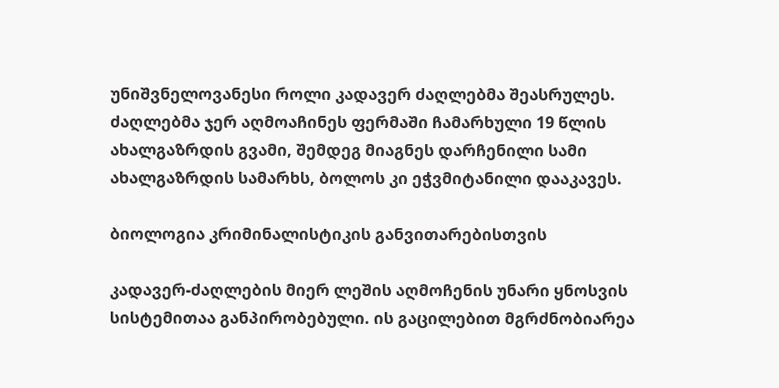უნიშვნელოვანესი როლი კადავერ ძაღლებმა შეასრულეს. ძაღლებმა ჯერ აღმოაჩინეს ფერმაში ჩამარხული 19 წლის ახალგაზრდის გვამი, შემდეგ მიაგნეს დარჩენილი სამი ახალგაზრდის სამარხს, ბოლოს კი ეჭვმიტანილი დააკავეს.

ბიოლოგია კრიმინალისტიკის განვითარებისთვის

კადავერ-ძაღლების მიერ ლეშის აღმოჩენის უნარი ყნოსვის სისტემითაა განპირობებული. ის გაცილებით მგრძნობიარეა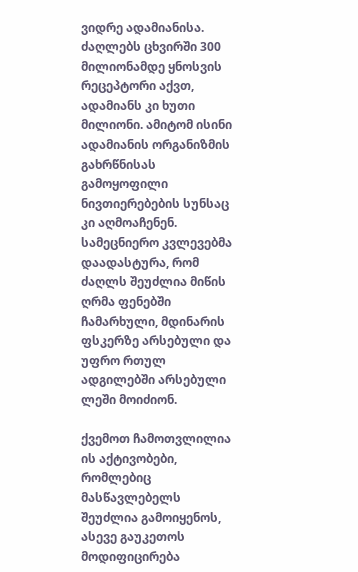ვიდრე ადამიანისა. ძაღლებს ცხვირში 300 მილიონამდე ყნოსვის რეცეპტორი აქვთ, ადამიანს კი ხუთი მილიონი. ამიტომ ისინი ადამიანის ორგანიზმის გახრწნისას გამოყოფილი ნივთიერებების სუნსაც კი აღმოაჩენენ. სამეცნიერო კვლევებმა დაადასტურა, რომ ძაღლს შეუძლია მიწის ღრმა ფენებში ჩამარხული, მდინარის ფსკერზე არსებული და უფრო რთულ ადგილებში არსებული ლეში მოიძიონ.

ქვემოთ ჩამოთვლილია ის აქტივობები, რომლებიც მასწავლებელს შეუძლია გამოიყენოს, ასევე გაუკეთოს მოდიფიცირება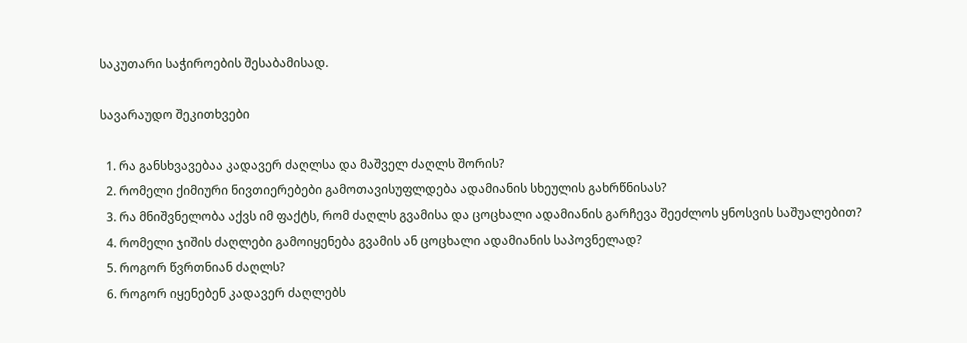საკუთარი საჭიროების შესაბამისად.

სავარაუდო შეკითხვები

  1. რა განსხვავებაა კადავერ ძაღლსა და მაშველ ძაღლს შორის?
  2. რომელი ქიმიური ნივთიერებები გამოთავისუფლდება ადამიანის სხეულის გახრწნისას?
  3. რა მნიშვნელობა აქვს იმ ფაქტს, რომ ძაღლს გვამისა და ცოცხალი ადამიანის გარჩევა შეეძლოს ყნოსვის საშუალებით?
  4. რომელი ჯიშის ძაღლები გამოიყენება გვამის ან ცოცხალი ადამიანის საპოვნელად?
  5. როგორ წვრთნიან ძაღლს?
  6. როგორ იყენებენ კადავერ ძაღლებს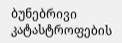ბუნებრივი კატასტროფების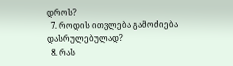დროს?
  7. როდის ითვლება გამოძიება დასრულებულად?
  8. რას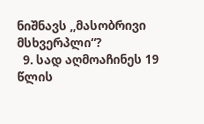ნიშნავს ,,მასობრივი მსხვერპლი“?
  9. სად აღმოაჩინეს 19 წლის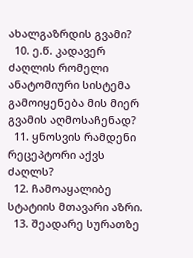ახალგაზრდის გვამი?
  10. ე.წ. კადავერ ძაღლის რომელი ანატომიური სისტემა გამოიყენება მის მიერ გვამის აღმოსაჩენად?
  11. ყნოსვის რამდენი რეცეპტორი აქვს ძაღლს?
  12. ჩამოაყალიბე სტატიის მთავარი აზრი.
  13. შეადარე სურათზე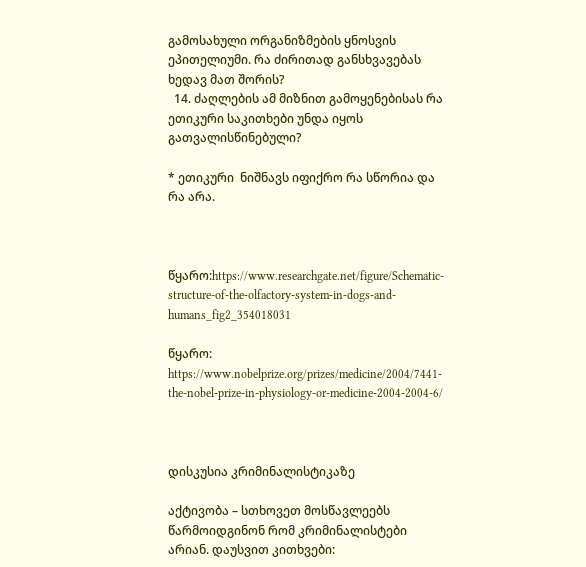გამოსახული ორგანიზმების ყნოსვის ეპითელიუმი. რა ძირითად განსხვავებას ხედავ მათ შორის?
  14. ძაღლების ამ მიზნით გამოყენებისას რა ეთიკური საკითხები უნდა იყოს გათვალისწინებული?

* ეთიკური  ნიშნავს იფიქრო რა სწორია და რა არა.



წყარო:https://www.researchgate.net/figure/Schematic-structure-of-the-olfactory-system-in-dogs-and-humans_fig2_354018031

წყარო:  https://www.nobelprize.org/prizes/medicine/2004/7441-the-nobel-prize-in-physiology-or-medicine-2004-2004-6/



დისკუსია კრიმინალისტიკაზე

აქტივობა – სთხოვეთ მოსწავლეებს წარმოიდგინონ რომ კრიმინალისტები არიან. დაუსვით კითხვები: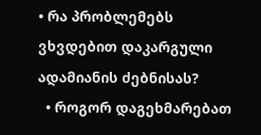• რა პრობლემებს ვხვდებით დაკარგული ადამიანის ძებნისას?
  • როგორ დაგეხმარებათ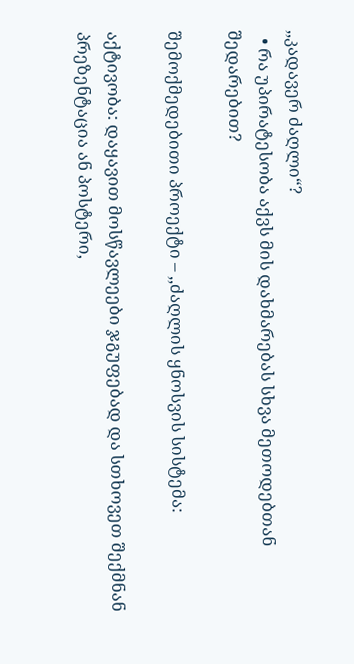,,კადავერ ძაღლი“?
  • რა უპირატესობა აქვს მის დახმარებას სხვა მეთოდებთან შედარებით?

შემოქმედებითი პროექტი – ,,ძაღლის ყნოსვის სისტემა:

აქტივობა: დაყავით მოსწავლეები ჯგუფებად და სთხოვეთ შექმნან პრეზენტაცია ან პოსტერი,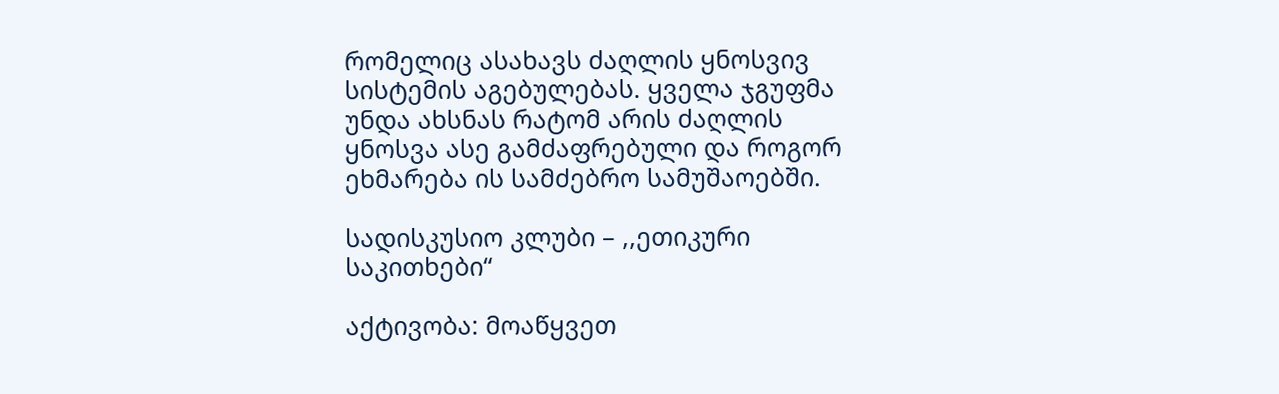რომელიც ასახავს ძაღლის ყნოსვივ სისტემის აგებულებას. ყველა ჯგუფმა უნდა ახსნას რატომ არის ძაღლის ყნოსვა ასე გამძაფრებული და როგორ ეხმარება ის სამძებრო სამუშაოებში.

სადისკუსიო კლუბი – ,,ეთიკური საკითხები“

აქტივობა: მოაწყვეთ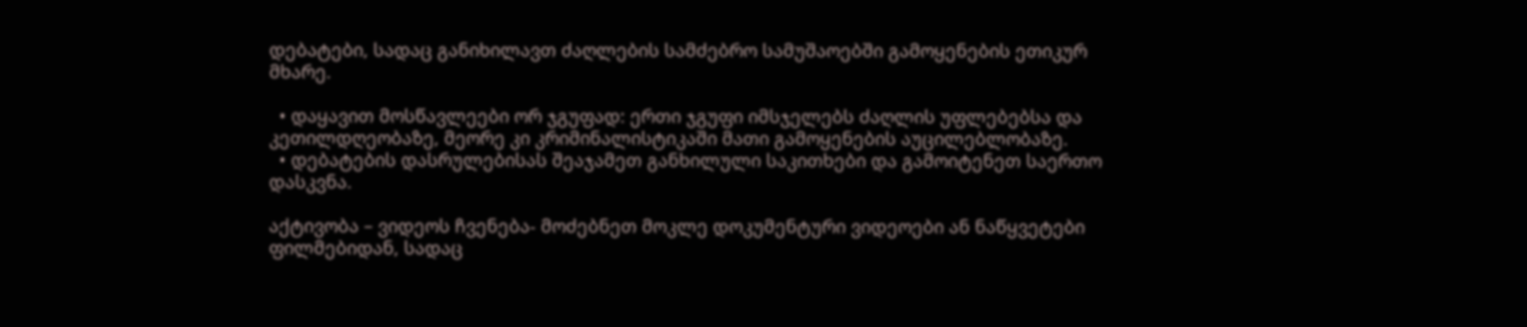დებატები, სადაც განიხილავთ ძაღლების სამძებრო სამუშაოებში გამოყენების ეთიკურ მხარე.

  • დაყავით მოსწავლეები ორ ჯგუფად: ერთი ჯგუფი იმსჯელებს ძაღლის უფლებებსა და კეთილდღეობაზე, მეორე კი კრიმინალისტიკაში მათი გამოყენების აუცილებლობაზე.
  • დებატების დასრულებისას შეაჯამეთ განხილული საკითხები და გამოიტენეთ საერთო დასკვნა.

აქტივობა – ვიდეოს ჩვენება- მოძებნეთ მოკლე დოკუმენტური ვიდეოები ან ნაწყვეტები ფილმებიდან, სადაც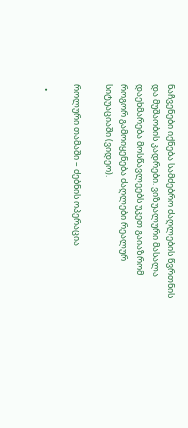ნაჩვენები იქნება სამძებრო ძაღლების წვრთნის და მუშაობის კადრები. ვიზუალური მასალა დაეხმარება მოსწავლეებს უკეთ გაიაზრომ როგორ გამოიყენება ძაღლები რეალურ სიტუაციაში (ვიდეო).

როლური თამაში – ძებნის ოპერაცია

  •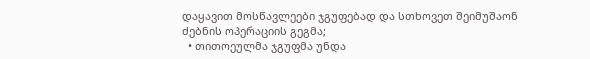დაყავით მოსწავლეები ჯგუფებად და სთხოვეთ შეიმუშაონ ძებნის ოპერაციის გეგმა;
  • თითოეულმა ჯგუფმა უნდა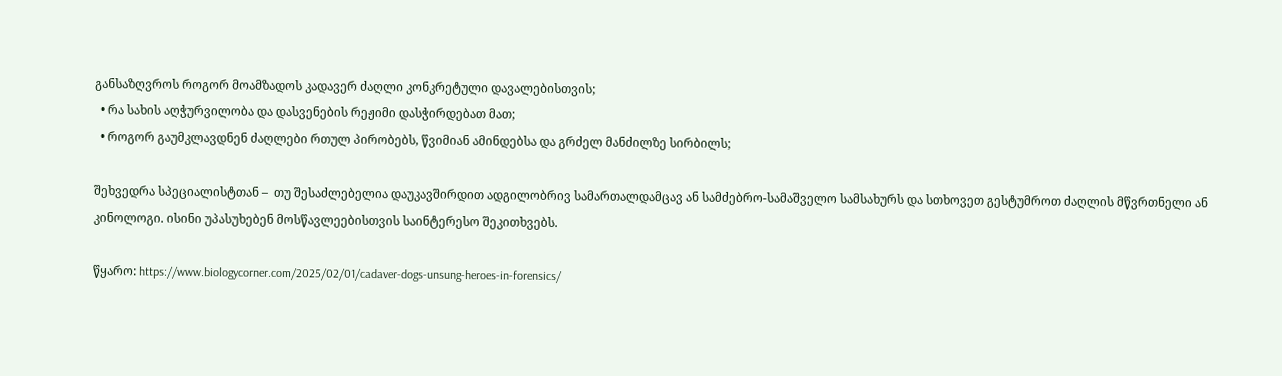განსაზღვროს როგორ მოამზადოს კადავერ ძაღლი კონკრეტული დავალებისთვის;
  • რა სახის აღჭურვილობა და დასვენების რეჟიმი დასჭირდებათ მათ;
  • როგორ გაუმკლავდნენ ძაღლები რთულ პირობებს, წვიმიან ამინდებსა და გრძელ მანძილზე სირბილს;

შეხვედრა სპეციალისტთან –  თუ შესაძლებელია დაუკავშირდით ადგილობრივ სამართალდამცავ ან სამძებრო-სამაშველო სამსახურს და სთხოვეთ გესტუმროთ ძაღლის მწვრთნელი ან კინოლოგი. ისინი უპასუხებენ მოსწავლეებისთვის საინტერესო შეკითხვებს.

წყარო: https://www.biologycorner.com/2025/02/01/cadaver-dogs-unsung-heroes-in-forensics/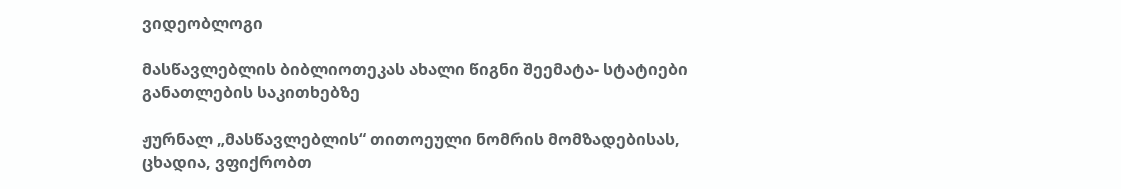ვიდეობლოგი

მასწავლებლის ბიბლიოთეკას ახალი წიგნი შეემატა- სტატიები განათლების საკითხებზე

ჟურნალ „მასწავლებლის“ თითოეული ნომრის მომზადებისას, ცხადია, ვფიქრობთ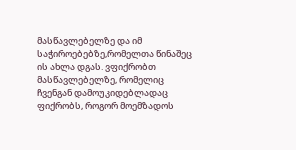მასწავლებელზე და იმ საჭიროებებზე,რომელთა წინაშეც ის ახლა დგას. ვფიქრობთ მასწავლებელზე, რომელიც ჩვენგან დამოუკიდებლადაც ფიქრობს, როგორ მოემზადოს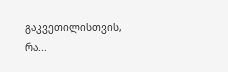გაკვეთილისთვის, რა...